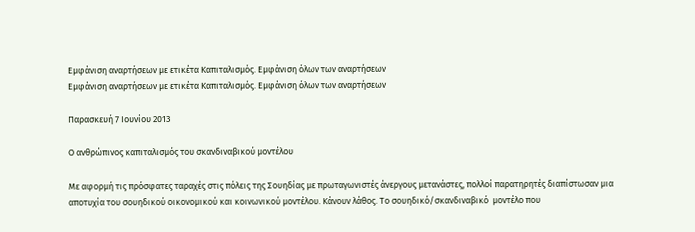Εμφάνιση αναρτήσεων με ετικέτα Καπιταλισμός. Εμφάνιση όλων των αναρτήσεων
Εμφάνιση αναρτήσεων με ετικέτα Καπιταλισμός. Εμφάνιση όλων των αναρτήσεων

Παρασκευή 7 Ιουνίου 2013

Ο ανθρώπινος καπιταλισμός του σκανδιναβικού μοντέλου

Με αφορμή τις πρόσφατες ταραχές στις πόλεις της Σουηδίας με πρωταγωνιστές άνεργους μετανάστες, πολλοί παρατηρητές διαπίστωσαν μια αποτυχία του σουηδικού οικονομικού και κοινωνικού μοντέλου. Κάνουν λάθος. Το σουηδικό/σκανδιναβικό  μοντέλο που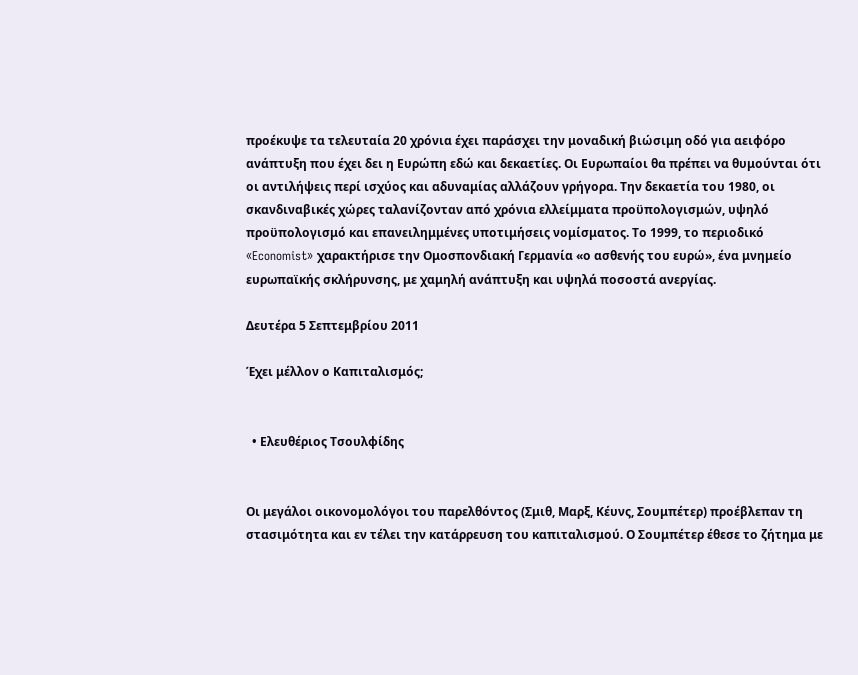προέκυψε τα τελευταία 20 χρόνια έχει παράσχει την μοναδική βιώσιμη οδό για αειφόρο ανάπτυξη που έχει δει η Ευρώπη εδώ και δεκαετίες. Οι Ευρωπαίοι θα πρέπει να θυμούνται ότι οι αντιλήψεις περί ισχύος και αδυναμίας αλλάζουν γρήγορα. Την δεκαετία του 1980, οι σκανδιναβικές χώρες ταλανίζονταν από χρόνια ελλείμματα προϋπολογισμών, υψηλό προϋπολογισμό και επανειλημμένες υποτιμήσεις νομίσματος. Το 1999, το περιοδικό «Economist» χαρακτήρισε την Ομοσπονδιακή Γερμανία «ο ασθενής του ευρώ», ένα μνημείο ευρωπαϊκής σκλήρυνσης, με χαμηλή ανάπτυξη και υψηλά ποσοστά ανεργίας.

Δευτέρα 5 Σεπτεμβρίου 2011

Έχει μέλλον ο Καπιταλισμός;


  • Ελευθέριος Τσουλφίδης


Οι μεγάλοι οικονομολόγοι του παρελθόντος (Σμιθ, Μαρξ, Κέυνς, Σουμπέτερ) προέβλεπαν τη στασιμότητα και εν τέλει την κατάρρευση του καπιταλισμού. Ο Σουμπέτερ έθεσε το ζήτημα με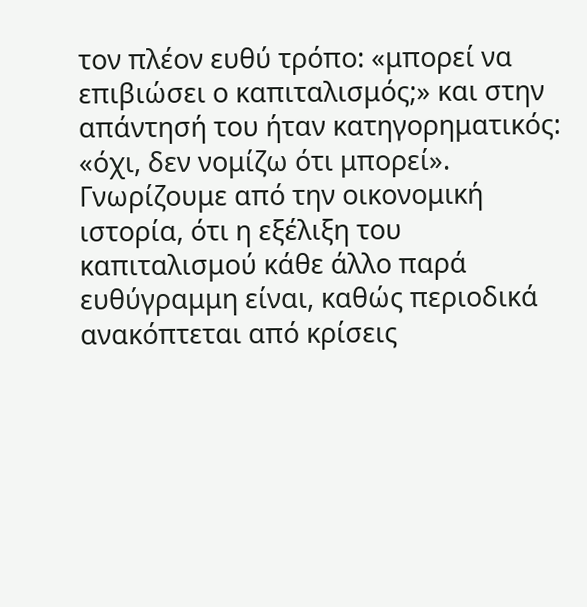τον πλέον ευθύ τρόπο: «μπορεί να επιβιώσει ο καπιταλισμός;» και στην απάντησή του ήταν κατηγορηματικός: «όχι, δεν νομίζω ότι μπορεί». Γνωρίζουμε από την οικονομική ιστορία, ότι η εξέλιξη του καπιταλισμού κάθε άλλο παρά ευθύγραμμη είναι, καθώς περιοδικά ανακόπτεται από κρίσεις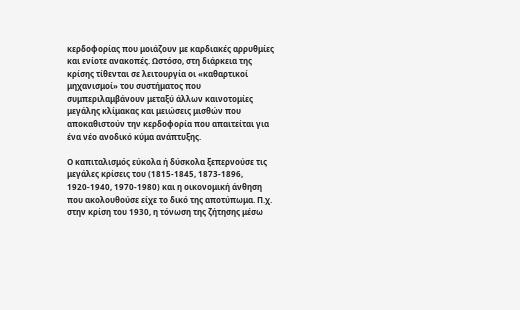κερδοφορίας που μοιάζουν με καρδιακές αρρυθμίες και ενίοτε ανακοπές. Ωστόσο, στη διάρκεια της κρίσης τίθενται σε λειτουργία οι «καθαρτικοί μηχανισμοί» του συστήματος που συμπεριλαμβάνουν μεταξύ άλλων καινοτομίες μεγάλης κλίμακας και μειώσεις μισθών που αποκαθιστούν την κερδοφορία που απαιτείται για ένα νέο ανοδικό κύμα ανάπτυξης.

Ο καπιταλισμός εύκολα ή δύσκολα ξεπερνούσε τις μεγάλες κρίσεις του (1815-1845, 1873-1896, 1920-1940, 1970-1980) και η οικονομική άνθηση που ακολουθούσε είχε το δικό της αποτύπωμα. Π.χ. στην κρίση του 1930, η τόνωση της ζήτησης μέσω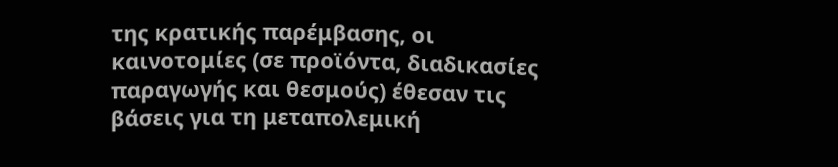της κρατικής παρέμβασης, οι καινοτομίες (σε προϊόντα, διαδικασίες παραγωγής και θεσμούς) έθεσαν τις βάσεις για τη μεταπολεμική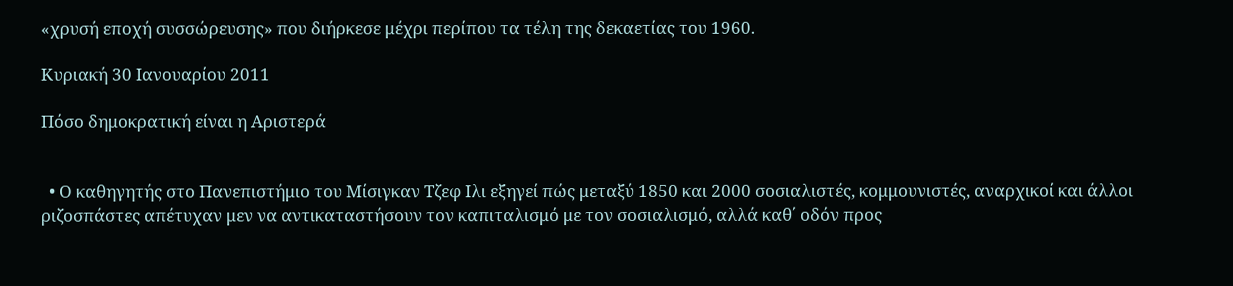«χρυσή εποχή συσσώρευσης» που διήρκεσε μέχρι περίπου τα τέλη της δεκαετίας του 1960.

Κυριακή 30 Ιανουαρίου 2011

Πόσο δημοκρατική είναι η Αριστερά


  • Ο καθηγητής στο Πανεπιστήμιο του Μίσιγκαν Τζεφ Ιλι εξηγεί πώς μεταξύ 1850 και 2000 σοσιαλιστές, κομμουνιστές, αναρχικοί και άλλοι ριζοσπάστες απέτυχαν μεν να αντικαταστήσουν τον καπιταλισμό με τον σοσιαλισμό, αλλά καθ΄ οδόν προς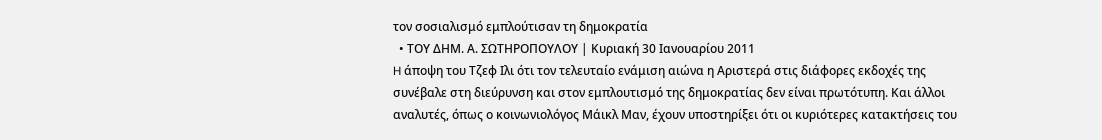τον σοσιαλισμό εμπλούτισαν τη δημοκρατία
  • ΤΟΥ ΔΗΜ. Α. ΣΩΤΗΡΟΠΟΥΛΟΥ | Κυριακή 30 Ιανουαρίου 2011
H άποψη του Τζεφ Ιλι ότι τον τελευταίο ενάμιση αιώνα η Αριστερά στις διάφορες εκδοχές της συνέβαλε στη διεύρυνση και στον εμπλουτισμό της δημοκρατίας δεν είναι πρωτότυπη. Και άλλοι αναλυτές, όπως ο κοινωνιολόγος Μάικλ Μαν, έχουν υποστηρίξει ότι οι κυριότερες κατακτήσεις του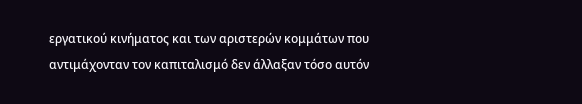εργατικού κινήματος και των αριστερών κομμάτων που αντιμάχονταν τον καπιταλισμό δεν άλλαξαν τόσο αυτόν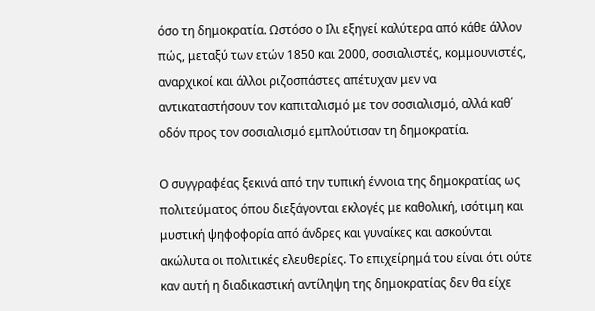όσο τη δημοκρατία. Ωστόσο ο Ιλι εξηγεί καλύτερα από κάθε άλλον πώς, μεταξύ των ετών 1850 και 2000, σοσιαλιστές, κομμουνιστές, αναρχικοί και άλλοι ριζοσπάστες απέτυχαν μεν να αντικαταστήσουν τον καπιταλισμό με τον σοσιαλισμό, αλλά καθ΄ οδόν προς τον σοσιαλισμό εμπλούτισαν τη δημοκρατία.

Ο συγγραφέας ξεκινά από την τυπική έννοια της δημοκρατίας ως πολιτεύματος όπου διεξάγονται εκλογές με καθολική, ισότιμη και μυστική ψηφοφορία από άνδρες και γυναίκες και ασκούνται ακώλυτα οι πολιτικές ελευθερίες. Το επιχείρημά του είναι ότι ούτε καν αυτή η διαδικαστική αντίληψη της δημοκρατίας δεν θα είχε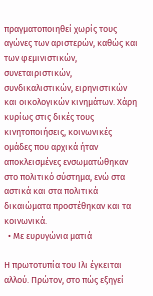πραγματοποιηθεί χωρίς τους αγώνες των αριστερών, καθώς και των φεμινιστικών, συνεταιριστικών, συνδικαλιστικών, ειρηνιστικών και οικολογικών κινημάτων. Χάρη κυρίως στις δικές τους κινητοποιήσεις, κοινωνικές ομάδες που αρχικά ήταν αποκλεισμένες ενσωματώθηκαν στο πολιτικό σύστημα, ενώ στα αστικά και στα πολιτικά δικαιώματα προστέθηκαν και τα κοινωνικά.
  • Με ευρυγώνια ματιά

Η πρωτοτυπία του Ιλι έγκειται αλλού. Πρώτον, στο πώς εξηγεί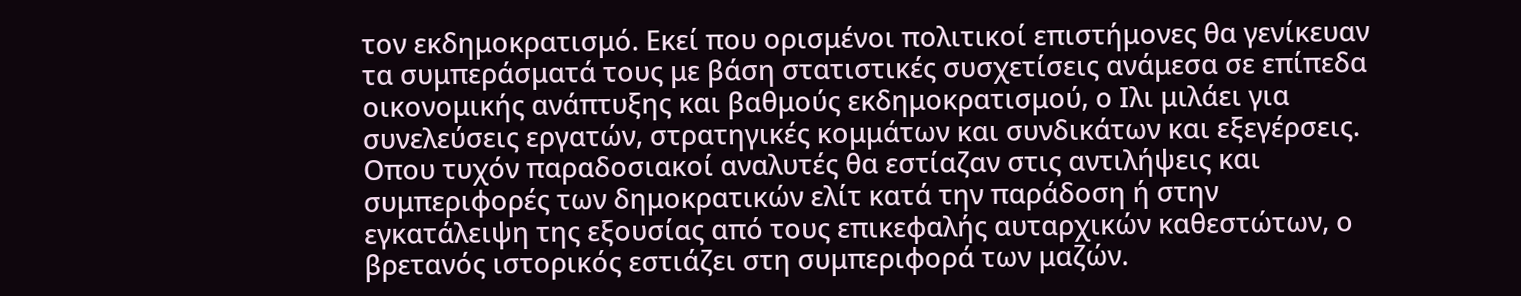τον εκδημοκρατισμό. Εκεί που ορισμένοι πολιτικοί επιστήμονες θα γενίκευαν τα συμπεράσματά τους με βάση στατιστικές συσχετίσεις ανάμεσα σε επίπεδα οικονομικής ανάπτυξης και βαθμούς εκδημοκρατισμού, ο Ιλι μιλάει για συνελεύσεις εργατών, στρατηγικές κομμάτων και συνδικάτων και εξεγέρσεις. Οπου τυχόν παραδοσιακοί αναλυτές θα εστίαζαν στις αντιλήψεις και συμπεριφορές των δημοκρατικών ελίτ κατά την παράδοση ή στην εγκατάλειψη της εξουσίας από τους επικεφαλής αυταρχικών καθεστώτων, ο βρετανός ιστορικός εστιάζει στη συμπεριφορά των μαζών.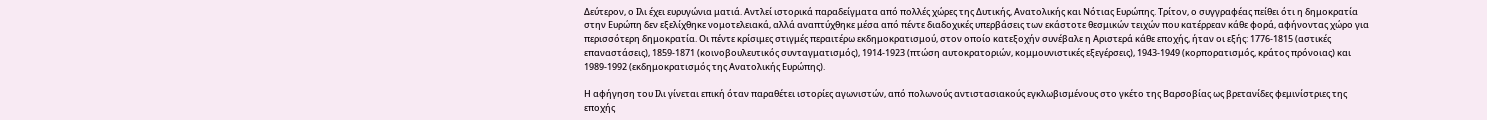Δεύτερον, ο Ιλι έχει ευρυγώνια ματιά. Αντλεί ιστορικά παραδείγματα από πολλές χώρες της Δυτικής, Ανατολικής και Νότιας Ευρώπης. Τρίτον, ο συγγραφέας πείθει ότι η δημοκρατία στην Ευρώπη δεν εξελίχθηκε νομοτελειακά, αλλά αναπτύχθηκε μέσα από πέντε διαδοχικές υπερβάσεις των εκάστοτε θεσμικών τειχών που κατέρρεαν κάθε φορά, αφήνοντας χώρο για περισσότερη δημοκρατία. Οι πέντε κρίσιμες στιγμές περαιτέρω εκδημοκρατισμού, στον οποίο κατεξοχήν συνέβαλε η Αριστερά κάθε εποχής, ήταν οι εξής: 1776-1815 (αστικές επαναστάσεις), 1859-1871 (κοινοβουλευτικός συνταγματισμός), 1914-1923 (πτώση αυτοκρατοριών, κομμουνιστικές εξεγέρσεις), 1943-1949 (κορπορατισμός, κράτος πρόνοιας) και 1989-1992 (εκδημοκρατισμός της Ανατολικής Ευρώπης).

Η αφήγηση του Ιλι γίνεται επική όταν παραθέτει ιστορίες αγωνιστών, από πολωνούς αντιστασιακούς εγκλωβισμένους στο γκέτο της Βαρσοβίας ως βρετανίδες φεμινίστριες της εποχής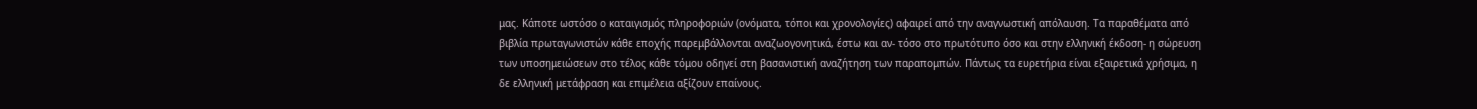μας. Κάποτε ωστόσο ο καταιγισμός πληροφοριών (ονόματα, τόποι και χρονολογίες) αφαιρεί από την αναγνωστική απόλαυση. Τα παραθέματα από βιβλία πρωταγωνιστών κάθε εποχής παρεμβάλλονται αναζωογονητικά, έστω και αν- τόσο στο πρωτότυπο όσο και στην ελληνική έκδοση- η σώρευση των υποσημειώσεων στο τέλος κάθε τόμου οδηγεί στη βασανιστική αναζήτηση των παραπομπών. Πάντως τα ευρετήρια είναι εξαιρετικά χρήσιμα, η δε ελληνική μετάφραση και επιμέλεια αξίζουν επαίνους.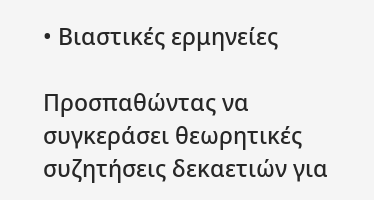• Βιαστικές ερμηνείες

Προσπαθώντας να συγκεράσει θεωρητικές συζητήσεις δεκαετιών για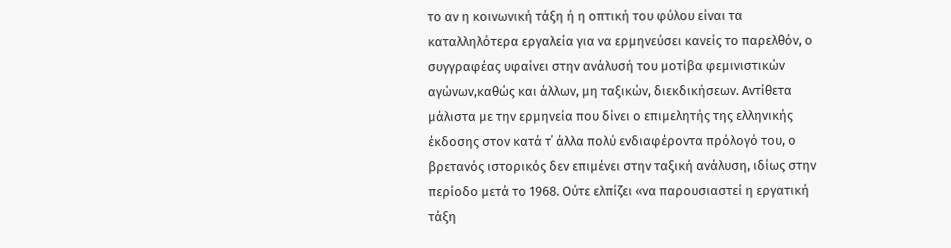το αν η κοινωνική τάξη ή η οπτική του φύλου είναι τα καταλληλότερα εργαλεία για να ερμηνεύσει κανείς το παρελθόν, ο συγγραφέας υφαίνει στην ανάλυσή του μοτίβα φεμινιστικών αγώνων,καθώς και άλλων, μη ταξικών, διεκδικήσεων. Αντίθετα μάλιστα με την ερμηνεία που δίνει ο επιμελητής της ελληνικής έκδοσης στον κατά τ΄ άλλα πολύ ενδιαφέροντα πρόλογό του, ο βρετανός ιστορικός δεν επιμένει στην ταξική ανάλυση, ιδίως στην περίοδο μετά το 1968. Ούτε ελπίζει «να παρουσιαστεί η εργατική τάξη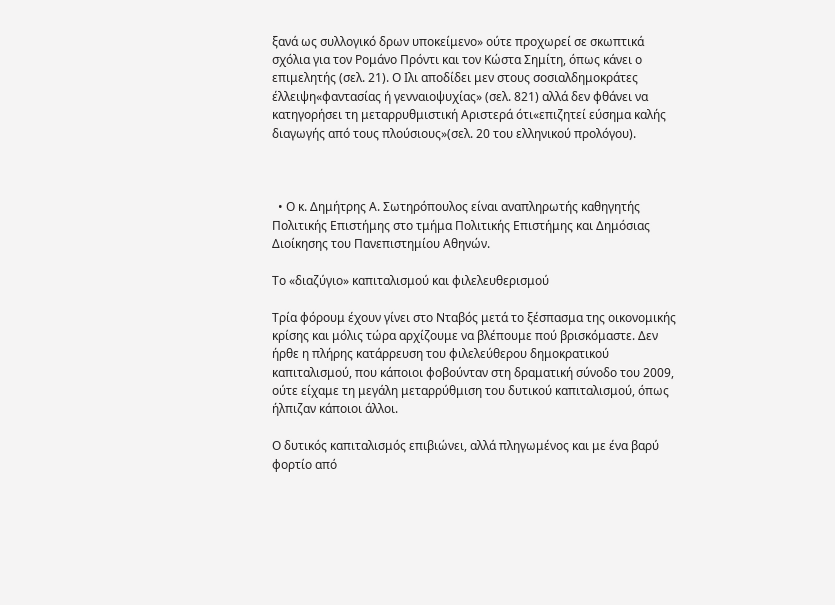ξανά ως συλλογικό δρων υποκείμενο» ούτε προχωρεί σε σκωπτικά σχόλια για τον Ρομάνο Πρόντι και τον Κώστα Σημίτη, όπως κάνει ο επιμελητής (σελ. 21). Ο Ιλι αποδίδει μεν στους σοσιαλδημοκράτες έλλειψη«φαντασίας ή γενναιοψυχίας» (σελ. 821) αλλά δεν φθάνει να κατηγορήσει τη μεταρρυθμιστική Αριστερά ότι«επιζητεί εύσημα καλής διαγωγής από τους πλούσιους»(σελ. 20 του ελληνικού προλόγου).



  • Ο κ. Δημήτρης Α. Σωτηρόπουλος είναι αναπληρωτής καθηγητής Πολιτικής Επιστήμης στο τμήμα Πολιτικής Επιστήμης και Δημόσιας Διοίκησης του Πανεπιστημίου Αθηνών.

Το «διαζύγιο» καπιταλισμού και φιλελευθερισμού

Τρία φόρουμ έχουν γίνει στο Νταβός μετά το ξέσπασμα της οικονομικής κρίσης και μόλις τώρα αρχίζουμε να βλέπουμε πού βρισκόμαστε. Δεν ήρθε η πλήρης κατάρρευση του φιλελεύθερου δημοκρατικού καπιταλισμού, που κάποιοι φοβούνταν στη δραματική σύνοδο του 2009, ούτε είχαμε τη μεγάλη μεταρρύθμιση του δυτικού καπιταλισμού, όπως ήλπιζαν κάποιοι άλλοι.

Ο δυτικός καπιταλισμός επιβιώνει, αλλά πληγωμένος και με ένα βαρύ φορτίο από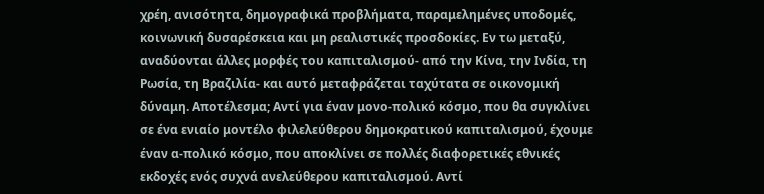χρέη, ανισότητα, δημογραφικά προβλήματα, παραμελημένες υποδομές, κοινωνική δυσαρέσκεια και μη ρεαλιστικές προσδοκίες. Εν τω μεταξύ, αναδύονται άλλες μορφές του καπιταλισμού- από την Κίνα, την Ινδία, τη Ρωσία, τη Βραζιλία- και αυτό μεταφράζεται ταχύτατα σε οικονομική δύναμη. Αποτέλεσμα; Αντί για έναν μονο-πολικό κόσμο, που θα συγκλίνει σε ένα ενιαίο μοντέλο φιλελεύθερου δημοκρατικού καπιταλισμού, έχουμε έναν α-πολικό κόσμο, που αποκλίνει σε πολλές διαφορετικές εθνικές εκδοχές ενός συχνά ανελεύθερου καπιταλισμού. Αντί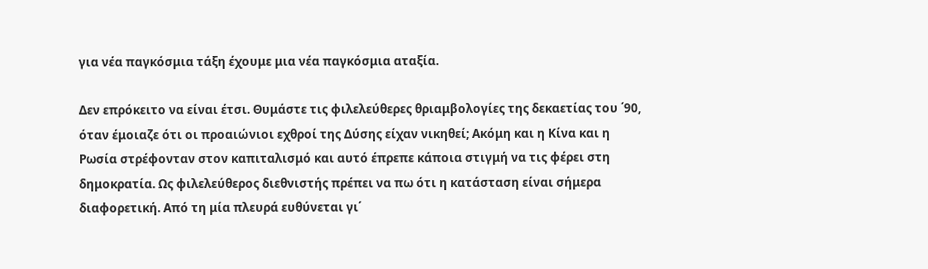για νέα παγκόσμια τάξη έχουμε μια νέα παγκόσμια αταξία.

Δεν επρόκειτο να είναι έτσι. Θυμάστε τις φιλελεύθερες θριαμβολογίες της δεκαετίας του ΄90, όταν έμοιαζε ότι οι προαιώνιοι εχθροί της Δύσης είχαν νικηθεί; Ακόμη και η Κίνα και η Ρωσία στρέφονταν στον καπιταλισμό και αυτό έπρεπε κάποια στιγμή να τις φέρει στη δημοκρατία. Ως φιλελεύθερος διεθνιστής πρέπει να πω ότι η κατάσταση είναι σήμερα διαφορετική. Από τη μία πλευρά ευθύνεται γι΄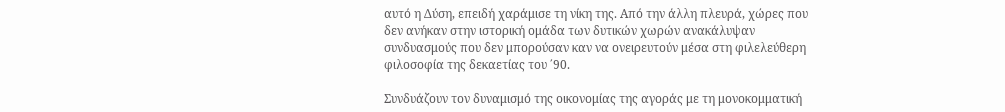αυτό η Δύση, επειδή χαράμισε τη νίκη της. Από την άλλη πλευρά, χώρες που δεν ανήκαν στην ιστορική ομάδα των δυτικών χωρών ανακάλυψαν συνδυασμούς που δεν μπορούσαν καν να ονειρευτούν μέσα στη φιλελεύθερη φιλοσοφία της δεκαετίας του ΄90.

Συνδυάζουν τον δυναμισμό της οικονομίας της αγοράς με τη μονοκομματική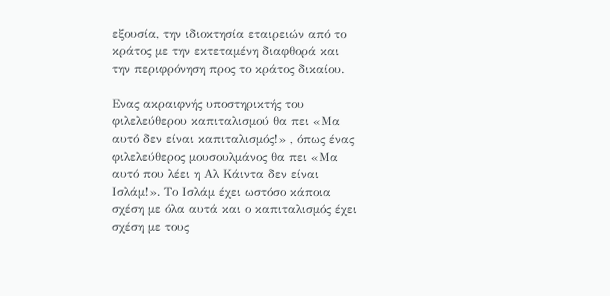εξουσία, την ιδιοκτησία εταιρειών από το κράτος με την εκτεταμένη διαφθορά και την περιφρόνηση προς το κράτος δικαίου.

Ενας ακραιφνής υποστηρικτής του φιλελεύθερου καπιταλισμού θα πει «Μα αυτό δεν είναι καπιταλισμός!» , όπως ένας φιλελεύθερος μουσουλμάνος θα πει «Μα αυτό που λέει η Αλ Κάιντα δεν είναι Ισλάμ!». Το Ισλάμ έχει ωστόσο κάποια σχέση με όλα αυτά και ο καπιταλισμός έχει σχέση με τους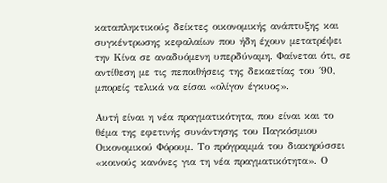καταπληκτικούς δείκτες οικονομικής ανάπτυξης και συγκέντρωσης κεφαλαίων που ήδη έχουν μετατρέψει την Κίνα σε αναδυόμενη υπερδύναμη. Φαίνεται ότι, σε αντίθεση με τις πεποιθήσεις της δεκαετίας του ΄90, μπορείς τελικά να είσαι «ολίγον έγκυος».

Αυτή είναι η νέα πραγματικότητα, που είναι και το θέμα της εφετινής συνάντησης του Παγκόσμιου Οικονομικού Φόρουμ. Το πρόγραμμά του διακηρύσσει «κοινούς κανόνες για τη νέα πραγματικότητα». Ο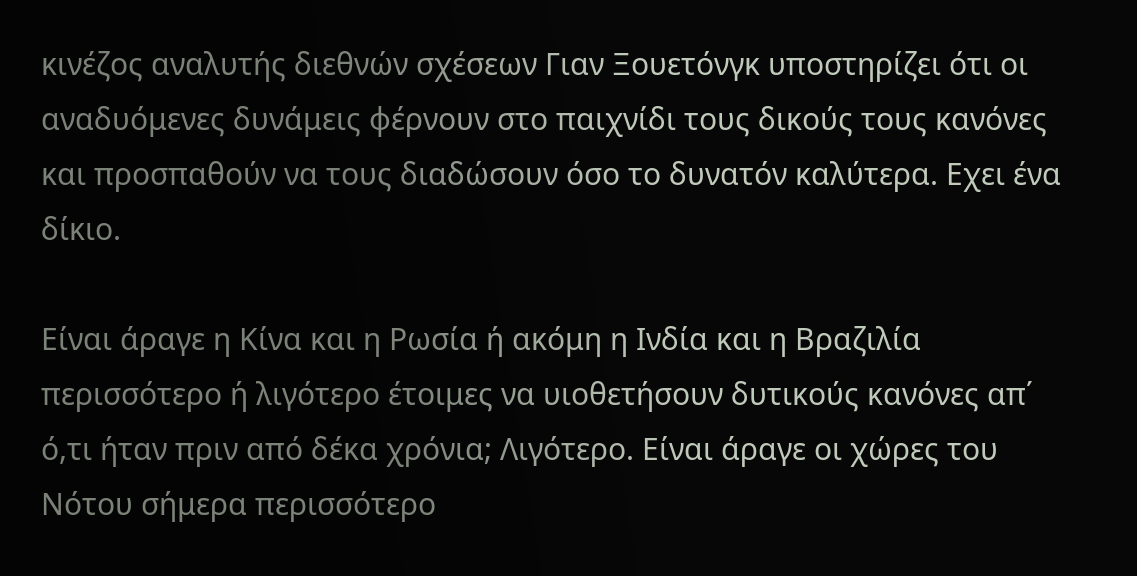κινέζος αναλυτής διεθνών σχέσεων Γιαν Ξουετόνγκ υποστηρίζει ότι οι αναδυόμενες δυνάμεις φέρνουν στο παιχνίδι τους δικούς τους κανόνες και προσπαθούν να τους διαδώσουν όσο το δυνατόν καλύτερα. Εχει ένα δίκιο.

Είναι άραγε η Κίνα και η Ρωσία ή ακόμη η Ινδία και η Βραζιλία περισσότερο ή λιγότερο έτοιμες να υιοθετήσουν δυτικούς κανόνες απ΄ ό,τι ήταν πριν από δέκα χρόνια; Λιγότερο. Είναι άραγε οι χώρες του Νότου σήμερα περισσότερο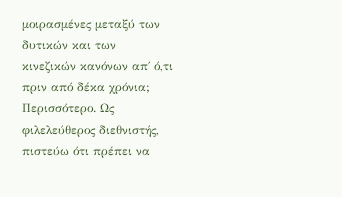μοιρασμένες μεταξύ των δυτικών και των κινεζικών κανόνων απ΄ ό,τι πριν από δέκα χρόνια; Περισσότερο. Ως φιλελεύθερος διεθνιστής, πιστεύω ότι πρέπει να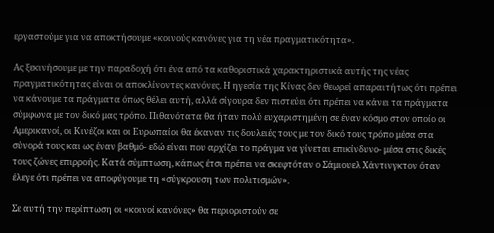εργαστούμε για να αποκτήσουμε «κοινούς κανόνες για τη νέα πραγματικότητα».

Ας ξεκινήσουμε με την παραδοχή ότι ένα από τα καθοριστικά χαρακτηριστικά αυτής της νέας πραγματικότητας είναι οι αποκλίνοντες κανόνες. Η ηγεσία της Κίνας δεν θεωρεί απαραιτήτως ότι πρέπει να κάνουμε τα πράγματα όπως θέλει αυτή, αλλά σίγουρα δεν πιστεύει ότι πρέπει να κάνει τα πράγματα σύμφωνα με τον δικό μας τρόπο. Πιθανότατα θα ήταν πολύ ευχαριστημένη σε έναν κόσμο στον οποίο οι Αμερικανοί, οι Κινέζοι και οι Ευρωπαίοι θα έκαναν τις δουλειές τους με τον δικό τους τρόπο μέσα στα σύνορά τους και ως έναν βαθμό- εδώ είναι που αρχίζει το πράγμα να γίνεται επικίνδυνο- μέσα στις δικές τους ζώνες επιρροής. Κατά σύμπτωση, κάπως έτσι πρέπει να σκεφτόταν ο Σάμιουελ Χάντινγκτον όταν έλεγε ότι πρέπει να αποφύγουμε τη «σύγκρουση των πολιτισμών».

Σε αυτή την περίπτωση οι «κοινοί κανόνες» θα περιοριστούν σε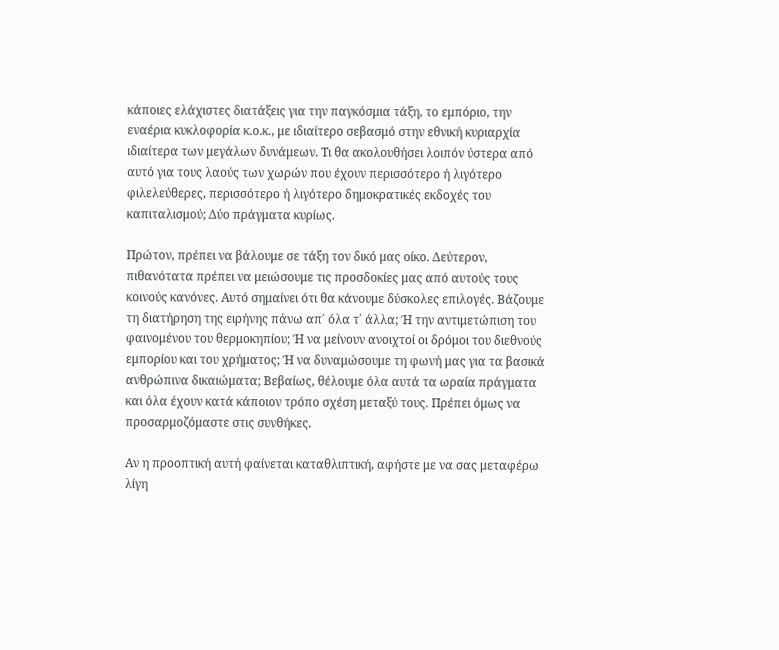κάποιες ελάχιστες διατάξεις για την παγκόσμια τάξη, το εμπόριο, την εναέρια κυκλοφορία κ.ο.κ., με ιδιαίτερο σεβασμό στην εθνική κυριαρχία ιδιαίτερα των μεγάλων δυνάμεων. Τι θα ακολουθήσει λοιπόν ύστερα από αυτό για τους λαούς των χωρών που έχουν περισσότερο ή λιγότερο φιλελεύθερες, περισσότερο ή λιγότερο δημοκρατικές εκδοχές του καπιταλισμού; Δύο πράγματα κυρίως.

Πρώτον, πρέπει να βάλουμε σε τάξη τον δικό μας οίκο. Δεύτερον, πιθανότατα πρέπει να μειώσουμε τις προσδοκίες μας από αυτούς τους κοινούς κανόνες. Αυτό σημαίνει ότι θα κάνουμε δύσκολες επιλογές. Βάζουμε τη διατήρηση της ειρήνης πάνω απ΄ όλα τ΄ άλλα; Ή την αντιμετώπιση του φαινομένου του θερμοκηπίου; Ή να μείνουν ανοιχτοί οι δρόμοι του διεθνούς εμπορίου και του χρήματος; Ή να δυναμώσουμε τη φωνή μας για τα βασικά ανθρώπινα δικαιώματα; Βεβαίως, θέλουμε όλα αυτά τα ωραία πράγματα και όλα έχουν κατά κάποιον τρόπο σχέση μεταξύ τους. Πρέπει όμως να προσαρμοζόμαστε στις συνθήκες.

Αν η προοπτική αυτή φαίνεται καταθλιπτική, αφήστε με να σας μεταφέρω λίγη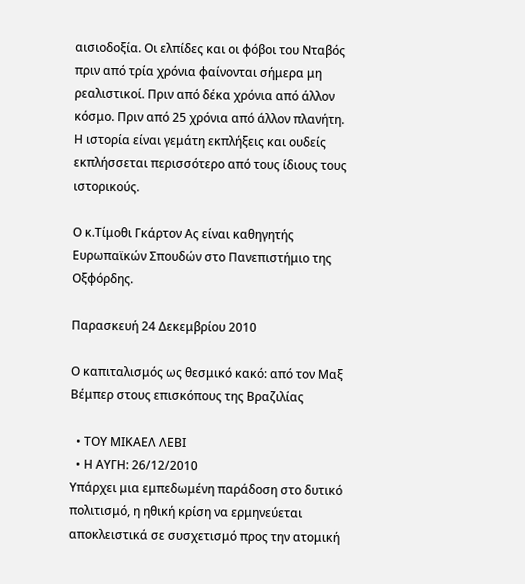αισιοδοξία. Οι ελπίδες και οι φόβοι του Νταβός πριν από τρία χρόνια φαίνονται σήμερα μη ρεαλιστικοί. Πριν από δέκα χρόνια από άλλον κόσμο. Πριν από 25 χρόνια από άλλον πλανήτη. Η ιστορία είναι γεμάτη εκπλήξεις και ουδείς εκπλήσσεται περισσότερο από τους ίδιους τους ιστορικούς.

Ο κ.Τίμοθι Γκάρτον Ας είναι καθηγητής Ευρωπαϊκών Σπουδών στο Πανεπιστήμιο της Οξφόρδης.

Παρασκευή 24 Δεκεμβρίου 2010

Ο καπιταλισμός ως θεσμικό κακό: από τον Μαξ Βέμπερ στους επισκόπους της Βραζιλίας

  • ΤΟΥ ΜΙΚΑΕΛ ΛΕΒΙ
  • Η ΑΥΓΗ: 26/12/2010
Υπάρχει μια εμπεδωμένη παράδοση στο δυτικό πολιτισμό, η ηθική κρίση να ερμηνεύεται αποκλειστικά σε συσχετισμό προς την ατομική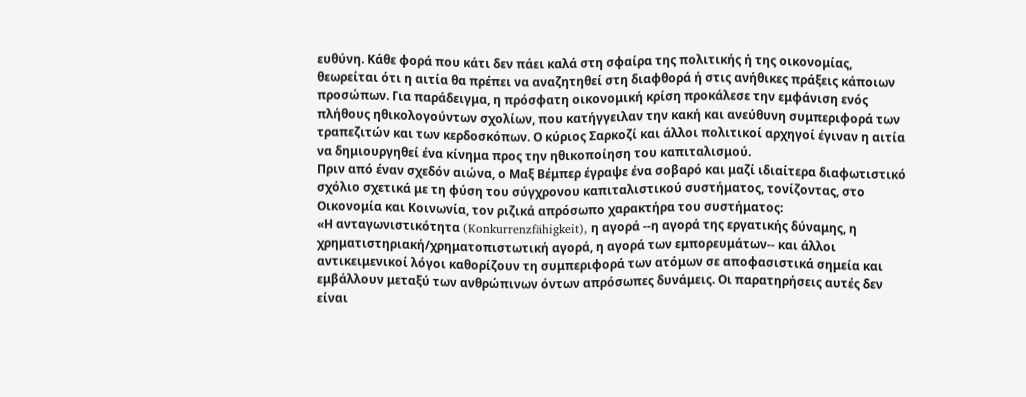ευθύνη. Κάθε φορά που κάτι δεν πάει καλά στη σφαίρα της πολιτικής ή της οικονομίας, θεωρείται ότι η αιτία θα πρέπει να αναζητηθεί στη διαφθορά ή στις ανήθικες πράξεις κάποιων προσώπων. Για παράδειγμα, η πρόσφατη οικονομική κρίση προκάλεσε την εμφάνιση ενός πλήθους ηθικολογούντων σχολίων, που κατήγγειλαν την κακή και ανεύθυνη συμπεριφορά των τραπεζιτών και των κερδοσκόπων. Ο κύριος Σαρκοζί και άλλοι πολιτικοί αρχηγοί έγιναν η αιτία να δημιουργηθεί ένα κίνημα προς την ηθικοποίηση του καπιταλισμού.
Πριν από έναν σχεδόν αιώνα, ο Μαξ Βέμπερ έγραψε ένα σοβαρό και μαζί ιδιαίτερα διαφωτιστικό σχόλιο σχετικά με τη φύση του σύγχρονου καπιταλιστικού συστήματος, τονίζοντας, στο Οικονομία και Κοινωνία, τον ριζικά απρόσωπο χαρακτήρα του συστήματος:
«Η ανταγωνιστικότητα (Konkurrenzfähigkeit), η αγορά --η αγορά της εργατικής δύναμης, η χρηματιστηριακή/χρηματοπιστωτική αγορά, η αγορά των εμπορευμάτων-- και άλλοι αντικειμενικοί λόγοι καθορίζουν τη συμπεριφορά των ατόμων σε αποφασιστικά σημεία και εμβάλλουν μεταξύ των ανθρώπινων όντων απρόσωπες δυνάμεις. Οι παρατηρήσεις αυτές δεν είναι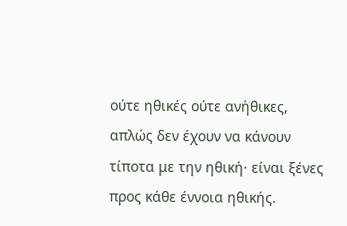ούτε ηθικές ούτε ανήθικες, απλώς δεν έχουν να κάνουν τίποτα με την ηθική· είναι ξένες προς κάθε έννοια ηθικής.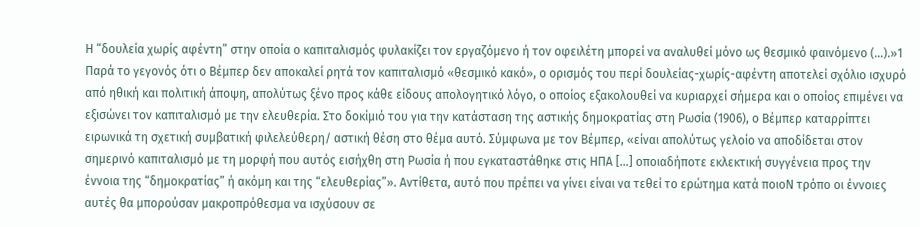Η “δουλεία χωρίς αφέντη” στην οποία ο καπιταλισμός φυλακίζει τον εργαζόμενο ή τον οφειλέτη μπορεί να αναλυθεί μόνο ως θεσμικό φαινόμενο (…).»1
Παρά το γεγονός ότι ο Βέμπερ δεν αποκαλεί ρητά τον καπιταλισμό «θεσμικό κακό», ο ορισμός του περί δουλείας-χωρίς-αφέντη αποτελεί σχόλιο ισχυρό από ηθική και πολιτική άποψη, απολύτως ξένο προς κάθε είδους απολογητικό λόγο, ο οποίος εξακολουθεί να κυριαρχεί σήμερα και ο οποίος επιμένει να εξισώνει τον καπιταλισμό με την ελευθερία. Στο δοκίμιό του για την κατάσταση της αστικής δημοκρατίας στη Ρωσία (1906), ο Βέμπερ καταρρίπτει ειρωνικά τη σχετική συμβατική φιλελεύθερη/ αστική θέση στο θέμα αυτό. Σύμφωνα με τον Βέμπερ, «είναι απολύτως γελοίο να αποδίδεται στον σημερινό καπιταλισμό με τη μορφή που αυτός εισήχθη στη Ρωσία ή που εγκαταστάθηκε στις ΗΠΑ […] οποιαδήποτε εκλεκτική συγγένεια προς την έννοια της “δημοκρατίας” ή ακόμη και της “ελευθερίας”». Αντίθετα, αυτό που πρέπει να γίνει είναι να τεθεί το ερώτημα κατά ποιοN τρόπο οι έννοιες αυτές θα μπορούσαν μακροπρόθεσμα να ισχύσουν σε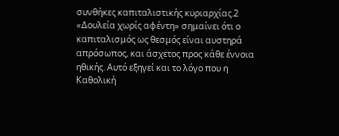συνθήκες καπιταλιστικής κυριαρχίας.2
«Δουλεία χωρίς αφέντη» σημαίνει ότι ο καπιταλισμός ως θεσμός είναι αυστηρά απρόσωπος, και άσχετος προς κάθε έννοια ηθικής. Αυτό εξηγεί και το λόγο που η Καθολική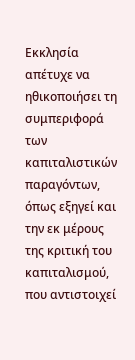Εκκλησία απέτυχε να ηθικοποιήσει τη συμπεριφορά των καπιταλιστικών παραγόντων, όπως εξηγεί και την εκ μέρους της κριτική του καπιταλισμού, που αντιστοιχεί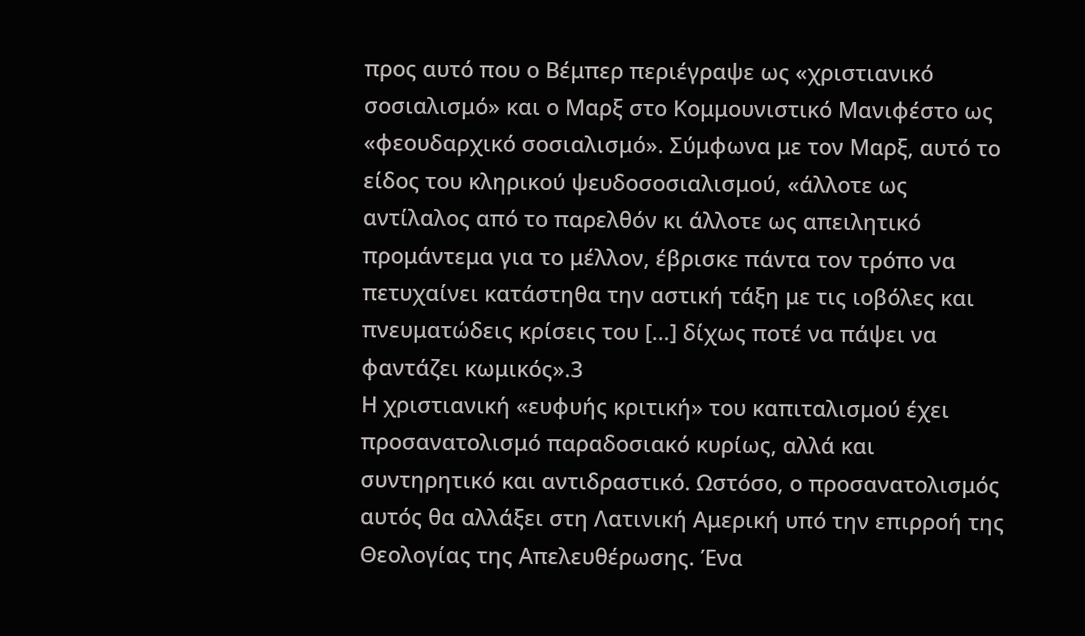προς αυτό που ο Βέμπερ περιέγραψε ως «χριστιανικό σοσιαλισμό» και ο Μαρξ στο Κομμουνιστικό Μανιφέστο ως «φεουδαρχικό σοσιαλισμό». Σύμφωνα με τον Μαρξ, αυτό το είδος του κληρικού ψευδοσοσιαλισμού, «άλλοτε ως αντίλαλος από το παρελθόν κι άλλοτε ως απειλητικό προμάντεμα για το μέλλον, έβρισκε πάντα τον τρόπο να πετυχαίνει κατάστηθα την αστική τάξη με τις ιοβόλες και πνευματώδεις κρίσεις του […] δίχως ποτέ να πάψει να φαντάζει κωμικός».3
Η χριστιανική «ευφυής κριτική» του καπιταλισμού έχει προσανατολισμό παραδοσιακό κυρίως, αλλά και συντηρητικό και αντιδραστικό. Ωστόσο, ο προσανατολισμός αυτός θα αλλάξει στη Λατινική Αμερική υπό την επιρροή της Θεολογίας της Απελευθέρωσης. Ένα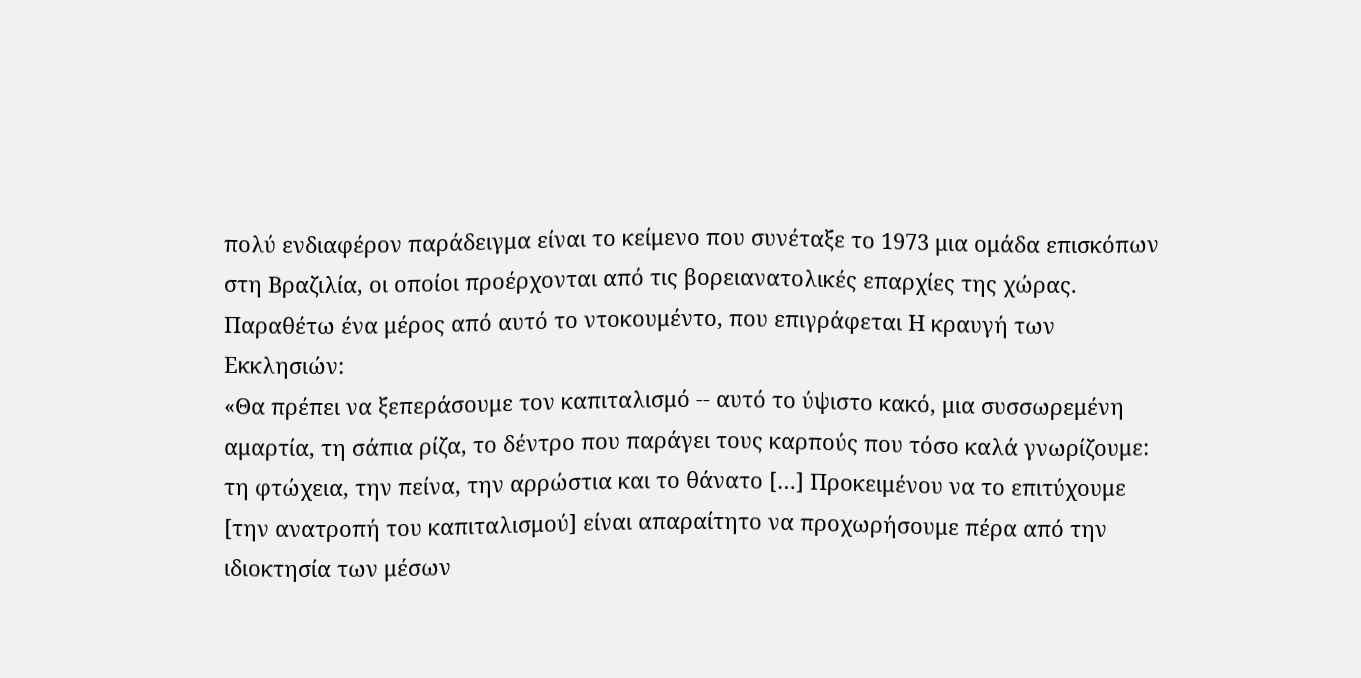πολύ ενδιαφέρον παράδειγμα είναι το κείμενο που συνέταξε το 1973 μια ομάδα επισκόπων στη Βραζιλία, οι οποίοι προέρχονται από τις βορειανατολικές επαρχίες της χώρας. Παραθέτω ένα μέρος από αυτό το ντοκουμέντο, που επιγράφεται Η κραυγή των Εκκλησιών:
«Θα πρέπει να ξεπεράσουμε τον καπιταλισμό -- αυτό το ύψιστο κακό, μια συσσωρεμένη αμαρτία, τη σάπια ρίζα, το δέντρο που παράγει τους καρπούς που τόσο καλά γνωρίζουμε: τη φτώχεια, την πείνα, την αρρώστια και το θάνατο […] Προκειμένου να το επιτύχουμε [την ανατροπή του καπιταλισμού] είναι απαραίτητο να προχωρήσουμε πέρα από την ιδιοκτησία των μέσων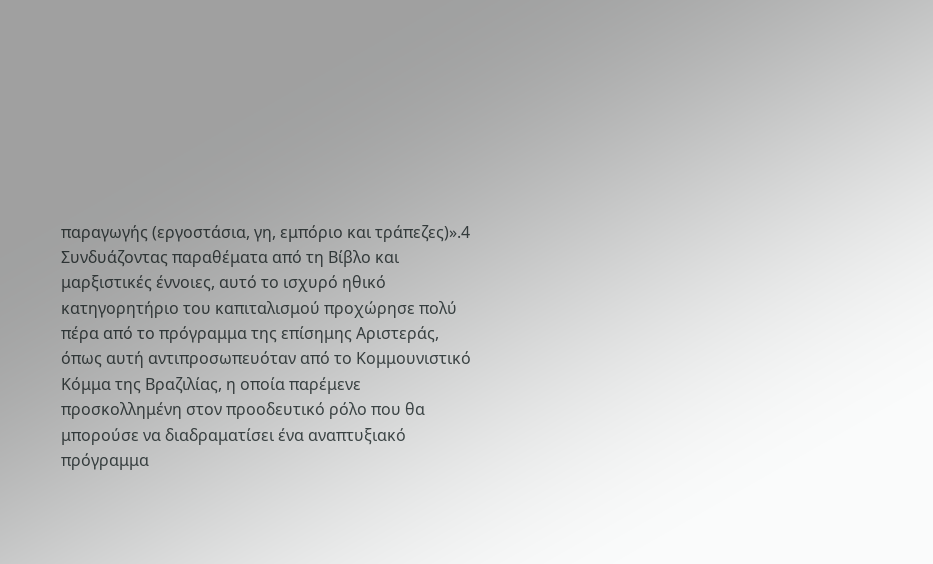παραγωγής (εργοστάσια, γη, εμπόριο και τράπεζες)».4
Συνδυάζοντας παραθέματα από τη Βίβλο και μαρξιστικές έννοιες, αυτό το ισχυρό ηθικό κατηγορητήριο του καπιταλισμού προχώρησε πολύ πέρα από το πρόγραμμα της επίσημης Αριστεράς, όπως αυτή αντιπροσωπευόταν από το Κομμουνιστικό Κόμμα της Βραζιλίας, η οποία παρέμενε προσκολλημένη στον προοδευτικό ρόλο που θα μπορούσε να διαδραματίσει ένα αναπτυξιακό πρόγραμμα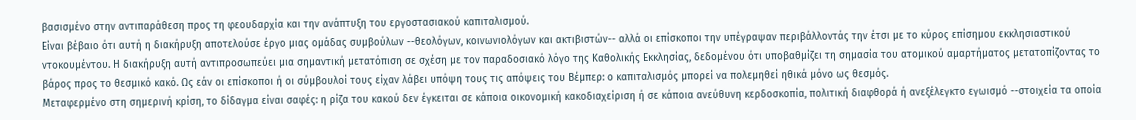βασισμένο στην αντιπαράθεση προς τη φεουδαρχία και την ανάπτυξη του εργοστασιακού καπιταλισμού.
Είναι βέβαιο ότι αυτή η διακήρυξη αποτελούσε έργο μιας ομάδας συμβούλων --θεολόγων, κοινωνιολόγων και ακτιβιστών-- αλλά οι επίσκοποι την υπέγραψαν περιβάλλοντάς την έτσι με το κύρος επίσημου εκκλησιαστικού ντοκουμέντου. Η διακήρυξη αυτή αντιπροσωπεύει μια σημαντική μετατόπιση σε σχέση με τον παραδοσιακό λόγο της Καθολικής Εκκλησίας, δεδομένου ότι υποβαθμίζει τη σημασία του ατομικού αμαρτήματος μετατοπίζοντας το βάρος προς το θεσμικό κακό. Ως εάν οι επίσκοποι ή οι σύμβουλοί τους είχαν λάβει υπόψη τους τις απόψεις του Βέμπερ: ο καπιταλισμός μπορεί να πολεμηθεί ηθικά μόνο ως θεσμός.
Μεταφερμένο στη σημερινή κρίση, το δίδαγμα είναι σαφές: η ρίζα του κακού δεν έγκειται σε κάποια οικονομική κακοδιαχείριση ή σε κάποια ανεύθυνη κερδοσκοπία, πολιτική διαφθορά ή ανεξέλεγκτο εγωισμό --στοιχεία τα οποία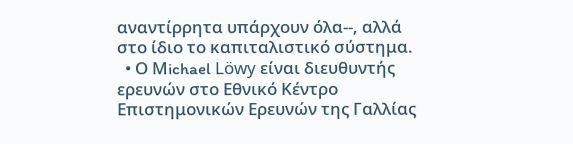αναντίρρητα υπάρχουν όλα--, αλλά στο ίδιο το καπιταλιστικό σύστημα.
  • Ο Μichael Löwy είναι διευθυντής ερευνών στο Εθνικό Κέντρο Επιστημονικών Ερευνών της Γαλλίας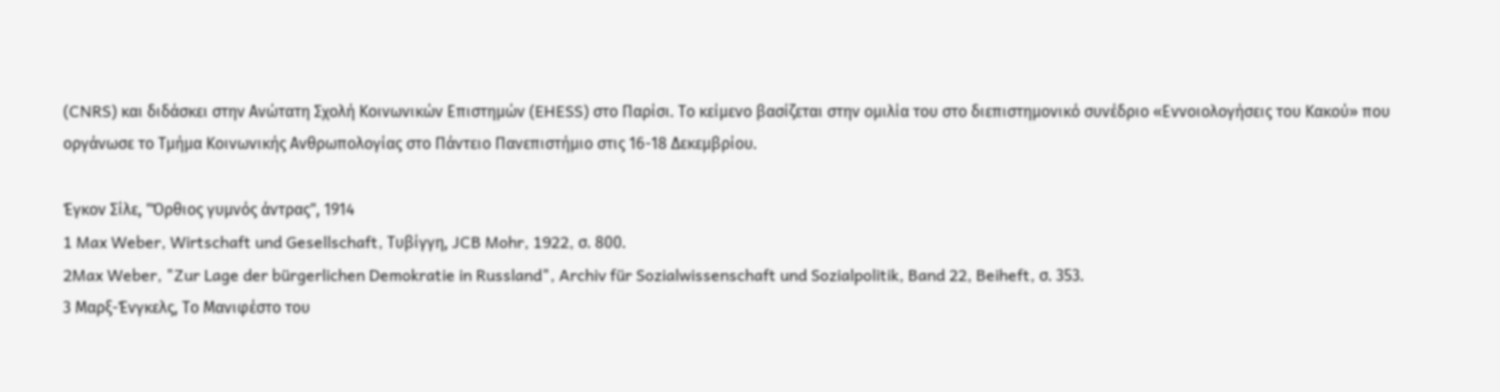(CNRS) και διδάσκει στην Ανώτατη Σχολή Κοινωνικών Επιστημών (EHESS) στο Παρίσι. Το κείμενο βασίζεται στην ομιλία του στο διεπιστημονικό συνέδριο «Εννοιολογήσεις του Κακού» που οργάνωσε το Τμήμα Κοινωνικής Ανθρωπολογίας στο Πάντειο Πανεπιστήμιο στις 16-18 Δεκεμβρίου.

Έγκον Σίλε, "Όρθιος γυμνός άντρας", 1914
1 Max Weber, Wirtschaft und Gesellschaft, Τυβίγγη, JCB Mohr, 1922, σ. 800.
2Max Weber, "Zur Lage der bürgerlichen Demokratie in Russland", Archiv für Sozialwissenschaft und Sozialpolitik, Band 22, Beiheft, σ. 353.
3 Μαρξ-Ένγκελς, Το Μανιφέστο του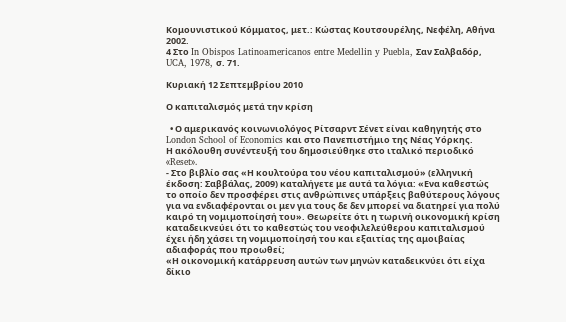Κομουνιστικού Κόμματος, μετ.: Κώστας Κουτσουρέλης, Νεφέλη, Αθήνα 2002.
4 Στο In Obispos Latinoamericanos entre Medellin y Puebla, Σαν Σαλβαδόρ, UCA, 1978, σ. 71.

Κυριακή 12 Σεπτεμβρίου 2010

Ο καπιταλισμός μετά την κρίση

  • Ο αμερικανός κοινωνιολόγος Ρίτσαρντ Σένετ είναι καθηγητής στο London School of Economics και στο Πανεπιστήμιο της Νέας Υόρκης.
Η ακόλουθη συνέντευξή του δημοσιεύθηκε στο ιταλικό περιοδικό «Reset».
- Στο βιβλίο σας «Η κουλτούρα του νέου καπιταλισμού» (ελληνική έκδοση: Σαββάλας, 2009) καταλήγετε με αυτά τα λόγια: «Ενα καθεστώς το οποίο δεν προσφέρει στις ανθρώπινες υπάρξεις βαθύτερους λόγους για να ενδιαφέρονται οι μεν για τους δε δεν μπορεί να διατηρεί για πολύ καιρό τη νομιμοποίησή του». Θεωρείτε ότι η τωρινή οικονομική κρίση καταδεικνεύει ότι το καθεστώς του νεοφιλελεύθερου καπιταλισμού έχει ήδη χάσει τη νομιμοποίησή του και εξαιτίας της αμοιβαίας αδιαφοράς που προωθεί;
«Η οικονομική κατάρρευση αυτών των μηνών καταδεικνύει ότι είχα δίκιο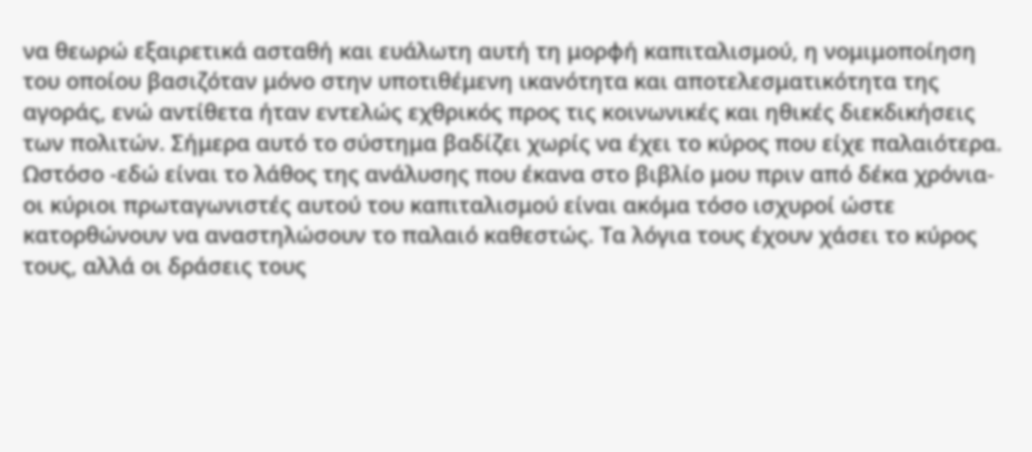να θεωρώ εξαιρετικά ασταθή και ευάλωτη αυτή τη μορφή καπιταλισμού, η νομιμοποίηση του οποίου βασιζόταν μόνο στην υποτιθέμενη ικανότητα και αποτελεσματικότητα της αγοράς, ενώ αντίθετα ήταν εντελώς εχθρικός προς τις κοινωνικές και ηθικές διεκδικήσεις των πολιτών. Σήμερα αυτό το σύστημα βαδίζει χωρίς να έχει το κύρος που είχε παλαιότερα. Ωστόσο -εδώ είναι το λάθος της ανάλυσης που έκανα στο βιβλίο μου πριν από δέκα χρόνια- οι κύριοι πρωταγωνιστές αυτού του καπιταλισμού είναι ακόμα τόσο ισχυροί ώστε κατορθώνουν να αναστηλώσουν το παλαιό καθεστώς. Τα λόγια τους έχουν χάσει το κύρος τους, αλλά οι δράσεις τους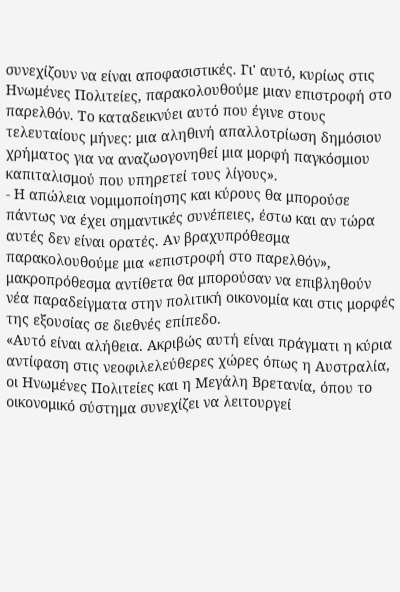συνεχίζουν να είναι αποφασιστικές. Γι' αυτό, κυρίως στις Ηνωμένες Πολιτείες, παρακολουθούμε μιαν επιστροφή στο παρελθόν. Το καταδεικνύει αυτό που έγινε στους τελευταίους μήνες: μια αληθινή απαλλοτρίωση δημόσιου χρήματος για να αναζωογονηθεί μια μορφή παγκόσμιου καπιταλισμού που υπηρετεί τους λίγους».
- Η απώλεια νομιμοποίησης και κύρους θα μπορούσε πάντως να έχει σημαντικές συνέπειες, έστω και αν τώρα αυτές δεν είναι ορατές. Αν βραχυπρόθεσμα παρακολουθούμε μια «επιστροφή στο παρελθόν», μακροπρόθεσμα αντίθετα θα μπορούσαν να επιβληθούν νέα παραδείγματα στην πολιτική οικονομία και στις μορφές της εξουσίας σε διεθνές επίπεδο.
«Αυτό είναι αλήθεια. Ακριβώς αυτή είναι πράγματι η κύρια αντίφαση στις νεοφιλελεύθερες χώρες όπως η Αυστραλία, οι Ηνωμένες Πολιτείες και η Μεγάλη Βρετανία, όπου το οικονομικό σύστημα συνεχίζει να λειτουργεί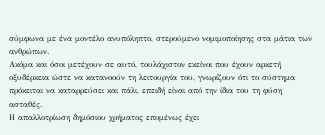σύμφωνα με ένα μοντέλο ανυπόληπτο, στερούμενο νομιμοποίησης στα μάτια των ανθρώπων.
Ακόμα και όσοι μετέχουν σε αυτό, τουλάχιστον εκείνοι που έχουν αρκετή οξυδέρκεια ώστε να κατανοούν τη λειτουργία του, γνωρίζουν ότι το σύστημα πρόκειται να καταρρεύσει και πάλι, επειδή είναι από την ίδια του τη φύση ασταθές.
Η απαλλοτρίωση δημόσιου χρήματος επομένως έχει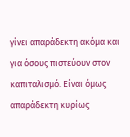γίνει απαράδεκτη ακόμα και για όσους πιστεύουν στον καπιταλισμό. Είναι όμως απαράδεκτη κυρίως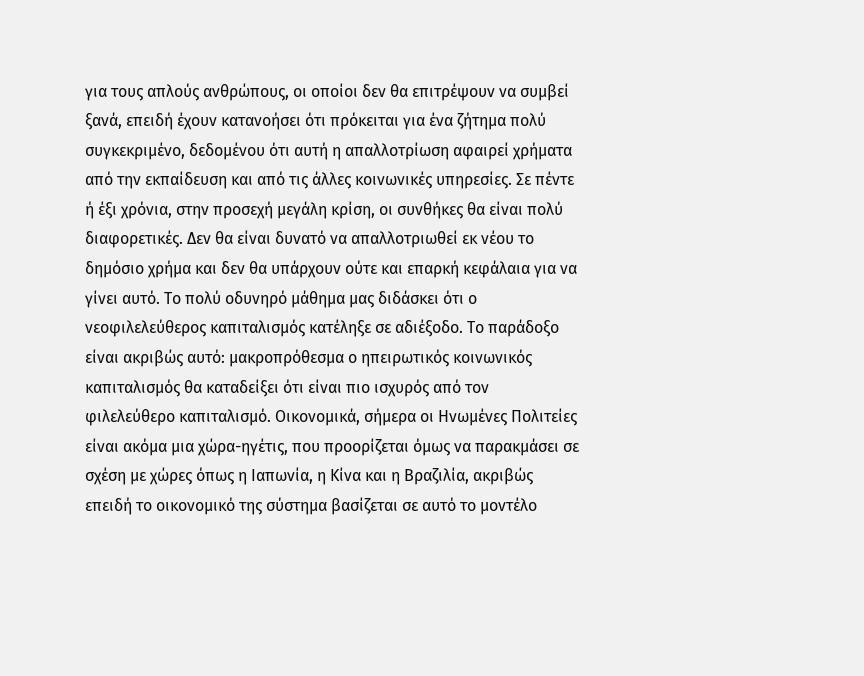για τους απλούς ανθρώπους, οι οποίοι δεν θα επιτρέψουν να συμβεί ξανά, επειδή έχουν κατανοήσει ότι πρόκειται για ένα ζήτημα πολύ συγκεκριμένο, δεδομένου ότι αυτή η απαλλοτρίωση αφαιρεί χρήματα από την εκπαίδευση και από τις άλλες κοινωνικές υπηρεσίες. Σε πέντε ή έξι χρόνια, στην προσεχή μεγάλη κρίση, οι συνθήκες θα είναι πολύ διαφορετικές. Δεν θα είναι δυνατό να απαλλοτριωθεί εκ νέου το δημόσιο χρήμα και δεν θα υπάρχουν ούτε και επαρκή κεφάλαια για να γίνει αυτό. Το πολύ οδυνηρό μάθημα μας διδάσκει ότι ο νεοφιλελεύθερος καπιταλισμός κατέληξε σε αδιέξοδο. Το παράδοξο είναι ακριβώς αυτό: μακροπρόθεσμα ο ηπειρωτικός κοινωνικός καπιταλισμός θα καταδείξει ότι είναι πιο ισχυρός από τον φιλελεύθερο καπιταλισμό. Οικονομικά, σήμερα οι Ηνωμένες Πολιτείες είναι ακόμα μια χώρα-ηγέτις, που προορίζεται όμως να παρακμάσει σε σχέση με χώρες όπως η Ιαπωνία, η Κίνα και η Βραζιλία, ακριβώς επειδή το οικονομικό της σύστημα βασίζεται σε αυτό το μοντέλο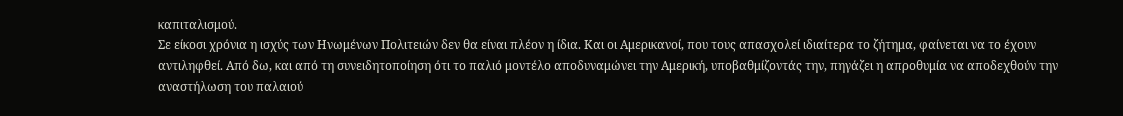καπιταλισμού.
Σε είκοσι χρόνια η ισχύς των Ηνωμένων Πολιτειών δεν θα είναι πλέον η ίδια. Και οι Αμερικανοί, που τους απασχολεί ιδιαίτερα το ζήτημα, φαίνεται να το έχουν αντιληφθεί. Από δω, και από τη συνειδητοποίηση ότι το παλιό μοντέλο αποδυναμώνει την Αμερική, υποβαθμίζοντάς την, πηγάζει η απροθυμία να αποδεχθούν την αναστήλωση του παλαιού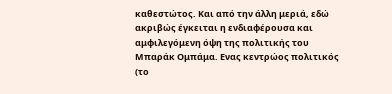καθεστώτος. Και από την άλλη μεριά, εδώ ακριβώς έγκειται η ενδιαφέρουσα και αμφιλεγόμενη όψη της πολιτικής του Μπαράκ Ομπάμα. Ενας κεντρώος πολιτικός (το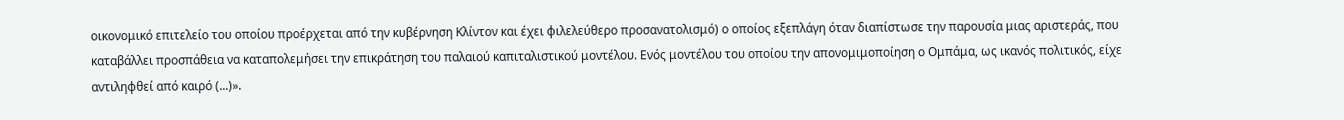οικονομικό επιτελείο του οποίου προέρχεται από την κυβέρνηση Κλίντον και έχει φιλελεύθερο προσανατολισμό) ο οποίος εξεπλάγη όταν διαπίστωσε την παρουσία μιας αριστεράς, που καταβάλλει προσπάθεια να καταπολεμήσει την επικράτηση του παλαιού καπιταλιστικού μοντέλου. Ενός μοντέλου του οποίου την απονομιμοποίηση ο Ομπάμα, ως ικανός πολιτικός, είχε αντιληφθεί από καιρό (...)».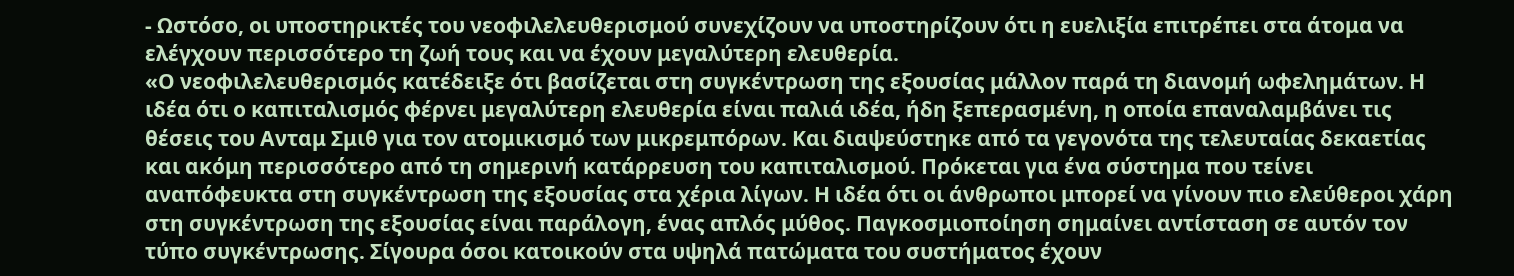- Ωστόσο, οι υποστηρικτές του νεοφιλελευθερισμού συνεχίζουν να υποστηρίζουν ότι η ευελιξία επιτρέπει στα άτομα να ελέγχουν περισσότερο τη ζωή τους και να έχουν μεγαλύτερη ελευθερία.
«Ο νεοφιλελευθερισμός κατέδειξε ότι βασίζεται στη συγκέντρωση της εξουσίας μάλλον παρά τη διανομή ωφελημάτων. Η ιδέα ότι ο καπιταλισμός φέρνει μεγαλύτερη ελευθερία είναι παλιά ιδέα, ήδη ξεπερασμένη, η οποία επαναλαμβάνει τις θέσεις του Ανταμ Σμιθ για τον ατομικισμό των μικρεμπόρων. Και διαψεύστηκε από τα γεγονότα της τελευταίας δεκαετίας και ακόμη περισσότερο από τη σημερινή κατάρρευση του καπιταλισμού. Πρόκεται για ένα σύστημα που τείνει αναπόφευκτα στη συγκέντρωση της εξουσίας στα χέρια λίγων. Η ιδέα ότι οι άνθρωποι μπορεί να γίνουν πιο ελεύθεροι χάρη στη συγκέντρωση της εξουσίας είναι παράλογη, ένας απλός μύθος. Παγκοσμιοποίηση σημαίνει αντίσταση σε αυτόν τον τύπο συγκέντρωσης. Σίγουρα όσοι κατοικούν στα υψηλά πατώματα του συστήματος έχουν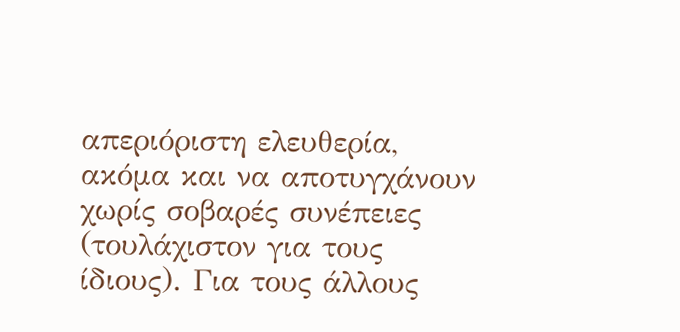απεριόριστη ελευθερία, ακόμα και να αποτυγχάνουν χωρίς σοβαρές συνέπειες (τουλάχιστον για τους ίδιους). Για τους άλλους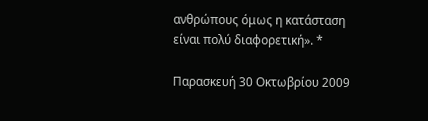ανθρώπους όμως η κατάσταση είναι πολύ διαφορετική». *

Παρασκευή 30 Οκτωβρίου 2009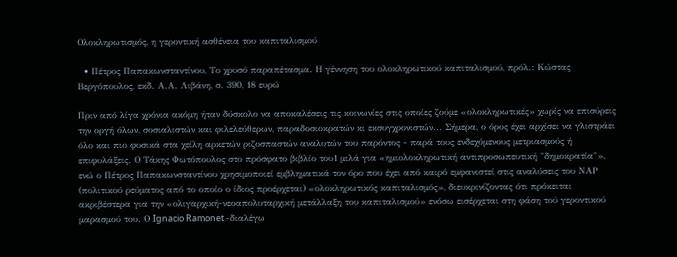Ολοκληρωτισμός, η γεροντική ασθένεια του καπιταλισμού

  • Πέτρος Παπακωνσταντίνου, Το χρυσό παραπέτασμα. Η γέννηση του ολοκληρωτικού καπιταλισμού, πρόλ.: Κώστας Βεργόπουλος, εκδ. Α.Α. Λιβάνη, σ. 390, 18 ευρώ

Πριν από λίγα χρόνια ακόμη ήταν δύσκολο να αποκαλέσεις τις κοινωνίες στις οποίες ζούμε «ολοκληρωτικές» χωρίς να επισύρεις την οργή όλων, σοσιαλιστών και φιλελεύθερων, παραδοσιοκρατών κι εκσυγχρονιστών... Σήμερα, ο όρος έχει αρχίσει να γλιστράει όλο και πιο φυσικά στα χείλη αρκετών ριζοσπαστών αναλυτών του παρόντος - παρά τους ενδεχόμενους μετριασμούς ή επιφυλάξεις. Ο Τάκης Φωτόπουλος στο πρόσφατο βιβλίο του1 μιλά για «ημιολοκληρωτική αντιπροσωπευτική "δημοκρατία"», ενώ ο Πέτρος Παπακωνσταντίνου χρησιμοποιεί εμβληματικά τον όρο που έχει από καιρό εμφανιστεί στις αναλύσεις του ΝΑΡ (πολιτικού ρεύματος από το οποίο ο ίδιος προέρχεται) «ολοκληρωτικός καπιταλισμός», διευκρινίζοντας ότι πρόκειται ακριβέστερα για την «ολιγαρχική-νεοαπολυταρχική μετάλλαξη του καπιταλισμού» ενόσω εισέρχεται στη φάση τού γεροντικού μαρασμού του. Ο Ignacio Ramonet -διαλέγω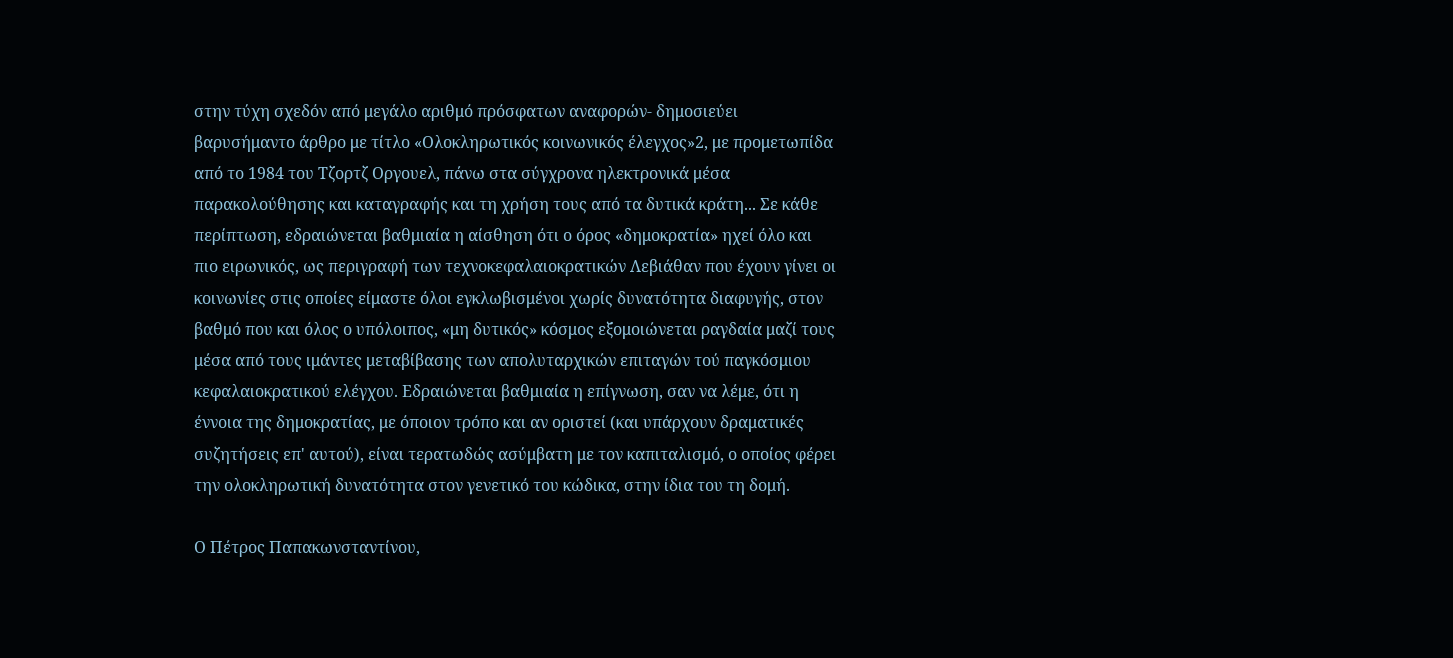στην τύχη σχεδόν από μεγάλο αριθμό πρόσφατων αναφορών- δημοσιεύει βαρυσήμαντο άρθρο με τίτλο «Ολοκληρωτικός κοινωνικός έλεγχος»2, με προμετωπίδα από το 1984 του Τζορτζ Οργουελ, πάνω στα σύγχρονα ηλεκτρονικά μέσα παρακολούθησης και καταγραφής και τη χρήση τους από τα δυτικά κράτη... Σε κάθε περίπτωση, εδραιώνεται βαθμιαία η αίσθηση ότι ο όρος «δημοκρατία» ηχεί όλο και πιο ειρωνικός, ως περιγραφή των τεχνοκεφαλαιοκρατικών Λεβιάθαν που έχουν γίνει οι κοινωνίες στις οποίες είμαστε όλοι εγκλωβισμένοι χωρίς δυνατότητα διαφυγής, στον βαθμό που και όλος ο υπόλοιπος, «μη δυτικός» κόσμος εξομοιώνεται ραγδαία μαζί τους μέσα από τους ιμάντες μεταβίβασης των απολυταρχικών επιταγών τού παγκόσμιου κεφαλαιοκρατικού ελέγχου. Εδραιώνεται βαθμιαία η επίγνωση, σαν να λέμε, ότι η έννοια της δημοκρατίας, με όποιον τρόπο και αν οριστεί (και υπάρχουν δραματικές συζητήσεις επ' αυτού), είναι τερατωδώς ασύμβατη με τον καπιταλισμό, ο οποίος φέρει την ολοκληρωτική δυνατότητα στον γενετικό του κώδικα, στην ίδια του τη δομή.

Ο Πέτρος Παπακωνσταντίνου,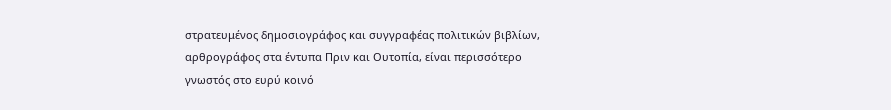στρατευμένος δημοσιογράφος και συγγραφέας πολιτικών βιβλίων, αρθρογράφος στα έντυπα Πριν και Ουτοπία, είναι περισσότερο γνωστός στο ευρύ κοινό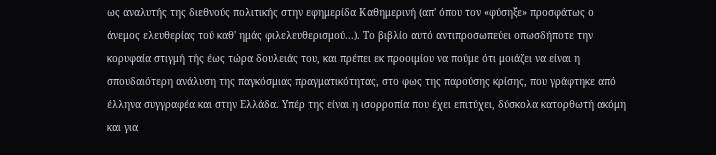ως αναλυτής της διεθνούς πολιτικής στην εφημερίδα Καθημερινή (απ' όπου τον «φύσηξε» προσφάτως ο άνεμος ελευθερίας τού καθ' ημάς φιλελευθερισμού...). Το βιβλίο αυτό αντιπροσωπεύει οπωσδήποτε την κορυφαία στιγμή τής έως τώρα δουλειάς του, και πρέπει εκ προοιμίου να πούμε ότι μοιάζει να είναι η σπουδαιότερη ανάλυση της παγκόσμιας πραγματικότητας, στο φως της παρούσης κρίσης, που γράφτηκε από έλληνα συγγραφέα και στην Ελλάδα. Υπέρ της είναι η ισορροπία που έχει επιτύχει, δύσκολα κατορθωτή ακόμη και για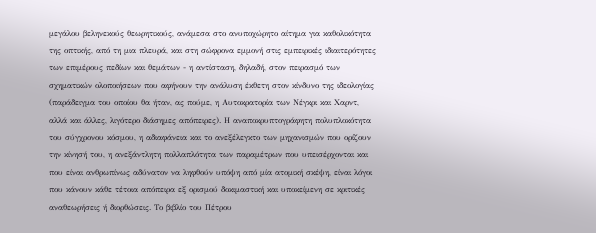μεγάλου βεληνεκούς θεωρητικούς, ανάμεσα στο ανυποχώρητο αίτημα για καθολικότητα της οπτικής, από τη μια πλευρά, και στη σώφρονα εμμονή στις εμπειρικές ιδιαιτερότητες των επιμέρους πεδίων και θεμάτων - η αντίσταση, δηλαδή, στον πειρασμό των σχηματικών ολοποιήσεων που αφήνουν την ανάλυση έκθετη στον κίνδυνο της ιδεολογίας (παράδειγμα του οποίου θα ήταν, ας πούμε, η Αυτοκρατορία των Νέγκρι και Χαρντ, αλλά και άλλες, λιγότερο διάσημες απόπειρες). Η αναποκρυπτογράφητη πολυπλοκότητα του σύγχρονου κόσμου, η αδιαφάνεια και το ανεξέλεγκτο των μηχανισμών που ορίζουν την κίνησή του, η ανεξάντλητη πολλαπλότητα των παραμέτρων που υπεισέρχονται και που είναι ανθρωπίνως αδύνατον να ληφθούν υπόψη από μία ατομική σκέψη, είναι λόγοι που κάνουν κάθε τέτοια απόπειρα εξ ορισμού δοκιμαστική και υποκείμενη σε κριτικές αναθεωρήσεις ή διορθώσεις. Το βιβλίο του Πέτρου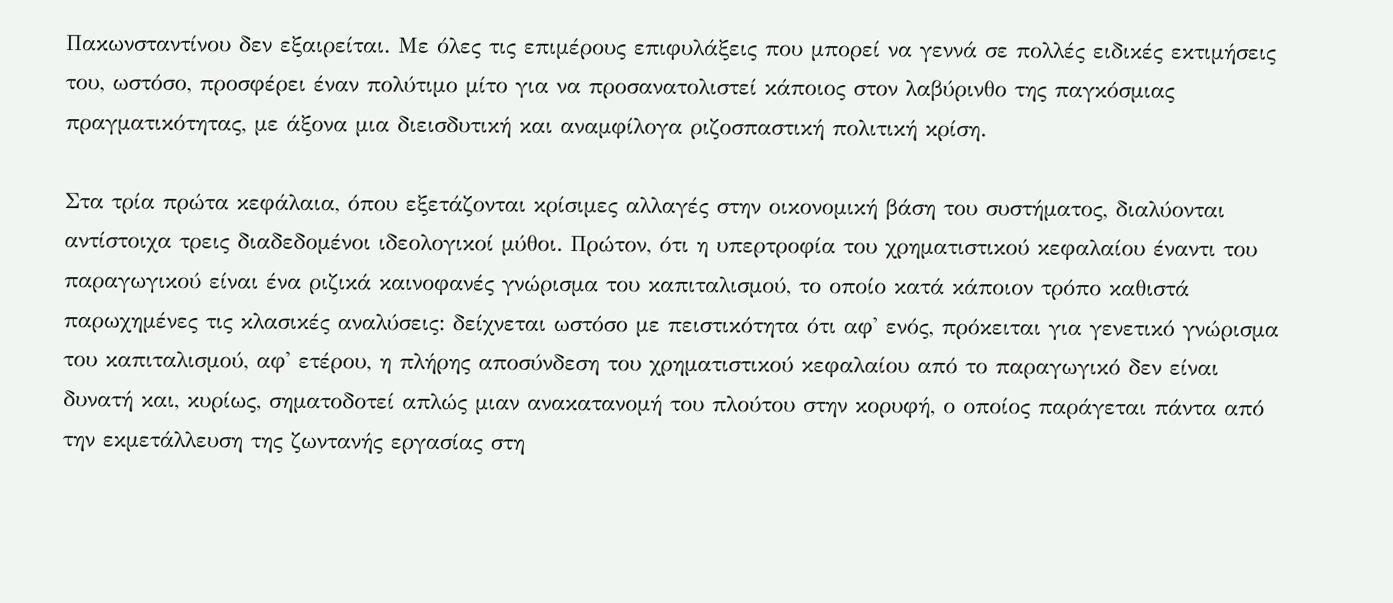Πακωνσταντίνου δεν εξαιρείται. Με όλες τις επιμέρους επιφυλάξεις που μπορεί να γεννά σε πολλές ειδικές εκτιμήσεις του, ωστόσο, προσφέρει έναν πολύτιμο μίτο για να προσανατολιστεί κάποιος στον λαβύρινθο της παγκόσμιας πραγματικότητας, με άξονα μια διεισδυτική και αναμφίλογα ριζοσπαστική πολιτική κρίση.

Στα τρία πρώτα κεφάλαια, όπου εξετάζονται κρίσιμες αλλαγές στην οικονομική βάση του συστήματος, διαλύονται αντίστοιχα τρεις διαδεδομένοι ιδεολογικοί μύθοι. Πρώτον, ότι η υπερτροφία του χρηματιστικού κεφαλαίου έναντι του παραγωγικού είναι ένα ριζικά καινοφανές γνώρισμα του καπιταλισμού, το οποίο κατά κάποιον τρόπο καθιστά παρωχημένες τις κλασικές αναλύσεις: δείχνεται ωστόσο με πειστικότητα ότι αφ' ενός, πρόκειται για γενετικό γνώρισμα του καπιταλισμού, αφ' ετέρου, η πλήρης αποσύνδεση του χρηματιστικού κεφαλαίου από το παραγωγικό δεν είναι δυνατή και, κυρίως, σηματοδοτεί απλώς μιαν ανακατανομή του πλούτου στην κορυφή, ο οποίος παράγεται πάντα από την εκμετάλλευση της ζωντανής εργασίας στη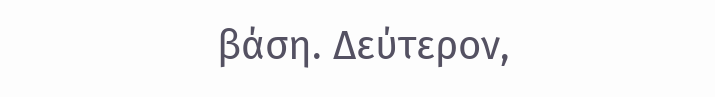βάση. Δεύτερον,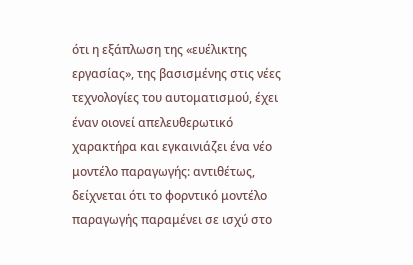ότι η εξάπλωση της «ευέλικτης εργασίας», της βασισμένης στις νέες τεχνολογίες του αυτοματισμού, έχει έναν οιονεί απελευθερωτικό χαρακτήρα και εγκαινιάζει ένα νέο μοντέλο παραγωγής: αντιθέτως, δείχνεται ότι το φορντικό μοντέλο παραγωγής παραμένει σε ισχύ στο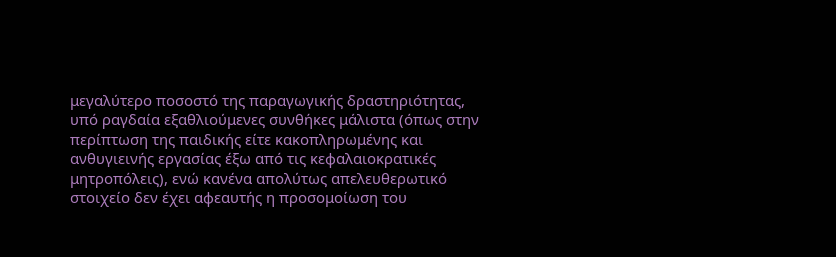μεγαλύτερο ποσοστό της παραγωγικής δραστηριότητας, υπό ραγδαία εξαθλιούμενες συνθήκες μάλιστα (όπως στην περίπτωση της παιδικής είτε κακοπληρωμένης και ανθυγιεινής εργασίας έξω από τις κεφαλαιοκρατικές μητροπόλεις), ενώ κανένα απολύτως απελευθερωτικό στοιχείο δεν έχει αφεαυτής η προσομοίωση του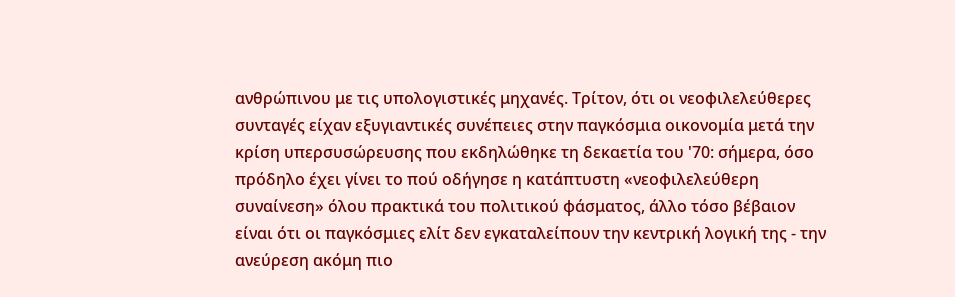ανθρώπινου με τις υπολογιστικές μηχανές. Τρίτον, ότι οι νεοφιλελεύθερες συνταγές είχαν εξυγιαντικές συνέπειες στην παγκόσμια οικονομία μετά την κρίση υπερσυσώρευσης που εκδηλώθηκε τη δεκαετία του '70: σήμερα, όσο πρόδηλο έχει γίνει το πού οδήγησε η κατάπτυστη «νεοφιλελεύθερη συναίνεση» όλου πρακτικά του πολιτικού φάσματος, άλλο τόσο βέβαιον είναι ότι οι παγκόσμιες ελίτ δεν εγκαταλείπουν την κεντρική λογική της - την ανεύρεση ακόμη πιο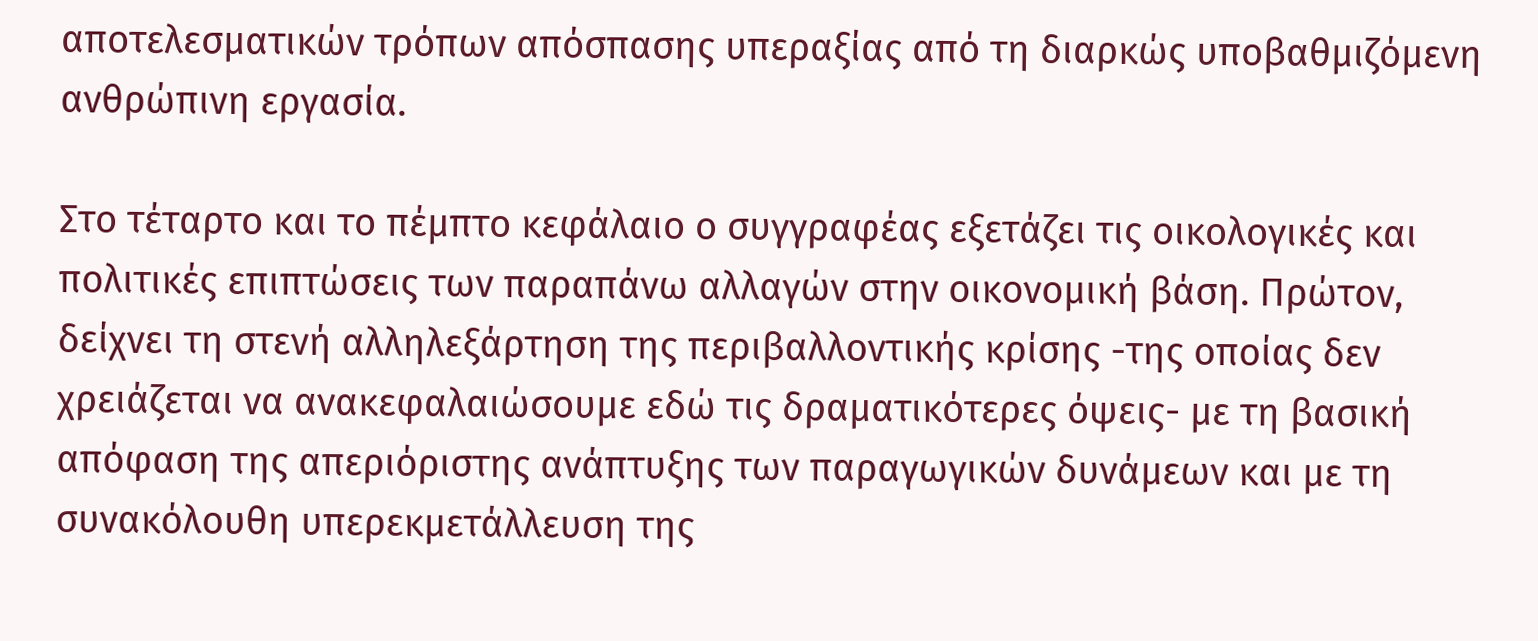αποτελεσματικών τρόπων απόσπασης υπεραξίας από τη διαρκώς υποβαθμιζόμενη ανθρώπινη εργασία.

Στο τέταρτο και το πέμπτο κεφάλαιο ο συγγραφέας εξετάζει τις οικολογικές και πολιτικές επιπτώσεις των παραπάνω αλλαγών στην οικονομική βάση. Πρώτον, δείχνει τη στενή αλληλεξάρτηση της περιβαλλοντικής κρίσης -της οποίας δεν χρειάζεται να ανακεφαλαιώσουμε εδώ τις δραματικότερες όψεις- με τη βασική απόφαση της απεριόριστης ανάπτυξης των παραγωγικών δυνάμεων και με τη συνακόλουθη υπερεκμετάλλευση της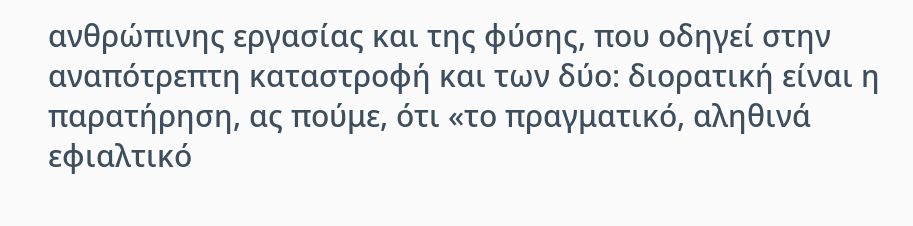ανθρώπινης εργασίας και της φύσης, που οδηγεί στην αναπότρεπτη καταστροφή και των δύο: διορατική είναι η παρατήρηση, ας πούμε, ότι «το πραγματικό, αληθινά εφιαλτικό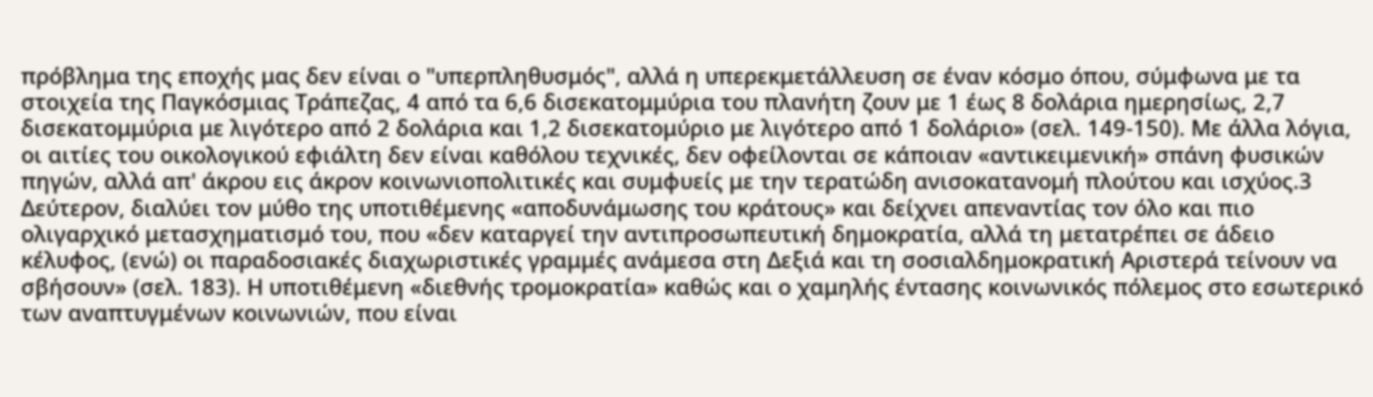πρόβλημα της εποχής μας δεν είναι ο "υπερπληθυσμός", αλλά η υπερεκμετάλλευση σε έναν κόσμο όπου, σύμφωνα με τα στοιχεία της Παγκόσμιας Τράπεζας, 4 από τα 6,6 δισεκατομμύρια του πλανήτη ζουν με 1 έως 8 δολάρια ημερησίως, 2,7 δισεκατομμύρια με λιγότερο από 2 δολάρια και 1,2 δισεκατομύριο με λιγότερο από 1 δολάριο» (σελ. 149-150). Με άλλα λόγια, οι αιτίες του οικολογικού εφιάλτη δεν είναι καθόλου τεχνικές, δεν οφείλονται σε κάποιαν «αντικειμενική» σπάνη φυσικών πηγών, αλλά απ' άκρου εις άκρον κοινωνιοπολιτικές και συμφυείς με την τερατώδη ανισοκατανομή πλούτου και ισχύος.3 Δεύτερον, διαλύει τον μύθο της υποτιθέμενης «αποδυνάμωσης του κράτους» και δείχνει απεναντίας τον όλο και πιο ολιγαρχικό μετασχηματισμό του, που «δεν καταργεί την αντιπροσωπευτική δημοκρατία, αλλά τη μετατρέπει σε άδειο κέλυφος, (ενώ) οι παραδοσιακές διαχωριστικές γραμμές ανάμεσα στη Δεξιά και τη σοσιαλδημοκρατική Αριστερά τείνουν να σβήσουν» (σελ. 183). Η υποτιθέμενη «διεθνής τρομοκρατία» καθώς και ο χαμηλής έντασης κοινωνικός πόλεμος στο εσωτερικό των αναπτυγμένων κοινωνιών, που είναι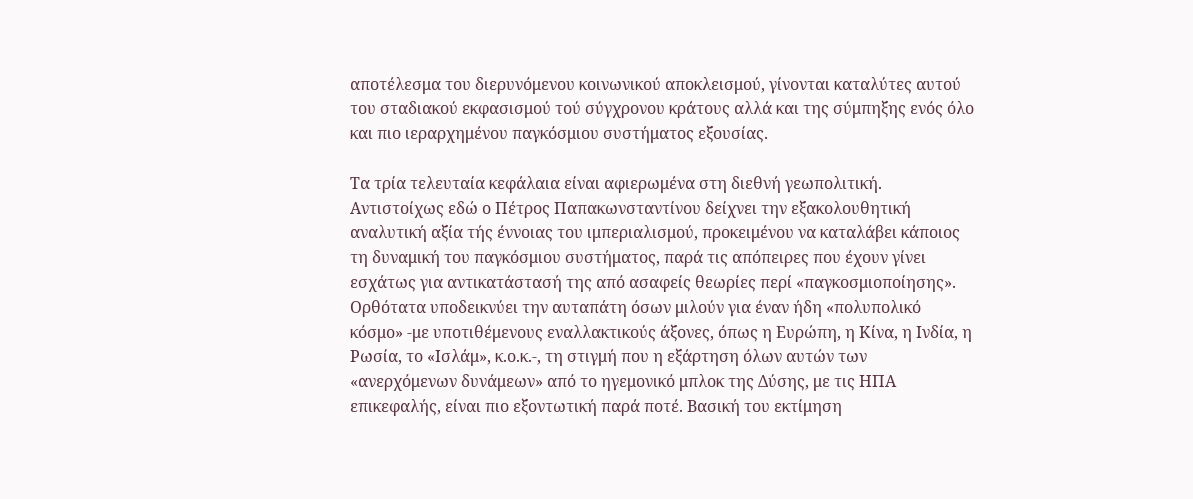αποτέλεσμα του διερυνόμενου κοινωνικού αποκλεισμού, γίνονται καταλύτες αυτού του σταδιακού εκφασισμού τού σύγχρονου κράτους αλλά και της σύμπηξης ενός όλο και πιο ιεραρχημένου παγκόσμιου συστήματος εξουσίας.

Τα τρία τελευταία κεφάλαια είναι αφιερωμένα στη διεθνή γεωπολιτική. Αντιστοίχως εδώ ο Πέτρος Παπακωνσταντίνου δείχνει την εξακολουθητική αναλυτική αξία τής έννοιας του ιμπεριαλισμού, προκειμένου να καταλάβει κάποιος τη δυναμική του παγκόσμιου συστήματος, παρά τις απόπειρες που έχουν γίνει εσχάτως για αντικατάστασή της από ασαφείς θεωρίες περί «παγκοσμιοποίησης». Ορθότατα υποδεικνύει την αυταπάτη όσων μιλούν για έναν ήδη «πολυπολικό κόσμο» -με υποτιθέμενους εναλλακτικούς άξονες, όπως η Ευρώπη, η Κίνα, η Ινδία, η Ρωσία, το «Ισλάμ», κ.ο.κ.-, τη στιγμή που η εξάρτηση όλων αυτών των «ανερχόμενων δυνάμεων» από το ηγεμονικό μπλοκ της Δύσης, με τις ΗΠΑ επικεφαλής, είναι πιο εξοντωτική παρά ποτέ. Βασική του εκτίμηση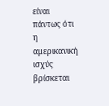είναι πάντως ότι η αμερικανική ισχύς βρίσκεται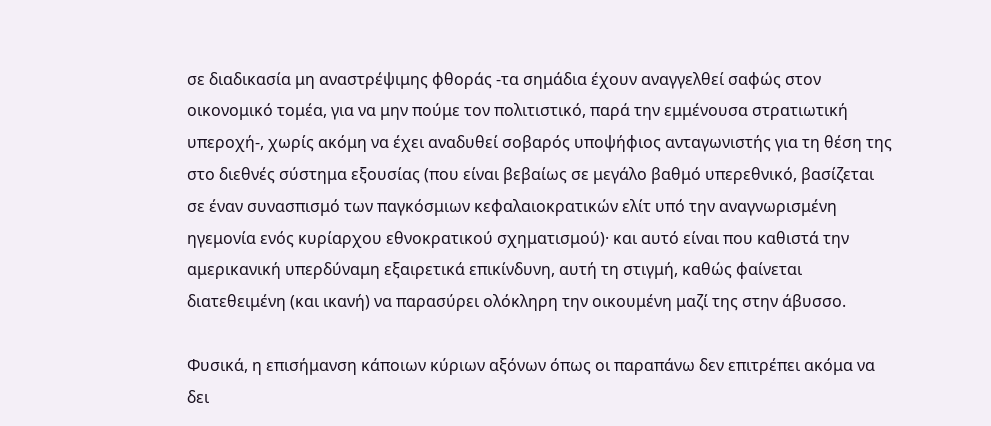σε διαδικασία μη αναστρέψιμης φθοράς -τα σημάδια έχουν αναγγελθεί σαφώς στον οικονομικό τομέα, για να μην πούμε τον πολιτιστικό, παρά την εμμένουσα στρατιωτική υπεροχή-, χωρίς ακόμη να έχει αναδυθεί σοβαρός υποψήφιος ανταγωνιστής για τη θέση της στο διεθνές σύστημα εξουσίας (που είναι βεβαίως σε μεγάλο βαθμό υπερεθνικό, βασίζεται σε έναν συνασπισμό των παγκόσμιων κεφαλαιοκρατικών ελίτ υπό την αναγνωρισμένη ηγεμονία ενός κυρίαρχου εθνοκρατικού σχηματισμού)· και αυτό είναι που καθιστά την αμερικανική υπερδύναμη εξαιρετικά επικίνδυνη, αυτή τη στιγμή, καθώς φαίνεται διατεθειμένη (και ικανή) να παρασύρει ολόκληρη την οικουμένη μαζί της στην άβυσσο.

Φυσικά, η επισήμανση κάποιων κύριων αξόνων όπως οι παραπάνω δεν επιτρέπει ακόμα να δει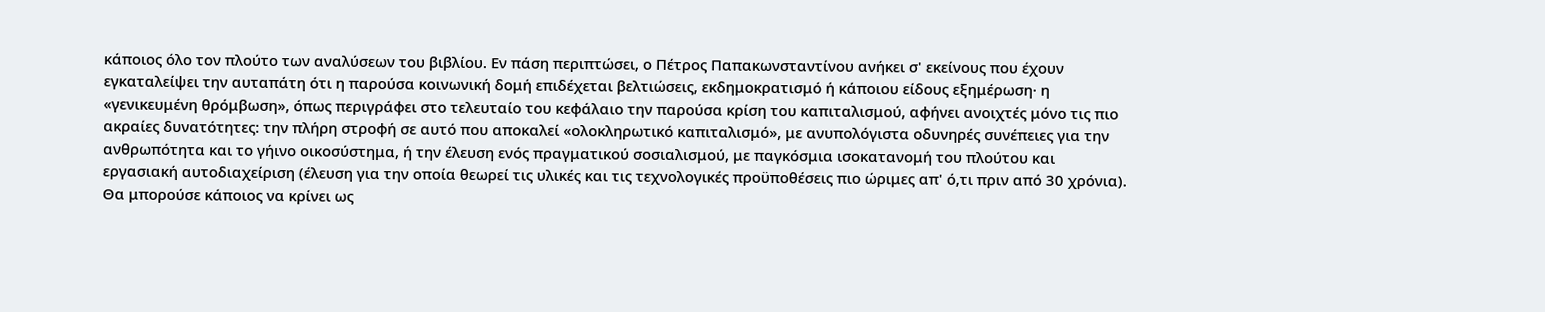κάποιος όλο τον πλούτο των αναλύσεων του βιβλίου. Εν πάση περιπτώσει, ο Πέτρος Παπακωνσταντίνου ανήκει σ' εκείνους που έχουν εγκαταλείψει την αυταπάτη ότι η παρούσα κοινωνική δομή επιδέχεται βελτιώσεις, εκδημοκρατισμό ή κάποιου είδους εξημέρωση· η «γενικευμένη θρόμβωση», όπως περιγράφει στο τελευταίο του κεφάλαιο την παρούσα κρίση του καπιταλισμού, αφήνει ανοιχτές μόνο τις πιο ακραίες δυνατότητες: την πλήρη στροφή σε αυτό που αποκαλεί «ολοκληρωτικό καπιταλισμό», με ανυπολόγιστα οδυνηρές συνέπειες για την ανθρωπότητα και το γήινο οικοσύστημα, ή την έλευση ενός πραγματικού σοσιαλισμού, με παγκόσμια ισοκατανομή του πλούτου και εργασιακή αυτοδιαχείριση (έλευση για την οποία θεωρεί τις υλικές και τις τεχνολογικές προϋποθέσεις πιο ώριμες απ' ό,τι πριν από 30 χρόνια). Θα μπορούσε κάποιος να κρίνει ως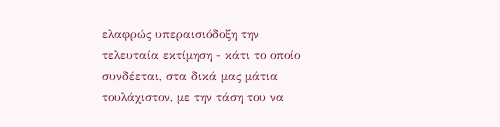ελαφρώς υπεραισιόδοξη την τελευταία εκτίμηση - κάτι το οποίο συνδέεται, στα δικά μας μάτια τουλάχιστον, με την τάση του να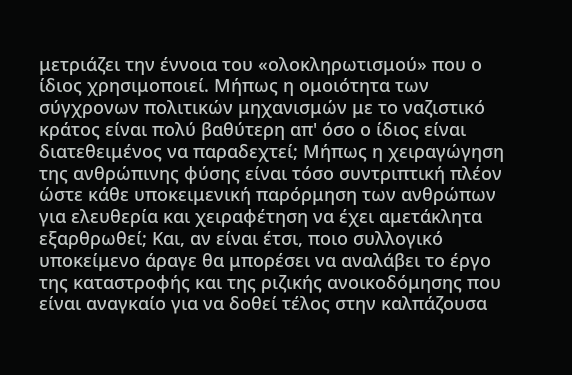μετριάζει την έννοια του «ολοκληρωτισμού» που ο ίδιος χρησιμοποιεί. Μήπως η ομοιότητα των σύγχρονων πολιτικών μηχανισμών με το ναζιστικό κράτος είναι πολύ βαθύτερη απ' όσο ο ίδιος είναι διατεθειμένος να παραδεχτεί; Μήπως η χειραγώγηση της ανθρώπινης φύσης είναι τόσο συντριπτική πλέον ώστε κάθε υποκειμενική παρόρμηση των ανθρώπων για ελευθερία και χειραφέτηση να έχει αμετάκλητα εξαρθρωθεί; Και, αν είναι έτσι, ποιο συλλογικό υποκείμενο άραγε θα μπορέσει να αναλάβει το έργο της καταστροφής και της ριζικής ανοικοδόμησης που είναι αναγκαίο για να δοθεί τέλος στην καλπάζουσα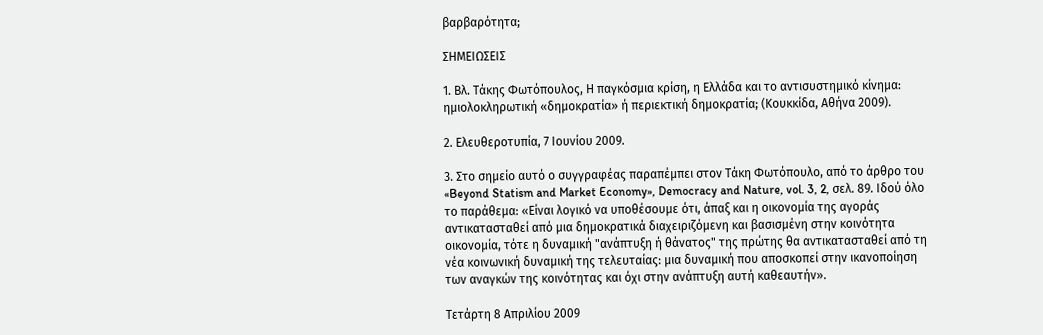βαρβαρότητα;

ΣΗΜΕΙΩΣΕΙΣ

1. Βλ. Τάκης Φωτόπουλος, Η παγκόσμια κρίση, η Ελλάδα και το αντισυστημικό κίνημα: ημιολοκληρωτική «δημοκρατία» ή περιεκτική δημοκρατία; (Κουκκίδα, Αθήνα 2009).

2. Ελευθεροτυπία, 7 Ιουνίου 2009.

3. Στο σημείο αυτό ο συγγραφέας παραπέμπει στον Τάκη Φωτόπουλο, από το άρθρο του «Beyond Statism and Market Economy», Democracy and Nature, vol. 3, 2, σελ. 89. Ιδού όλο το παράθεμα: «Είναι λογικό να υποθέσουμε ότι, άπαξ και η οικονομία της αγοράς αντικατασταθεί από μια δημοκρατικά διαχειριζόμενη και βασισμένη στην κοινότητα οικονομία, τότε η δυναμική "ανάπτυξη ή θάνατος" της πρώτης θα αντικατασταθεί από τη νέα κοινωνική δυναμική της τελευταίας: μια δυναμική που αποσκοπεί στην ικανοποίηση των αναγκών της κοινότητας και όχι στην ανάπτυξη αυτή καθεαυτήν».

Τετάρτη 8 Απριλίου 2009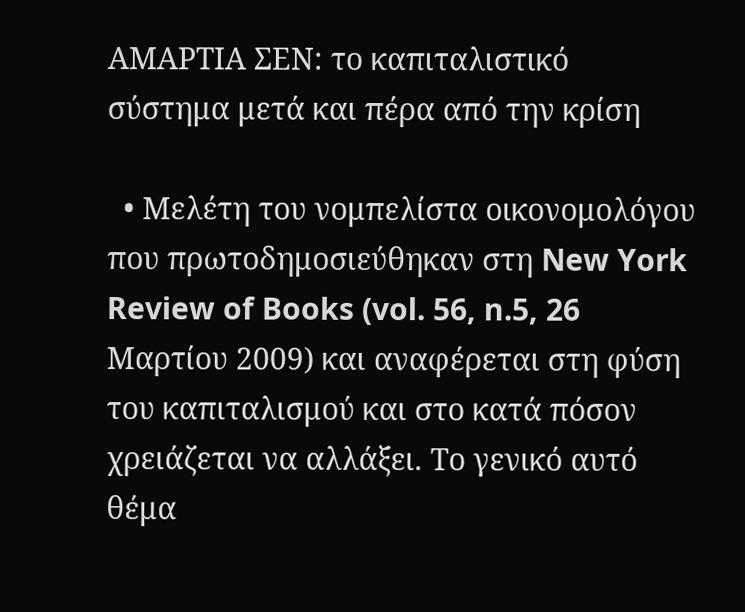ΑΜΑΡΤΙΑ ΣΕΝ: το καπιταλιστικό σύστημα μετά και πέρα από την κρίση

  • Μελέτη του νομπελίστα οικονομολόγου που πρωτοδημοσιεύθηκαν στη New York Review of Books (vol. 56, n.5, 26 Μαρτίου 2009) και αναφέρεται στη φύση του καπιταλισμού και στο κατά πόσον χρειάζεται να αλλάξει. Το γενικό αυτό θέμα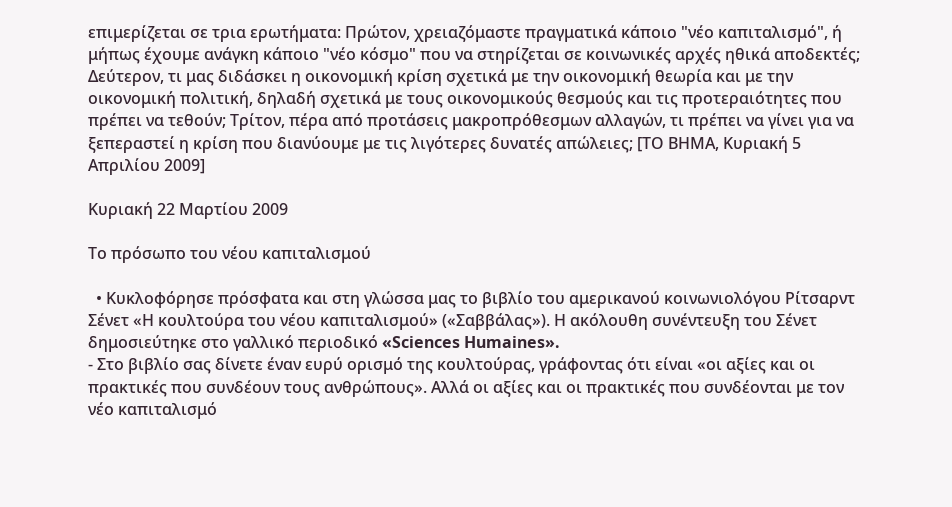επιμερίζεται σε τρια ερωτήματα: Πρώτον, χρειαζόμαστε πραγματικά κάποιο "νέο καπιταλισμό", ή μήπως έχουμε ανάγκη κάποιο "νέο κόσμο" που να στηρίζεται σε κοινωνικές αρχές ηθικά αποδεκτές; Δεύτερον, τι μας διδάσκει η οικονομική κρίση σχετικά με την οικονομική θεωρία και με την οικονομική πολιτική, δηλαδή σχετικά με τους οικονομικούς θεσμούς και τις προτεραιότητες που πρέπει να τεθούν; Τρίτον, πέρα από προτάσεις μακροπρόθεσμων αλλαγών, τι πρέπει να γίνει για να ξεπεραστεί η κρίση που διανύουμε με τις λιγότερες δυνατές απώλειες; [ΤΟ ΒΗΜΑ, Κυριακή 5 Απριλίου 2009]

Κυριακή 22 Μαρτίου 2009

Το πρόσωπο του νέου καπιταλισμού

  • Κυκλοφόρησε πρόσφατα και στη γλώσσα μας το βιβλίο του αμερικανού κοινωνιολόγου Ρίτσαρντ Σένετ «Η κουλτούρα του νέου καπιταλισμού» («Σαββάλας»). Η ακόλουθη συνέντευξη του Σένετ δημοσιεύτηκε στο γαλλικό περιοδικό «Sciences Humaines».
- Στο βιβλίο σας δίνετε έναν ευρύ ορισμό της κουλτούρας, γράφοντας ότι είναι «οι αξίες και οι πρακτικές που συνδέουν τους ανθρώπους». Αλλά οι αξίες και οι πρακτικές που συνδέονται με τον νέο καπιταλισμό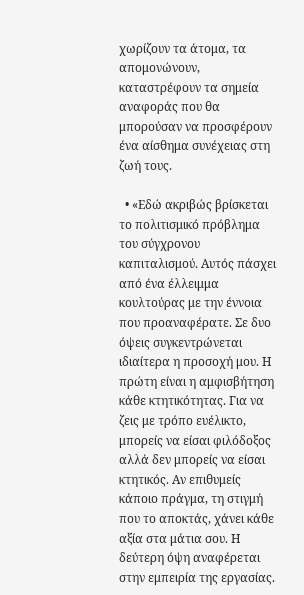χωρίζουν τα άτομα, τα απομονώνουν, καταστρέφουν τα σημεία αναφοράς που θα μπορούσαν να προσφέρουν ένα αίσθημα συνέχειας στη ζωή τους.

  • «Εδώ ακριβώς βρίσκεται το πολιτισμικό πρόβλημα του σύγχρονου καπιταλισμού. Αυτός πάσχει από ένα έλλειμμα κουλτούρας με την έννοια που προαναφέρατε. Σε δυο όψεις συγκεντρώνεται ιδιαίτερα η προσοχή μου. Η πρώτη είναι η αμφισβήτηση κάθε κτητικότητας. Για να ζεις με τρόπο ευέλικτο, μπορείς να είσαι φιλόδοξος αλλά δεν μπορείς να είσαι κτητικός. Αν επιθυμείς κάποιο πράγμα, τη στιγμή που το αποκτάς, χάνει κάθε αξία στα μάτια σου. Η δεύτερη όψη αναφέρεται στην εμπειρία της εργασίας.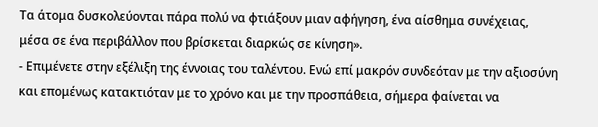Τα άτομα δυσκολεύονται πάρα πολύ να φτιάξουν μιαν αφήγηση, ένα αίσθημα συνέχειας, μέσα σε ένα περιβάλλον που βρίσκεται διαρκώς σε κίνηση».
- Επιμένετε στην εξέλιξη της έννοιας του ταλέντου. Ενώ επί μακρόν συνδεόταν με την αξιοσύνη και επομένως κατακτιόταν με το χρόνο και με την προσπάθεια, σήμερα φαίνεται να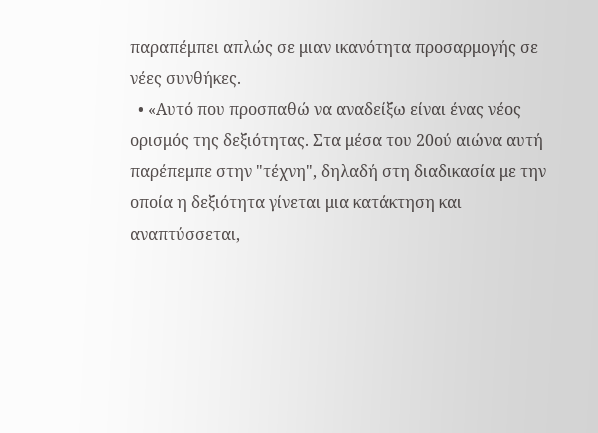παραπέμπει απλώς σε μιαν ικανότητα προσαρμογής σε νέες συνθήκες.
  • «Αυτό που προσπαθώ να αναδείξω είναι ένας νέος ορισμός της δεξιότητας. Στα μέσα του 20ού αιώνα αυτή παρέπεμπε στην "τέχνη", δηλαδή στη διαδικασία με την οποία η δεξιότητα γίνεται μια κατάκτηση και αναπτύσσεται,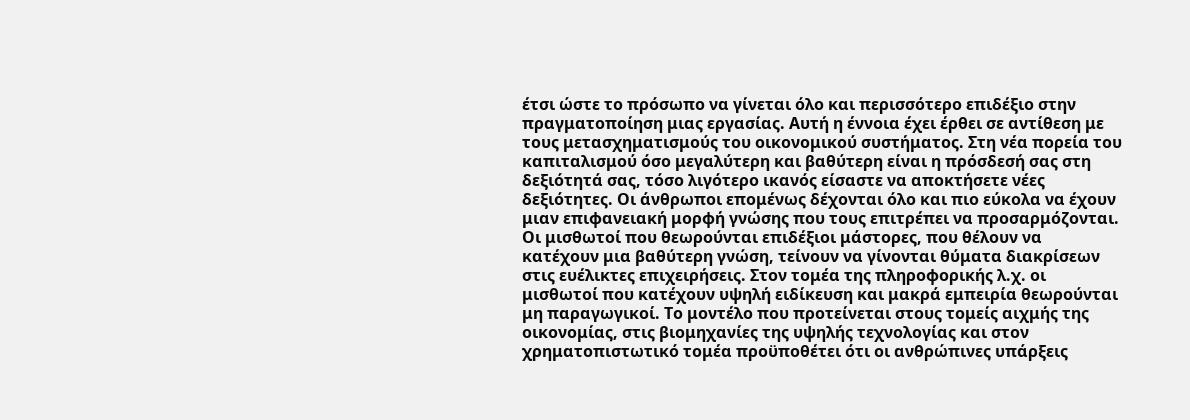έτσι ώστε το πρόσωπο να γίνεται όλο και περισσότερο επιδέξιο στην πραγματοποίηση μιας εργασίας. Αυτή η έννοια έχει έρθει σε αντίθεση με τους μετασχηματισμούς του οικονομικού συστήματος. Στη νέα πορεία του καπιταλισμού όσο μεγαλύτερη και βαθύτερη είναι η πρόσδεσή σας στη δεξιότητά σας, τόσο λιγότερο ικανός είσαστε να αποκτήσετε νέες δεξιότητες. Οι άνθρωποι επομένως δέχονται όλο και πιο εύκολα να έχουν μιαν επιφανειακή μορφή γνώσης που τους επιτρέπει να προσαρμόζονται. Οι μισθωτοί που θεωρούνται επιδέξιοι μάστορες, που θέλουν να κατέχουν μια βαθύτερη γνώση, τείνουν να γίνονται θύματα διακρίσεων στις ευέλικτες επιχειρήσεις. Στον τομέα της πληροφορικής λ.χ. οι μισθωτοί που κατέχουν υψηλή ειδίκευση και μακρά εμπειρία θεωρούνται μη παραγωγικοί. Το μοντέλο που προτείνεται στους τομείς αιχμής της οικονομίας, στις βιομηχανίες της υψηλής τεχνολογίας και στον χρηματοπιστωτικό τομέα προϋποθέτει ότι οι ανθρώπινες υπάρξεις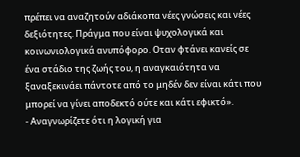πρέπει να αναζητούν αδιάκοπα νέες γνώσεις και νέες δεξιότητες. Πράγμα που είναι ψυχολογικά και κοινωνιολογικά ανυπόφορο. Οταν φτάνει κανείς σε ένα στάδιο της ζωής του, η αναγκαιότητα να ξαναξεκινάει πάντοτε από το μηδέν δεν είναι κάτι που μπορεί να γίνει αποδεκτό ούτε και κάτι εφικτό».
- Αναγνωρίζετε ότι η λογική για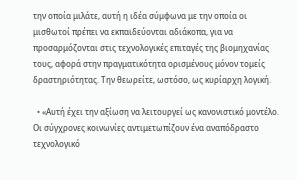την οποία μιλάτε, αυτή η ιδέα σύμφωνα με την οποία οι μισθωτοί πρέπει να εκπαιδεύονται αδιάκοπα, για να προσαρμόζονται στις τεχνολογικές επιταγές της βιομηχανίας τους, αφορά στην πραγματικότητα ορισμένους μόνον τομείς δραστηριότητας. Την θεωρείτε, ωστόσο, ως κυρίαρχη λογική.

  • «Αυτή έχει την αξίωση να λειτουργεί ως κανονιστικό μοντέλο. Οι σύγχρονες κοινωνίες αντιμετωπίζουν ένα αναπόδραστο τεχνολογικό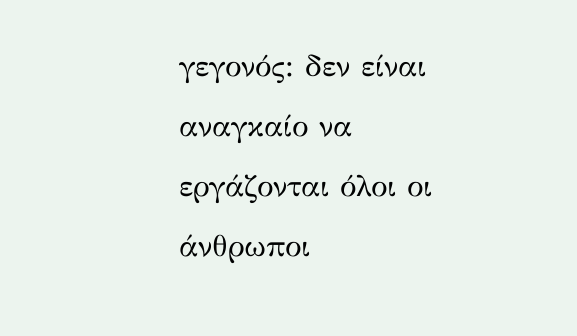γεγονός: δεν είναι αναγκαίο να εργάζονται όλοι οι άνθρωποι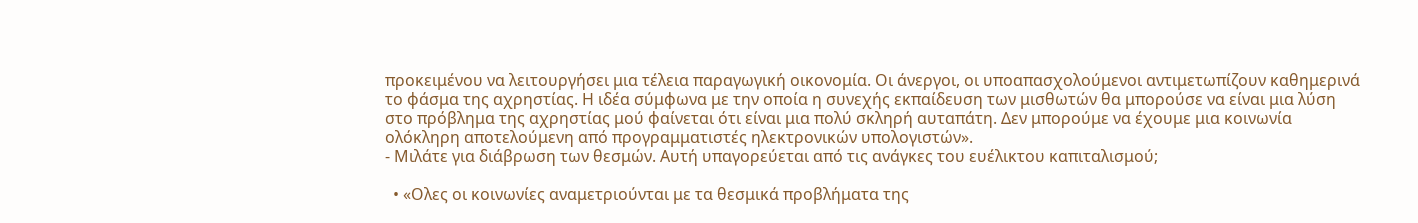προκειμένου να λειτουργήσει μια τέλεια παραγωγική οικονομία. Οι άνεργοι, οι υποαπασχολούμενοι αντιμετωπίζουν καθημερινά το φάσμα της αχρηστίας. Η ιδέα σύμφωνα με την οποία η συνεχής εκπαίδευση των μισθωτών θα μπορούσε να είναι μια λύση στο πρόβλημα της αχρηστίας μού φαίνεται ότι είναι μια πολύ σκληρή αυταπάτη. Δεν μπορούμε να έχουμε μια κοινωνία ολόκληρη αποτελούμενη από προγραμματιστές ηλεκτρονικών υπολογιστών».
- Μιλάτε για διάβρωση των θεσμών. Αυτή υπαγορεύεται από τις ανάγκες του ευέλικτου καπιταλισμού;

  • «Ολες οι κοινωνίες αναμετριούνται με τα θεσμικά προβλήματα της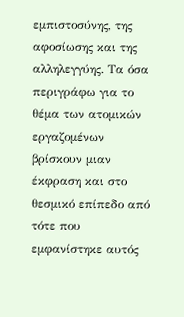εμπιστοσύνης, της αφοσίωσης και της αλληλεγγύης. Τα όσα περιγράφω για το θέμα των ατομικών εργαζομένων βρίσκουν μιαν έκφραση και στο θεσμικό επίπεδο από τότε που εμφανίστηκε αυτός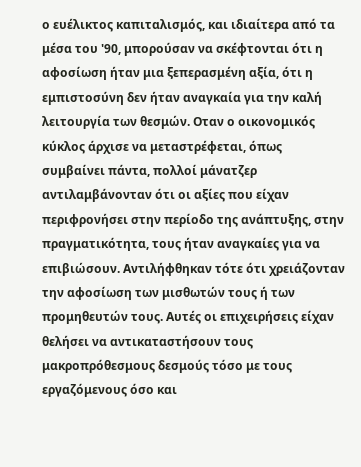ο ευέλικτος καπιταλισμός, και ιδιαίτερα από τα μέσα του '90, μπορούσαν να σκέφτονται ότι η αφοσίωση ήταν μια ξεπερασμένη αξία, ότι η εμπιστοσύνη δεν ήταν αναγκαία για την καλή λειτουργία των θεσμών. Οταν ο οικονομικός κύκλος άρχισε να μεταστρέφεται, όπως συμβαίνει πάντα, πολλοί μάνατζερ αντιλαμβάνονταν ότι οι αξίες που είχαν περιφρονήσει στην περίοδο της ανάπτυξης, στην πραγματικότητα, τους ήταν αναγκαίες για να επιβιώσουν. Αντιλήφθηκαν τότε ότι χρειάζονταν την αφοσίωση των μισθωτών τους ή των προμηθευτών τους. Αυτές οι επιχειρήσεις είχαν θελήσει να αντικαταστήσουν τους μακροπρόθεσμους δεσμούς τόσο με τους εργαζόμενους όσο και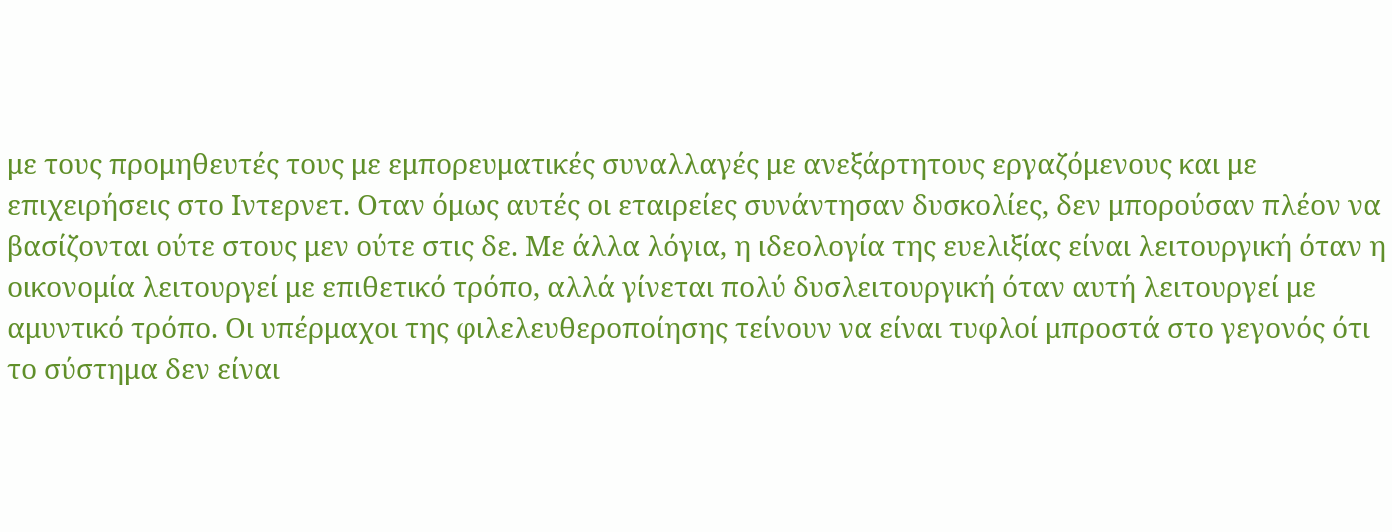με τους προμηθευτές τους με εμπορευματικές συναλλαγές με ανεξάρτητους εργαζόμενους και με επιχειρήσεις στο Ιντερνετ. Οταν όμως αυτές οι εταιρείες συνάντησαν δυσκολίες, δεν μπορούσαν πλέον να βασίζονται ούτε στους μεν ούτε στις δε. Με άλλα λόγια, η ιδεολογία της ευελιξίας είναι λειτουργική όταν η οικονομία λειτουργεί με επιθετικό τρόπο, αλλά γίνεται πολύ δυσλειτουργική όταν αυτή λειτουργεί με αμυντικό τρόπο. Οι υπέρμαχοι της φιλελευθεροποίησης τείνουν να είναι τυφλοί μπροστά στο γεγονός ότι το σύστημα δεν είναι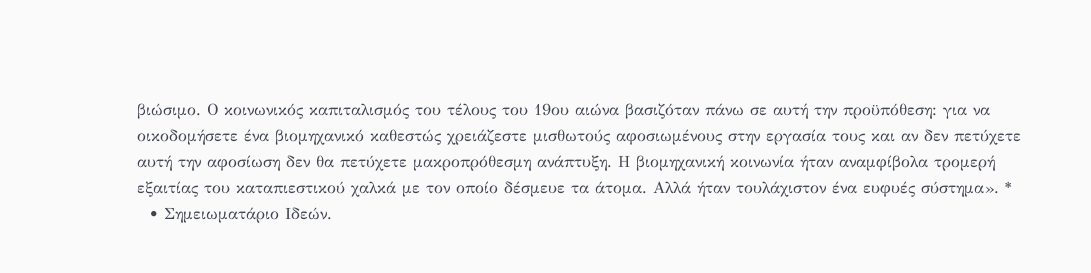βιώσιμο. Ο κοινωνικός καπιταλισμός του τέλους του 19ου αιώνα βασιζόταν πάνω σε αυτή την προϋπόθεση: για να οικοδομήσετε ένα βιομηχανικό καθεστώς χρειάζεστε μισθωτούς αφοσιωμένους στην εργασία τους και αν δεν πετύχετε αυτή την αφοσίωση δεν θα πετύχετε μακροπρόθεσμη ανάπτυξη. Η βιομηχανική κοινωνία ήταν αναμφίβολα τρομερή εξαιτίας του καταπιεστικού χαλκά με τον οποίο δέσμευε τα άτομα. Αλλά ήταν τουλάχιστον ένα ευφυές σύστημα». *
  • Σημειωματάριο Ιδεών.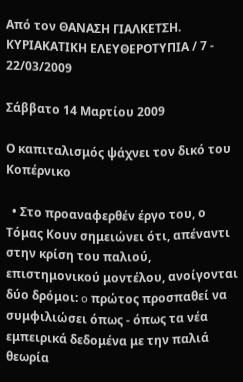Από τον ΘΑΝΑΣΗ ΓΙΑΛΚΕΤΣΗ. ΚΥΡΙΑΚΑΤΙΚΗ ΕΛΕΥΘΕΡΟΤΥΠΙΑ / 7 - 22/03/2009

Σάββατο 14 Μαρτίου 2009

Ο καπιταλισμός ψάχνει τον δικό του Κοπέρνικο

  • Στο προαναφερθέν έργο του, ο Τόμας Κουν σημειώνει ότι, απέναντι στην κρίση του παλιού, επιστημονικού μοντέλου, ανοίγονται δύο δρόμοι: o πρώτος προσπαθεί να συμφιλιώσει όπως - όπως τα νέα εμπειρικά δεδομένα με την παλιά θεωρία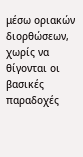μέσω οριακών διορθώσεων, χωρίς να θίγονται οι βασικές παραδοχές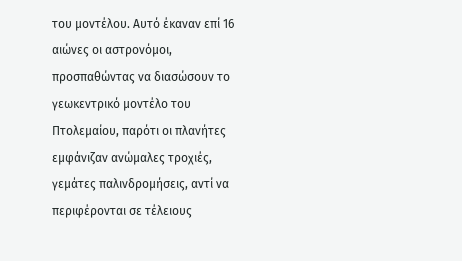του μοντέλου. Αυτό έκαναν επί 16 αιώνες οι αστρονόμοι, προσπαθώντας να διασώσουν το γεωκεντρικό μοντέλο του Πτολεμαίου, παρότι οι πλανήτες εμφάνιζαν ανώμαλες τροχιές, γεμάτες παλινδρομήσεις, αντί να περιφέρονται σε τέλειους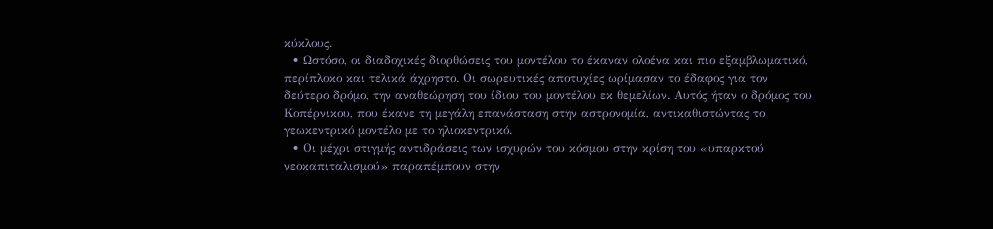κύκλους.
  • Ωστόσο, οι διαδοχικές διορθώσεις του μοντέλου το έκαναν ολοένα και πιο εξαμβλωματικό, περίπλοκο και τελικά άχρηστο. Οι σωρευτικές αποτυχίες ωρίμασαν το έδαφος για τον δεύτερο δρόμο, την αναθεώρηση του ίδιου του μοντέλου εκ θεμελίων. Αυτός ήταν ο δρόμος του Κοπέρνικου, που έκανε τη μεγάλη επανάσταση στην αστρονομία, αντικαθιστώντας το γεωκεντρικό μοντέλο με το ηλιοκεντρικό.
  • Οι μέχρι στιγμής αντιδράσεις των ισχυρών του κόσμου στην κρίση του «υπαρκτού νεοκαπιταλισμού» παραπέμπουν στην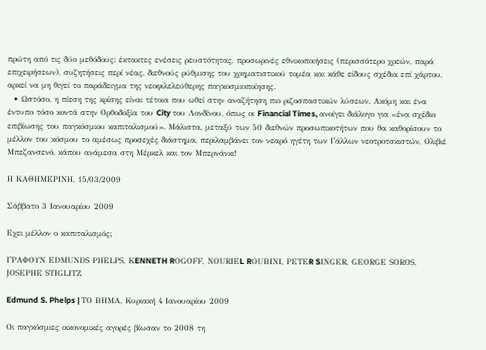πρώτη από τις δύο μεθόδους: έκτακτες ενέσεις ρευστότητας, προσωρινές εθνικοποιήσεις (περισσότερο χρεών, παρά επιχειρήσεων), συζητήσεις περί νέας, διεθνούς ρύθμισης του χρηματιστικού τομέα και κάθε είδους σχέδια επί χάρτου, αρκεί να μη θιγεί το παράδειγμα της νεοφιλελεύθερης παγκοσμιοποίησης.
  • Ωστόσο, η πίεση της κρίσης είναι τέτοια που ωθεί στην αναζήτηση πιο ριζοσπαστικών λύσεων. Ακόμη και ένα έντυπο τόσο κοντά στην Ορθοδοξία του City του Λονδίνου, όπως οι Financial Times, ανοίγει διάλογο για «ένα σχέδιο επιβίωσης του παγκόσμιου καπιταλισμού». Μάλιστα, μεταξύ των 50 διεθνών προσωπικοτήτων που θα καθορίσουν το μέλλον του κόσμου το αμέσως προσεχές διάστημα, περιλαμβάνει τον νεαρό ηγέτη των Γάλλων νεοτροτσκιστών, Ολιβιέ Μπεζανσενό, κάπου ανάμεσα στη Μέρκελ και τον Μπερνάνκι!

Η ΚΑΘΗΜΕΡΙΝΗ, 15/03/2009

Σάββατο 3 Ιανουαρίου 2009

Εχει μέλλον ο καπιταλισμός;

ΓΡΑΦΟΥΝ EDΜUΝDS ΡΗΕLΡS, ΚENNETH RΟGΟFF, NΟURΙΕL RΟUΒΙΝΙ, ΡΕΤΕR SΙΝGΕR, GΕΟRGΕ SΟRΟS, JΟSΕΡΗΕ SΤΙGLΙΤΖ

Edmund S. Phelps | ΤΟ ΒΗΜΑ, Κυριακή 4 Ιανουαρίου 2009

Οι παγκόσμιες οικονομικές αγορές βίωσαν το 2008 τη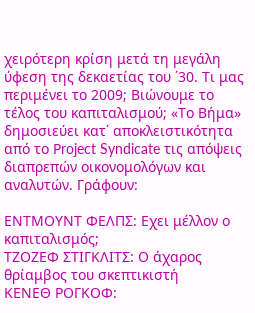χειρότερη κρίση μετά τη μεγάλη ύφεση της δεκαετίας του ΄30. Τι μας περιμένει το 2009; Βιώνουμε το τέλος του καπιταλισμού; «Το Βήμα» δημοσιεύει κατ΄ αποκλειστικότητα από το Ρroject Syndicate τις απόψεις διαπρεπών οικονομολόγων και αναλυτών. Γράφουν:

ΕΝΤΜΟΥΝΤ ΦΕΛΠΣ: Εχει μέλλον ο καπιταλισμός;
ΤΖΟΖΕΦ ΣΤΙΓΚΛΙΤΣ: Ο άχαρος θρίαμβος του σκεπτικιστή
ΚΕΝΕΘ ΡΟΓΚΟΦ: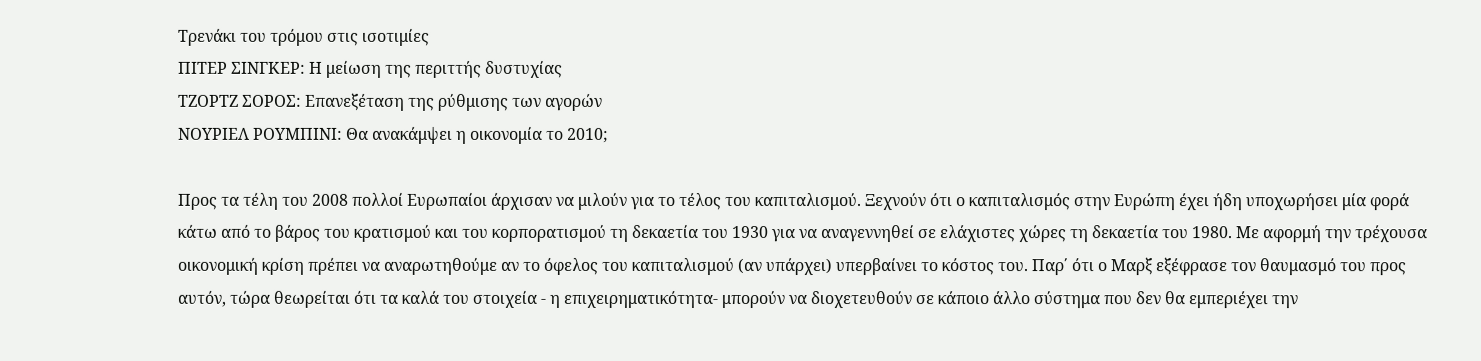Τρενάκι του τρόμου στις ισοτιμίες
ΠΙΤΕΡ ΣΙΝΓΚΕΡ: Η μείωση της περιττής δυστυχίας
ΤΖΟΡΤΖ ΣΟΡΟΣ: Επανεξέταση της ρύθμισης των αγορών
ΝΟΥΡΙΕΛ ΡΟΥΜΠΙΝΙ: Θα ανακάμψει η οικονομία το 2010;

Προς τα τέλη του 2008 πολλοί Ευρωπαίοι άρχισαν να μιλούν για το τέλος του καπιταλισμού. Ξεχνούν ότι ο καπιταλισμός στην Ευρώπη έχει ήδη υποχωρήσει μία φορά κάτω από το βάρος του κρατισμού και του κορπορατισμού τη δεκαετία του 1930 για να αναγεννηθεί σε ελάχιστες χώρες τη δεκαετία του 1980. Με αφορμή την τρέχουσα οικονομική κρίση πρέπει να αναρωτηθούμε αν το όφελος του καπιταλισμού (αν υπάρχει) υπερβαίνει το κόστος του. Παρ΄ ότι ο Μαρξ εξέφρασε τον θαυμασμό του προς αυτόν, τώρα θεωρείται ότι τα καλά του στοιχεία - η επιχειρηματικότητα- μπορούν να διοχετευθούν σε κάποιο άλλο σύστημα που δεν θα εμπεριέχει την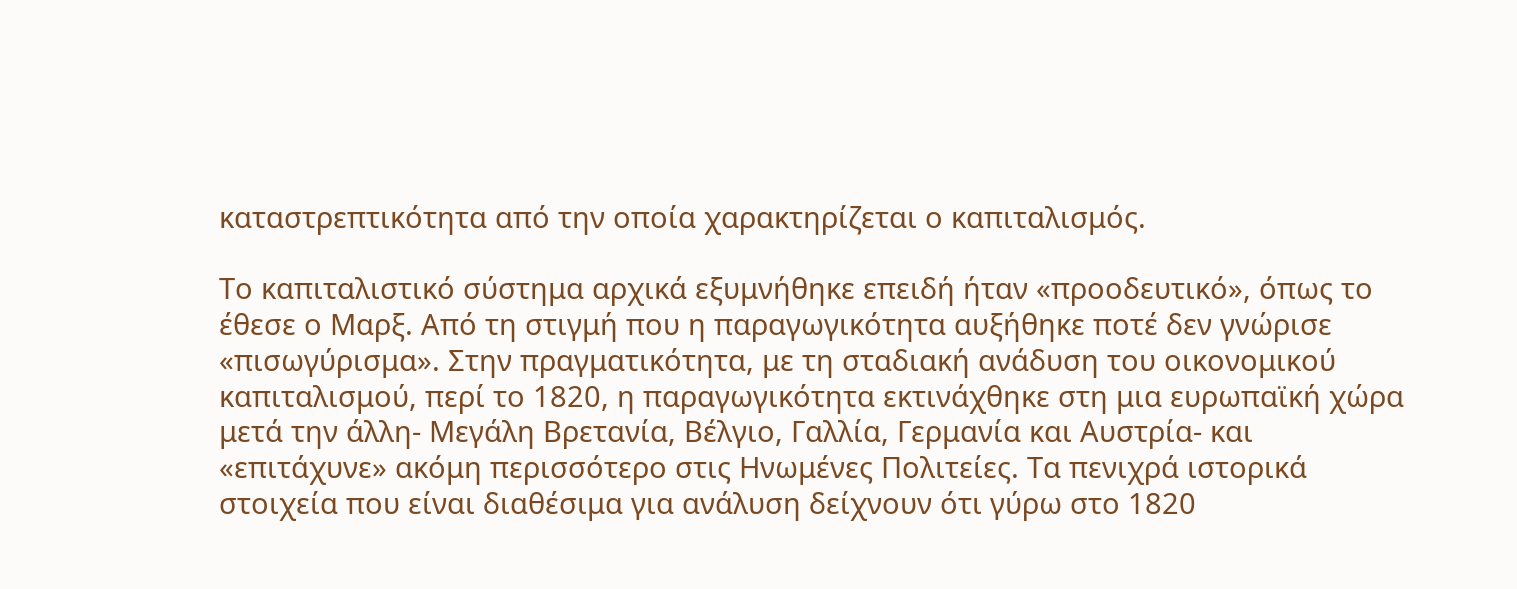καταστρεπτικότητα από την οποία χαρακτηρίζεται ο καπιταλισμός.

Το καπιταλιστικό σύστημα αρχικά εξυμνήθηκε επειδή ήταν «προοδευτικό», όπως το έθεσε ο Μαρξ. Από τη στιγμή που η παραγωγικότητα αυξήθηκε ποτέ δεν γνώρισε «πισωγύρισμα». Στην πραγματικότητα, με τη σταδιακή ανάδυση του οικονομικού καπιταλισμού, περί το 1820, η παραγωγικότητα εκτινάχθηκε στη μια ευρωπαϊκή χώρα μετά την άλλη- Μεγάλη Βρετανία, Βέλγιο, Γαλλία, Γερμανία και Αυστρία- και «επιτάχυνε» ακόμη περισσότερο στις Ηνωμένες Πολιτείες. Τα πενιχρά ιστορικά στοιχεία που είναι διαθέσιμα για ανάλυση δείχνουν ότι γύρω στο 1820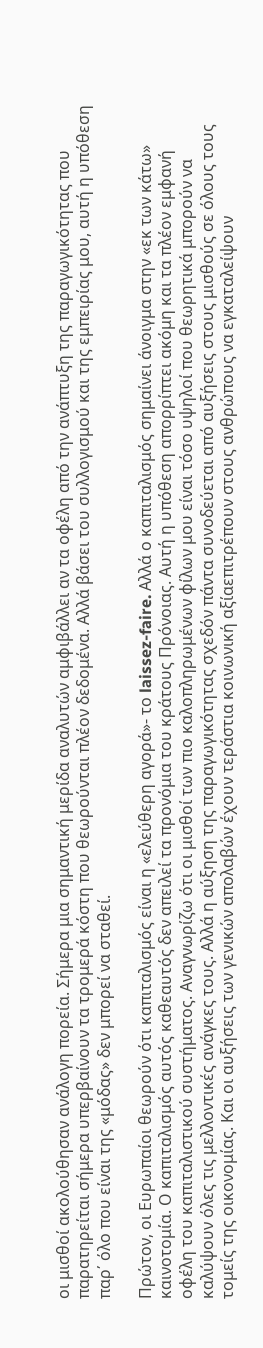οι μισθοί ακολούθησαν ανάλογη πορεία. Σήμερα μια σημαντική μερίδα αναλυτών αμφιβάλλει αν τα οφέλη από την ανάπτυξη της παραγωγικότητας που παρατηρείται σήμερα υπερβαίνουν τα τρομερά κόστη που θεωρούνται πλέον δεδομένα. Αλλά βάσει του συλλογισμού και της εμπειρίας μου, αυτή η υπόθεση παρ΄ όλο που είναι της «μόδας» δεν μπορεί να σταθεί.

Πρώτον, οι Ευρωπαίοι θεωρούν ότι καπιταλισμός είναι η «ελεύθερη αγορά»- το laissez-faire. Αλλά ο καπιταλισμός σημαίνει άνοιγμα στην «εκ των κάτω» καινοτομία. Ο καπιταλισμός αυτός καθεαυτός δεν απειλεί τα προνόμια του κράτους Πρόνοιας. Αυτή η υπόθεση απορρίπτει ακόμη και τα πλέον εμφανή οφέλη του καπιταλιστικού συστήματος. Αναγνωρίζω ότι οι μισθοί των πιο καλοπληρωμένων φίλων μου είναι τόσο υψηλοί που θεωρητικά μπορούν να καλύψουν όλες τις μελλοντικές ανάγκες τους. Αλλά η αύξηση της παραγωγικότητας σχεδόν πάντα συνοδεύεται από αυξήσεις στους μισθούς σε όλους τους τομείς της οικονομίας. Και οι αυξήσεις των γενικών απολαβών έχουν τεράστια κοινωνική αξίαεπιτρέπουν στους ανθρώπους να εγκαταλείψουν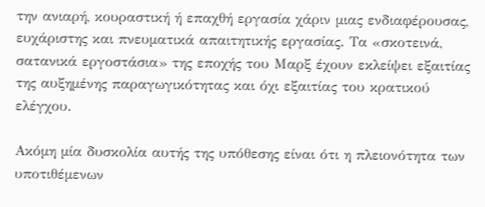την ανιαρή, κουραστική ή επαχθή εργασία χάριν μιας ενδιαφέρουσας, ευχάριστης και πνευματικά απαιτητικής εργασίας. Τα «σκοτεινά, σατανικά εργοστάσια» της εποχής του Μαρξ έχουν εκλείψει εξαιτίας της αυξημένης παραγωγικότητας και όχι εξαιτίας του κρατικού ελέγχου.

Ακόμη μία δυσκολία αυτής της υπόθεσης είναι ότι η πλειονότητα των υποτιθέμενων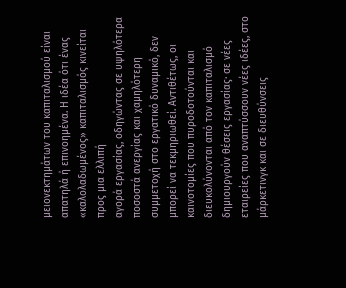μειονεκτημάτων του καπιταλισμού είναι απατηλά ή επινοημένα. Η ιδέα ότι ένας «καλολαδωμένος» καπιταλισμός κινείται προς μια ελλιπή
αγορά εργασίας, οδηγώντας σε υψηλότερα ποσοστά ανεργίας και χαμηλότερη συμμετοχή στο εργατικό δυναμικό, δεν μπορεί να τεκμηριωθεί. Αντιθέτως, οι καινοτομίες που πυροδοτούνται και διευκολύνονται από τον καπιταλισμό δημιουργούν θέσεις εργασίας· σε νέες εταιρείες που αναπτύσσουν νέες ιδέες, στο μάρκετινγκ και σε διευθύνσεις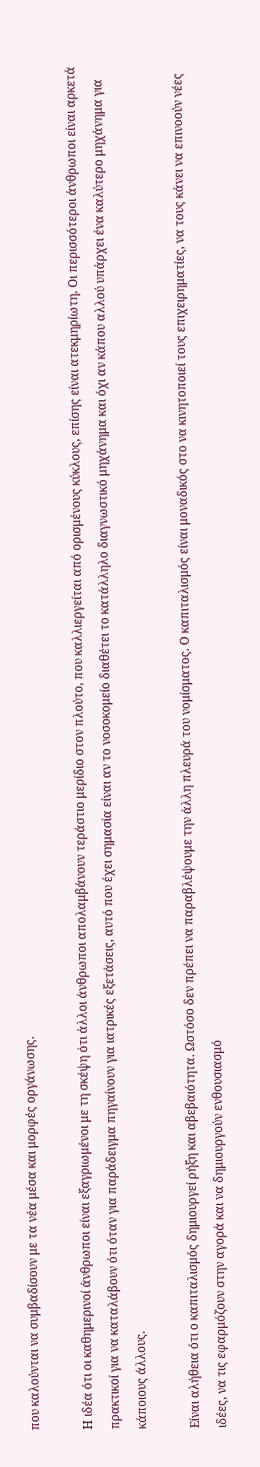που καλούνται να συμβαδίσουν με τα νέα μέσα και μορφές οργάνωσης.

Η ιδέα ότι οι καθημερινοί άνθρωποι είναι εξαγριωμένοι με τη σκέψη ότι άλλοι άνθρωποι απολαμβάνουν τεράστιο μερίδιο στον πλούτο, που καλλιεργείται από ορισμένους κύκλους, επίσης είναι ατεκμηρίωτη. Οι περισσότεροι άνθρωποι είναι αρκετά πρακτικοί για να καταλάβουν ότι όταν για παράδειγμα πηγαίνουν για ιατρικές εξετάσεις, αυτό που έχει σημασία είναι αν το νοσοκομείο διαθέτει το κατάλληλο διαγνωστικό μηχάνημα και όχι αν κάπου αλλού υπάρχει ένα καλύτερο μηχάνημα για κάποιους άλλους.

Είναι αλήθεια ότι ο καπιταλισμός δημιουργεί ρήξη και αβεβαιότητα. Ωστόσο δεν πρέπει να παραβλέψουμε την άλλη πλευρά του νομίσματος. Ο καπιταλισμός είναι μοναδικός στο να κινητοποιεί τους επιχειρηματίες, να τους κάνει να επινοούν νέες ιδέες, να τις εφαρμόζουν στην αγορά και να δημιουργούν ενθουσιασμό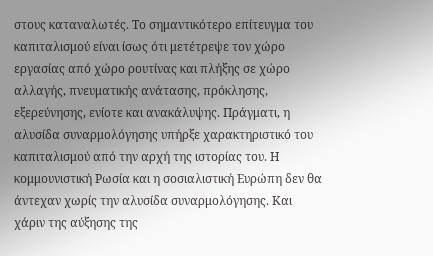στους καταναλωτές. Το σημαντικότερο επίτευγμα του καπιταλισμού είναι ίσως ότι μετέτρεψε τον χώρο εργασίας από χώρο ρουτίνας και πλήξης σε χώρο αλλαγής, πνευματικής ανάτασης, πρόκλησης, εξερεύνησης, ενίοτε και ανακάλυψης. Πράγματι, η αλυσίδα συναρμολόγησης υπήρξε χαρακτηριστικό του καπιταλισμού από την αρχή της ιστορίας του. Η κομμουνιστική Ρωσία και η σοσιαλιστική Ευρώπη δεν θα άντεχαν χωρίς την αλυσίδα συναρμολόγησης. Και χάριν της αύξησης της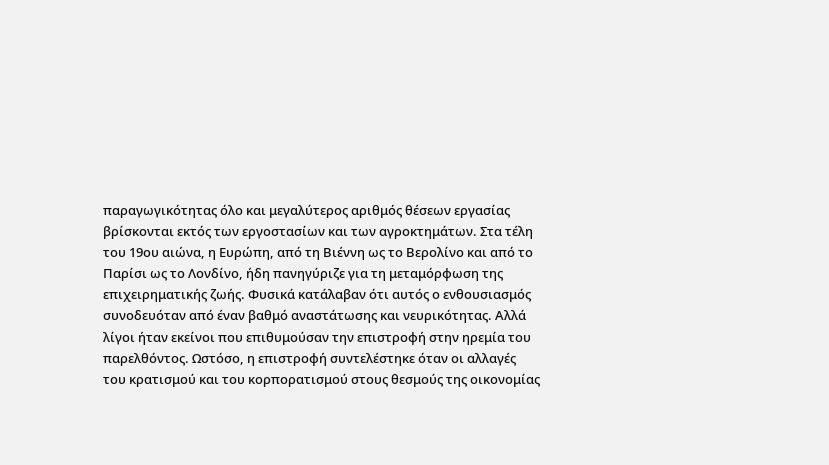παραγωγικότητας όλο και μεγαλύτερος αριθμός θέσεων εργασίας βρίσκονται εκτός των εργοστασίων και των αγροκτημάτων. Στα τέλη του 19ου αιώνα, η Ευρώπη, από τη Βιέννη ως το Βερολίνο και από το Παρίσι ως το Λονδίνο, ήδη πανηγύριζε για τη μεταμόρφωση της επιχειρηματικής ζωής. Φυσικά κατάλαβαν ότι αυτός ο ενθουσιασμός συνοδευόταν από έναν βαθμό αναστάτωσης και νευρικότητας. Αλλά λίγοι ήταν εκείνοι που επιθυμούσαν την επιστροφή στην ηρεμία του παρελθόντος. Ωστόσο, η επιστροφή συντελέστηκε όταν οι αλλαγές του κρατισμού και του κορπορατισμού στους θεσμούς της οικονομίας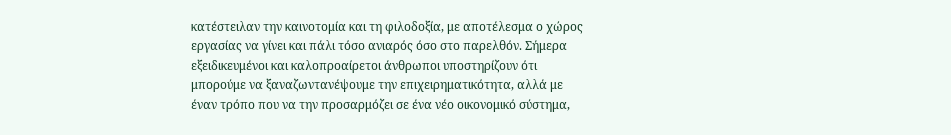κατέστειλαν την καινοτομία και τη φιλοδοξία, με αποτέλεσμα ο χώρος εργασίας να γίνει και πάλι τόσο ανιαρός όσο στο παρελθόν. Σήμερα εξειδικευμένοι και καλοπροαίρετοι άνθρωποι υποστηρίζουν ότι μπορούμε να ξαναζωντανέψουμε την επιχειρηματικότητα, αλλά με έναν τρόπο που να την προσαρμόζει σε ένα νέο οικονομικό σύστημα,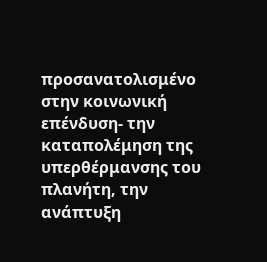προσανατολισμένο στην κοινωνική επένδυση- την καταπολέμηση της υπερθέρμανσης του πλανήτη, την ανάπτυξη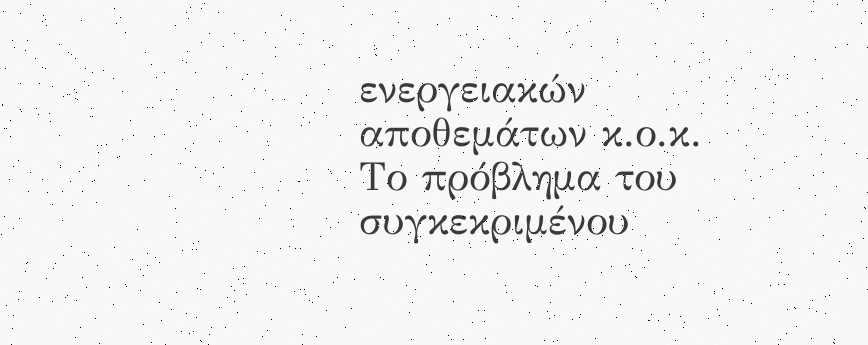ενεργειακών αποθεμάτων κ.ο.κ. Το πρόβλημα του συγκεκριμένου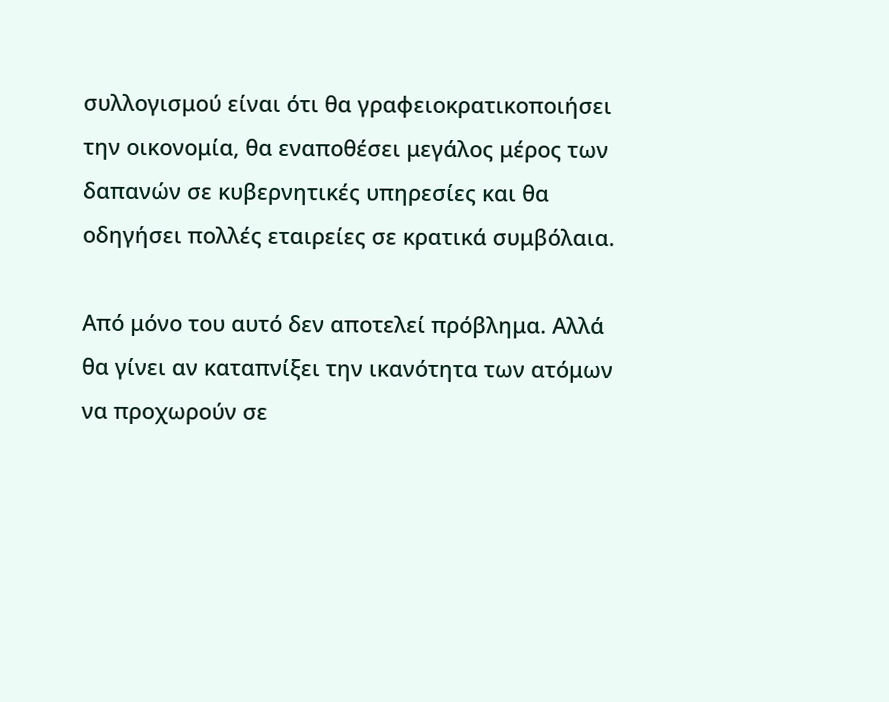συλλογισμού είναι ότι θα γραφειοκρατικοποιήσει την οικονομία, θα εναποθέσει μεγάλος μέρος των δαπανών σε κυβερνητικές υπηρεσίες και θα οδηγήσει πολλές εταιρείες σε κρατικά συμβόλαια.

Από μόνο του αυτό δεν αποτελεί πρόβλημα. Αλλά θα γίνει αν καταπνίξει την ικανότητα των ατόμων να προχωρούν σε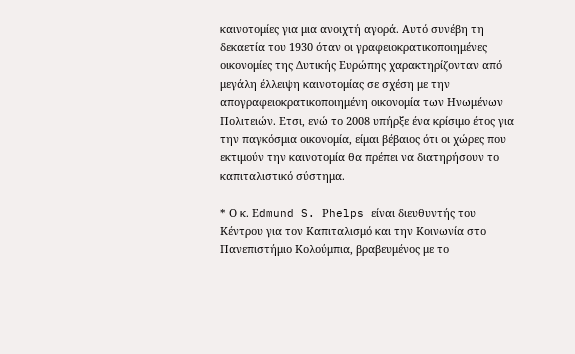καινοτομίες για μια ανοιχτή αγορά. Αυτό συνέβη τη δεκαετία του 1930 όταν οι γραφειοκρατικοποιημένες οικονομίες της Δυτικής Ευρώπης χαρακτηρίζονταν από μεγάλη έλλειψη καινοτομίας σε σχέση με την απογραφειοκρατικοποιημένη οικονομία των Ηνωμένων Πολιτειών. Ετσι, ενώ το 2008 υπήρξε ένα κρίσιμο έτος για την παγκόσμια οικονομία, είμαι βέβαιος ότι οι χώρες που εκτιμούν την καινοτομία θα πρέπει να διατηρήσουν το καπιταλιστικό σύστημα.

* Ο κ. Εdmund S. Ρhelps είναι διευθυντής του Κέντρου για τον Καπιταλισμό και την Κοινωνία στο Πανεπιστήμιο Κολούμπια, βραβευμένος με το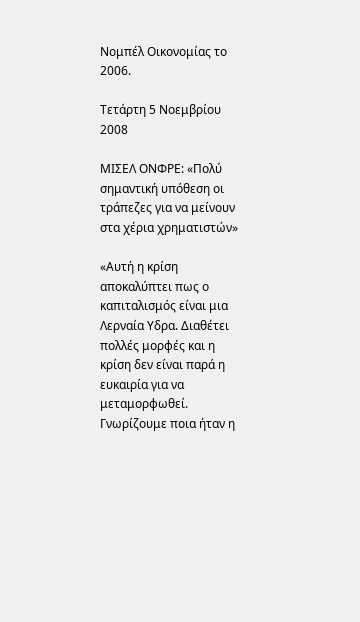Νομπέλ Οικονομίας το 2006.

Τετάρτη 5 Νοεμβρίου 2008

ΜΙΣΕΛ ΟΝΦΡΕ: «Πολύ σημαντική υπόθεση οι τράπεζες για να μείνουν στα χέρια χρηματιστών»

«Αυτή η κρίση αποκαλύπτει πως ο καπιταλισμός είναι μια Λερναία Υδρα. Διαθέτει πολλές μορφές και η κρίση δεν είναι παρά η ευκαιρία για να μεταμορφωθεί. Γνωρίζουμε ποια ήταν η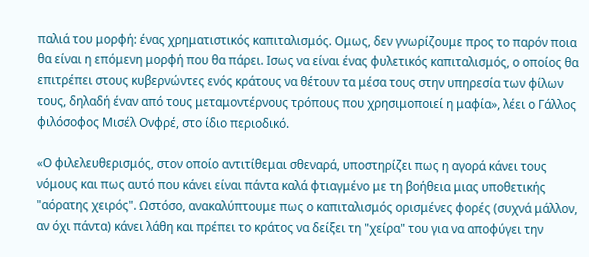παλιά του μορφή: ένας χρηματιστικός καπιταλισμός. Ομως, δεν γνωρίζουμε προς το παρόν ποια θα είναι η επόμενη μορφή που θα πάρει. Ισως να είναι ένας φυλετικός καπιταλισμός, ο οποίος θα επιτρέπει στους κυβερνώντες ενός κράτους να θέτουν τα μέσα τους στην υπηρεσία των φίλων τους, δηλαδή έναν από τους μεταμοντέρνους τρόπους που χρησιμοποιεί η μαφία», λέει ο Γάλλος φιλόσοφος Μισέλ Ονφρέ, στο ίδιο περιοδικό.

«Ο φιλελευθερισμός, στον οποίο αντιτίθεμαι σθεναρά, υποστηρίζει πως η αγορά κάνει τους νόμους και πως αυτό που κάνει είναι πάντα καλά φτιαγμένο με τη βοήθεια μιας υποθετικής "αόρατης χειρός". Ωστόσο, ανακαλύπτουμε πως ο καπιταλισμός ορισμένες φορές (συχνά μάλλον, αν όχι πάντα) κάνει λάθη και πρέπει το κράτος να δείξει τη "χείρα" του για να αποφύγει την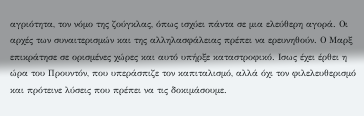αγριότητα, τον νόμο της ζούγκλας, όπως ισχύει πάντα σε μια ελεύθερη αγορά. Οι αρχές των συναιτερισμών και της αλληλασφάλειας πρέπει να ερευνηθούν. Ο Μαρξ επικράτησε σε ορισμένες χώρες και αυτό υπήρξε καταστροφικό. Ισως έχει έρθει η ώρα του Προυντόν, που υπεράσπιζε τον καπιταλισμό, αλλά όχι τον φιλελευθερισμό και πρότεινε λύσεις που πρέπει να τις δοκιμάσουμε.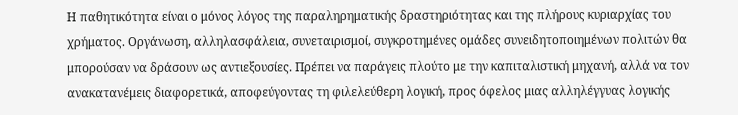Η παθητικότητα είναι ο μόνος λόγος της παραληρηματικής δραστηριότητας και της πλήρους κυριαρχίας του χρήματος. Οργάνωση, αλληλασφάλεια, συνεταιρισμοί, συγκροτημένες ομάδες συνειδητοποιημένων πολιτών θα μπορούσαν να δράσουν ως αντιεξουσίες. Πρέπει να παράγεις πλούτο με την καπιταλιστική μηχανή, αλλά να τον ανακατανέμεις διαφορετικά, αποφεύγοντας τη φιλελεύθερη λογική, προς όφελος μιας αλληλέγγυας λογικής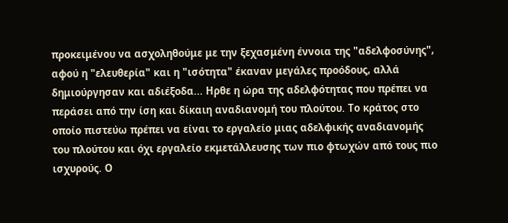προκειμένου να ασχοληθούμε με την ξεχασμένη έννοια της "αδελφοσύνης", αφού η "ελευθερία" και η "ισότητα" έκαναν μεγάλες προόδους, αλλά δημιούργησαν και αδιέξοδα... Ηρθε η ώρα της αδελφότητας που πρέπει να περάσει από την ίση και δίκαιη αναδιανομή του πλούτου. Το κράτος στο οποίο πιστεύω πρέπει να είναι το εργαλείο μιας αδελφικής αναδιανομής του πλούτου και όχι εργαλείο εκμετάλλευσης των πιο φτωχών από τους πιο ισχυρούς. Ο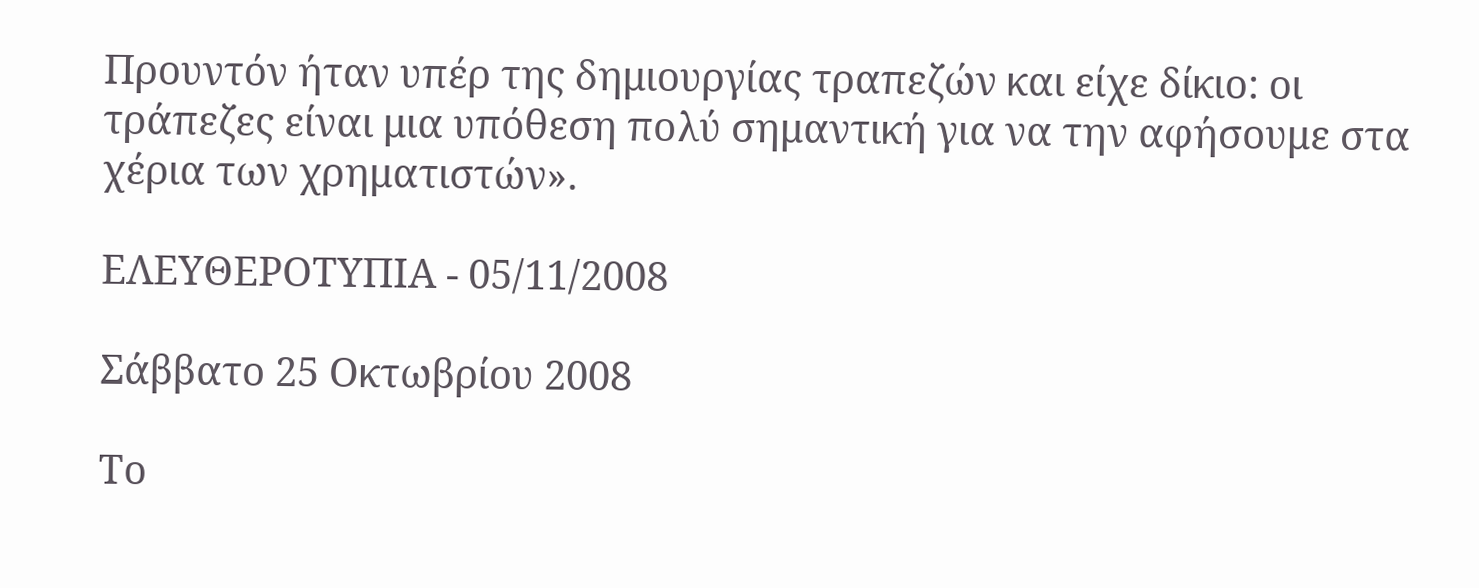Προυντόν ήταν υπέρ της δημιουργίας τραπεζών και είχε δίκιο: οι τράπεζες είναι μια υπόθεση πολύ σημαντική για να την αφήσουμε στα χέρια των χρηματιστών».

ΕΛΕΥΘΕΡΟΤΥΠΙΑ - 05/11/2008

Σάββατο 25 Οκτωβρίου 2008

Το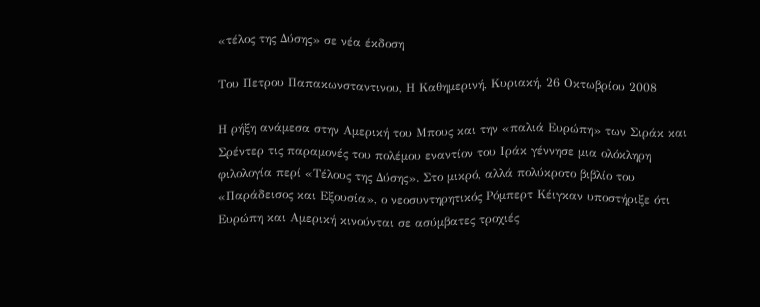«τέλος της Δύσης» σε νέα έκδοση

Του Πετρου Παπακωνσταντινου, Η Καθημερινή, Kυριακή, 26 Oκτωβρίου 2008

Η ρήξη ανάμεσα στην Αμερική του Μπους και την «παλιά Ευρώπη» των Σιράκ και Σρέντερ τις παραμονές του πολέμου εναντίον του Ιράκ γέννησε μια ολόκληρη φιλολογία περί «Τέλους της Δύσης». Στο μικρό, αλλά πολύκροτο βιβλίο του «Παράδεισος και Εξουσία», ο νεοσυντηρητικός Ρόμπερτ Κέιγκαν υποστήριξε ότι Ευρώπη και Αμερική κινούνται σε ασύμβατες τροχιές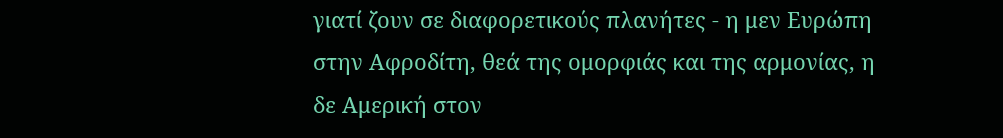γιατί ζουν σε διαφορετικούς πλανήτες - η μεν Ευρώπη στην Αφροδίτη, θεά της ομορφιάς και της αρμονίας, η δε Αμερική στον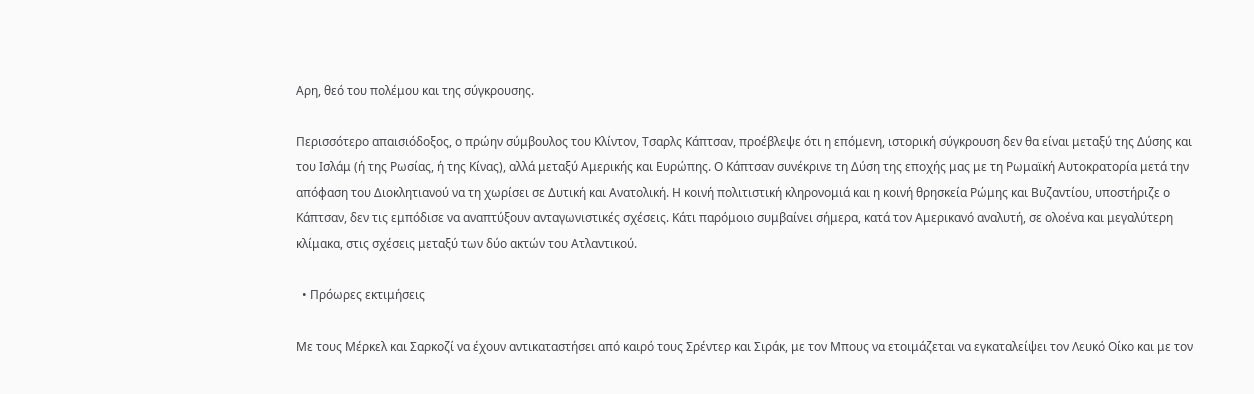Αρη, θεό του πολέμου και της σύγκρουσης.

Περισσότερο απαισιόδοξος, ο πρώην σύμβουλος του Κλίντον, Τσαρλς Κάπτσαν, προέβλεψε ότι η επόμενη, ιστορική σύγκρουση δεν θα είναι μεταξύ της Δύσης και του Ισλάμ (ή της Ρωσίας, ή της Κίνας), αλλά μεταξύ Αμερικής και Ευρώπης. Ο Κάπτσαν συνέκρινε τη Δύση της εποχής μας με τη Ρωμαϊκή Αυτοκρατορία μετά την απόφαση του Διοκλητιανού να τη χωρίσει σε Δυτική και Ανατολική. Η κοινή πολιτιστική κληρονομιά και η κοινή θρησκεία Ρώμης και Βυζαντίου, υποστήριζε ο Κάπτσαν, δεν τις εμπόδισε να αναπτύξουν ανταγωνιστικές σχέσεις. Κάτι παρόμοιο συμβαίνει σήμερα, κατά τον Αμερικανό αναλυτή, σε ολοένα και μεγαλύτερη κλίμακα, στις σχέσεις μεταξύ των δύο ακτών του Ατλαντικού.

  • Πρόωρες εκτιμήσεις

Με τους Μέρκελ και Σαρκοζί να έχουν αντικαταστήσει από καιρό τους Σρέντερ και Σιράκ, με τον Μπους να ετοιμάζεται να εγκαταλείψει τον Λευκό Οίκο και με τον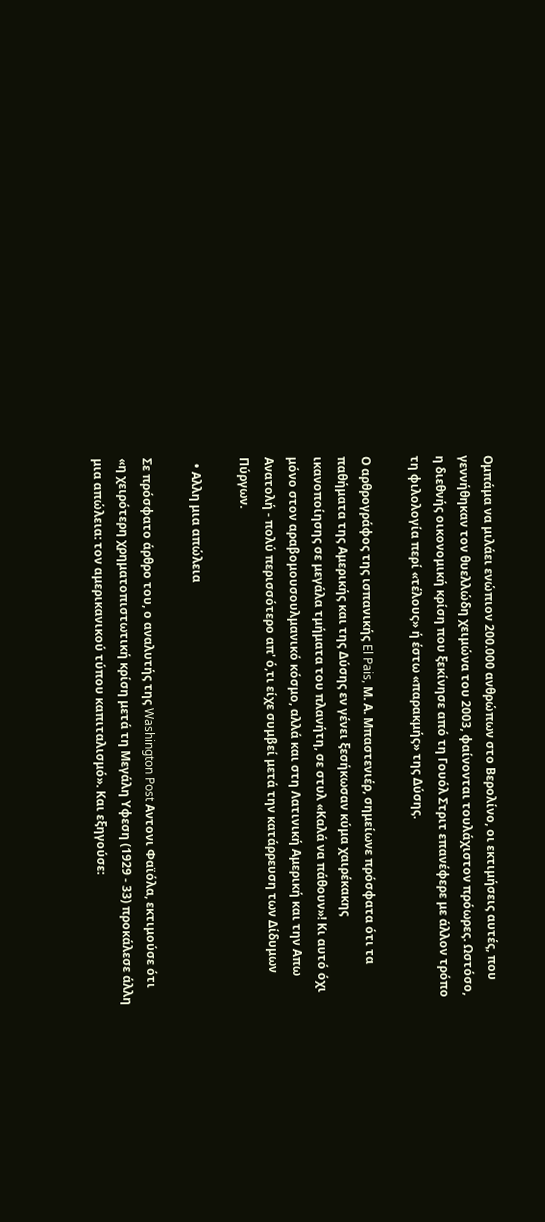Ομπάμα να μιλάει ενώπιον 200.000 ανθρώπων στο Βερολίνο, οι εκτιμήσεις αυτές, που γεννήθηκαν τον θυελλώδη χειμώνα του 2003, φαίνονται τουλάχιστον πρόωρες. Ωστόσο, η διεθνής οικονομική κρίση που ξεκίνησε από τη Γουόλ Στριτ επανέφερε με άλλον τρόπο τη φιλολογία περί «τέλους» ή έστω «παρακμής» της Δύσης.

Ο αρθρογράφος της ισπανικής El Pais, Μ. Α. Μπαστενιέρ, σημείωνε πρόσφατα ότι τα παθήματα της Αμερικής και της Δύσης εν γένει ξεσήκωσαν κύμα χαιρέκακης ικανοποίησης σε μεγάλα τμήματα του πλανήτη, σε στυλ «Καλά να πάθουν»! Κι αυτό όχι μόνο στον αραβομουσουλμανικό κόσμο, αλλά και στη Λατινική Αμερική και την Απω Ανατολή - πολύ περισσότερο απ' ό,τι είχε συμβεί μετά την κατάρρευση των Δίδυμων Πύργων.

  • Αλλη μια απώλεια

Σε πρόσφατο άρθρο του, ο αναλυτής της Washington Post Αντονι Φαϊόλα, εκτιμούσε ότι «η χειρότερη χρηματοπιστωτική κρίση μετά τη Μεγάλη Υφεση (1929 - 33) προκάλεσε άλλη μια απώλεια: τον αμερικανικού τύπου καπιταλισμό». Και εξηγούσε: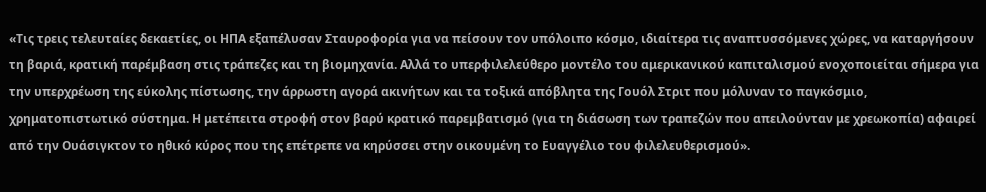«Τις τρεις τελευταίες δεκαετίες, οι ΗΠΑ εξαπέλυσαν Σταυροφορία για να πείσουν τον υπόλοιπο κόσμο, ιδιαίτερα τις αναπτυσσόμενες χώρες, να καταργήσουν τη βαριά, κρατική παρέμβαση στις τράπεζες και τη βιομηχανία. Αλλά το υπερφιλελεύθερο μοντέλο του αμερικανικού καπιταλισμού ενοχοποιείται σήμερα για την υπερχρέωση της εύκολης πίστωσης, την άρρωστη αγορά ακινήτων και τα τοξικά απόβλητα της Γουόλ Στριτ που μόλυναν το παγκόσμιο, χρηματοπιστωτικό σύστημα. Η μετέπειτα στροφή στον βαρύ κρατικό παρεμβατισμό (για τη διάσωση των τραπεζών που απειλούνταν με χρεωκοπία) αφαιρεί από την Ουάσιγκτον το ηθικό κύρος που της επέτρεπε να κηρύσσει στην οικουμένη το Ευαγγέλιο του φιλελευθερισμού».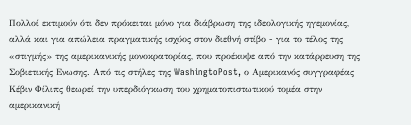Πολλοί εκτιμούν ότι δεν πρόκειται μόνο για διάβρωση της ιδεολογικής ηγεμονίας, αλλά και για απώλεια πραγματικής ισχύος στον διεθνή στίβο - για το τέλος της «στιγμής» της αμερικανικής μονοκρατορίας, που προέκυψε από την κατάρρευση της Σοβιετικής Ενωσης. Από τις στήλες της WashingtoPost, ο Αμερικανός συγγραφέας Κέβιν Φίλιπς θεωρεί την υπερδιόγκωση του χρηματοπιστωτικού τομέα στην αμερικανική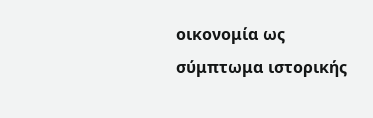οικονομία ως σύμπτωμα ιστορικής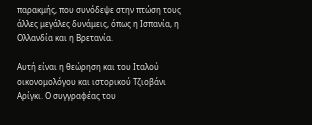παρακμής, που συνόδεψε στην πτώση τους άλλες μεγάλες δυνάμεις, όπως η Ισπανία, η Ολλανδία και η Βρετανία.

Αυτή είναι η θεώρηση και του Ιταλού οικονομολόγου και ιστορικού Τζιοβάνι Αρίγκι. Ο συγγραφέας του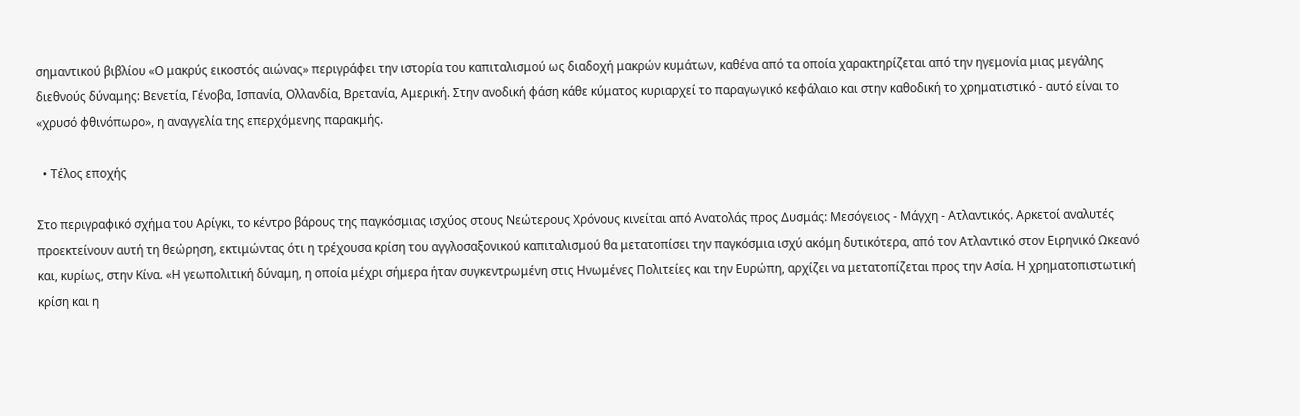σημαντικού βιβλίου «Ο μακρύς εικοστός αιώνας» περιγράφει την ιστορία του καπιταλισμού ως διαδοχή μακρών κυμάτων, καθένα από τα οποία χαρακτηρίζεται από την ηγεμονία μιας μεγάλης διεθνούς δύναμης: Βενετία, Γένοβα, Ισπανία, Ολλανδία, Βρετανία, Αμερική. Στην ανοδική φάση κάθε κύματος κυριαρχεί το παραγωγικό κεφάλαιο και στην καθοδική το χρηματιστικό - αυτό είναι το «χρυσό φθινόπωρο», η αναγγελία της επερχόμενης παρακμής.

  • Τέλος εποχής

Στο περιγραφικό σχήμα του Αρίγκι, το κέντρο βάρους της παγκόσμιας ισχύος στους Νεώτερους Χρόνους κινείται από Ανατολάς προς Δυσμάς: Μεσόγειος - Μάγχη - Ατλαντικός. Αρκετοί αναλυτές προεκτείνουν αυτή τη θεώρηση, εκτιμώντας ότι η τρέχουσα κρίση του αγγλοσαξονικού καπιταλισμού θα μετατοπίσει την παγκόσμια ισχύ ακόμη δυτικότερα, από τον Ατλαντικό στον Ειρηνικό Ωκεανό και, κυρίως, στην Κίνα. «Η γεωπολιτική δύναμη, η οποία μέχρι σήμερα ήταν συγκεντρωμένη στις Ηνωμένες Πολιτείες και την Ευρώπη, αρχίζει να μετατοπίζεται προς την Ασία. Η χρηματοπιστωτική κρίση και η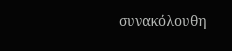συνακόλουθη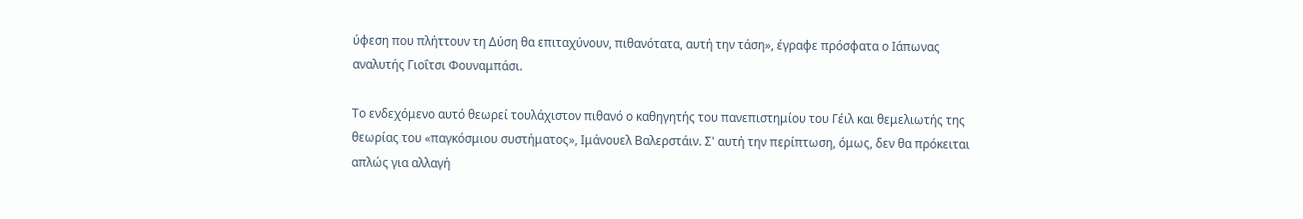ύφεση που πλήττουν τη Δύση θα επιταχύνουν, πιθανότατα, αυτή την τάση», έγραφε πρόσφατα ο Ιάπωνας αναλυτής Γιοΐτσι Φουναμπάσι.

Το ενδεχόμενο αυτό θεωρεί τουλάχιστον πιθανό ο καθηγητής του πανεπιστημίου του Γέιλ και θεμελιωτής της θεωρίας του «παγκόσμιου συστήματος», Ιμάνουελ Βαλερστάιν. Σ' αυτή την περίπτωση, όμως, δεν θα πρόκειται απλώς για αλλαγή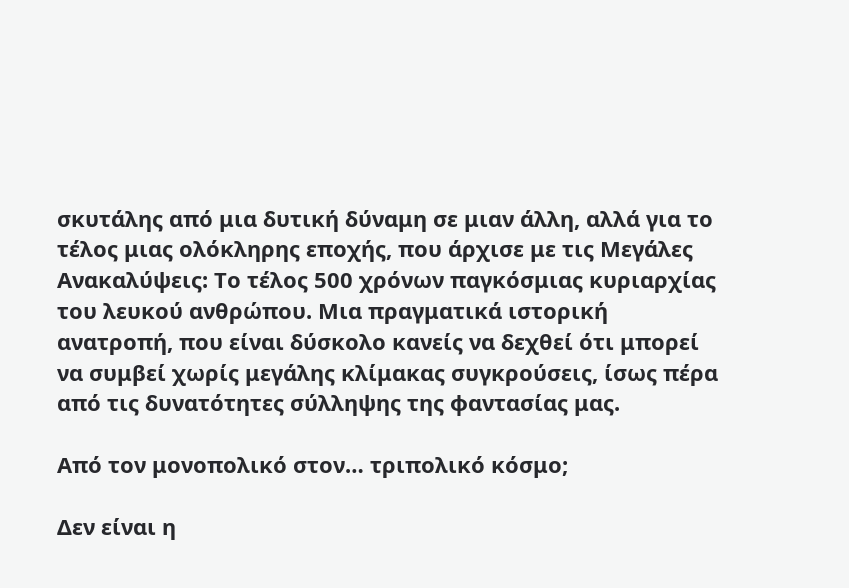σκυτάλης από μια δυτική δύναμη σε μιαν άλλη, αλλά για το τέλος μιας ολόκληρης εποχής, που άρχισε με τις Μεγάλες Ανακαλύψεις: Το τέλος 500 χρόνων παγκόσμιας κυριαρχίας του λευκού ανθρώπου. Μια πραγματικά ιστορική ανατροπή, που είναι δύσκολο κανείς να δεχθεί ότι μπορεί να συμβεί χωρίς μεγάλης κλίμακας συγκρούσεις, ίσως πέρα από τις δυνατότητες σύλληψης της φαντασίας μας.

Από τον μονοπολικό στον… τριπολικό κόσμο;

Δεν είναι η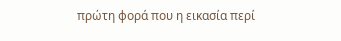πρώτη φορά που η εικασία περί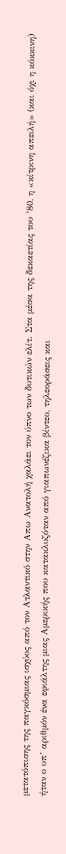μετατόπισης της παγκόσμιας ισχύος από τον Ατλαντικό στην Απω Ανατολή χαλάει τον ύπνο των δυτικών ελίτ. Στα μέσα της δεκαετίας του ’80, η «κίτρινη απειλή» (και όχι η κόκκινη) ήταν ο υπ’ αριθμόν ένα εφιάλτης μιας Αμερικής που κατακλυζόταν από γιαπωνέζικα βίντεο, τηλεοράσεις και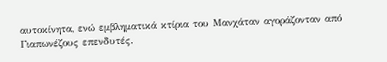αυτοκίνητα, ενώ εμβληματικά κτίρια του Μανχάταν αγοράζονταν από Γιαπωνέζους επενδυτές.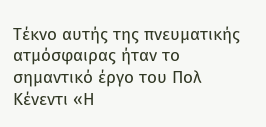Τέκνο αυτής της πνευματικής ατμόσφαιρας ήταν το σημαντικό έργο του Πολ Κένεντι «Η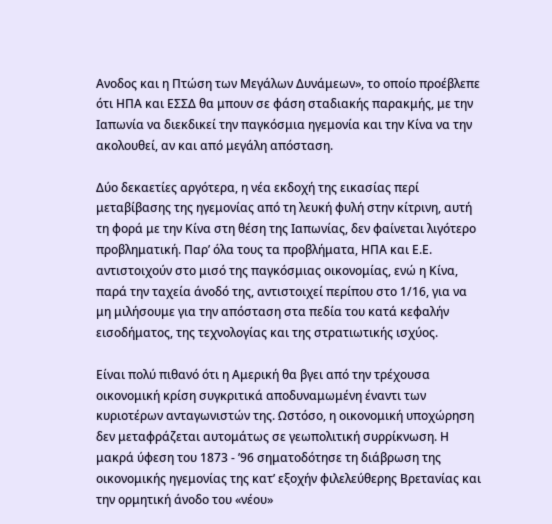Ανοδος και η Πτώση των Μεγάλων Δυνάμεων», το οποίο προέβλεπε ότι ΗΠΑ και ΕΣΣΔ θα μπουν σε φάση σταδιακής παρακμής, με την Ιαπωνία να διεκδικεί την παγκόσμια ηγεμονία και την Κίνα να την ακολουθεί, αν και από μεγάλη απόσταση.

Δύο δεκαετίες αργότερα, η νέα εκδοχή της εικασίας περί μεταβίβασης της ηγεμονίας από τη λευκή φυλή στην κίτρινη, αυτή τη φορά με την Κίνα στη θέση της Ιαπωνίας, δεν φαίνεται λιγότερο προβληματική. Παρ’ όλα τους τα προβλήματα, ΗΠΑ και Ε.Ε. αντιστοιχούν στο μισό της παγκόσμιας οικονομίας, ενώ η Κίνα, παρά την ταχεία άνοδό της, αντιστοιχεί περίπου στο 1/16, για να μη μιλήσουμε για την απόσταση στα πεδία του κατά κεφαλήν εισοδήματος, της τεχνολογίας και της στρατιωτικής ισχύος.

Είναι πολύ πιθανό ότι η Αμερική θα βγει από την τρέχουσα οικονομική κρίση συγκριτικά αποδυναμωμένη έναντι των κυριοτέρων ανταγωνιστών της. Ωστόσο, η οικονομική υποχώρηση δεν μεταφράζεται αυτομάτως σε γεωπολιτική συρρίκνωση. Η μακρά ύφεση του 1873 - ’96 σηματοδότησε τη διάβρωση της οικονομικής ηγεμονίας της κατ’ εξοχήν φιλελεύθερης Βρετανίας και την ορμητική άνοδο του «νέου»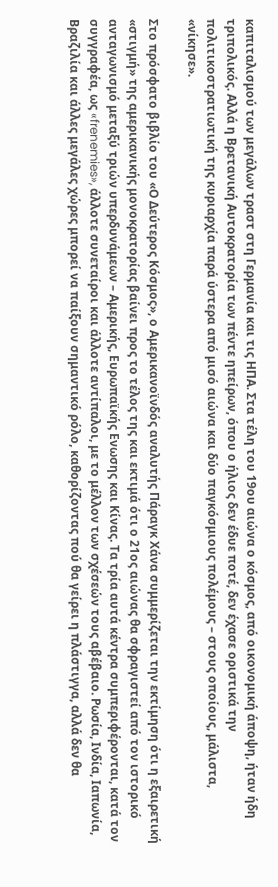καπιταλισμού των μεγάλων τραστ στη Γερμανία και τις ΗΠΑ. Στα τέλη του 19ου αιώνα ο κόσμος, από οικονομική άποψη, ήταν ήδη τριπολικός. Αλλά η Βρετανική Αυτοκρατορία των πέντε ηπείρων, όπου ο ήλιος δεν έδυε ποτέ, δεν έχασε οριστικά την πολιτικοστρατιωτική της κυριαρχία παρά ύστερα από μισό αιώνα και δύο παγκόσμιους πολέμους – στους οποίους, μάλιστα, «νίκησε».

Στο πρόσφατο βιβλίο του «Ο Δεύτερος Κόσμος», ο Αμερικανοϊνδός αναλυτής Πάραγκ Χάνα συμμερίζεται την εκτίμηση ότι η εξαιρετική «στιγμή» της αμερικανικής μονοκρατορίας βαίνει προς το τέλος της και εκτιμά ότι ο 21ος αιώνας θα σφραγιστεί από τον ιστορικό ανταγωνισμό μεταξύ τριών υπερδυνάμεων – Αμερικής, Ευρωπαϊκής Ενωσης και Κίνας. Τα τρία αυτά κέντρα συμπεριφέρονται, κατά τον συγγραφέα, ως «frenemies», άλλοτε συνεταίροι και άλλοτε αντίπαλοι, με το μέλλον των σχέσεών τους αβέβαιο. Ρωσία, Ινδία, Ιαπωνία, Βραζιλία και άλλες μεγάλες χώρες μπορεί να παίξουν σημαντικό ρόλο, καθορίζοντας πού θα γείρει η πλάστιγγα, αλλά δεν θα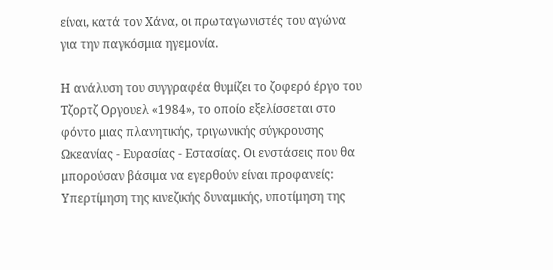είναι, κατά τον Χάνα, οι πρωταγωνιστές του αγώνα για την παγκόσμια ηγεμονία.

Η ανάλυση του συγγραφέα θυμίζει το ζοφερό έργο του Τζορτζ Οργουελ «1984», το οποίο εξελίσσεται στο φόντο μιας πλανητικής, τριγωνικής σύγκρουσης Ωκεανίας - Ευρασίας - Εστασίας. Οι ενστάσεις που θα μπορούσαν βάσιμα να εγερθούν είναι προφανείς: Υπερτίμηση της κινεζικής δυναμικής, υποτίμηση της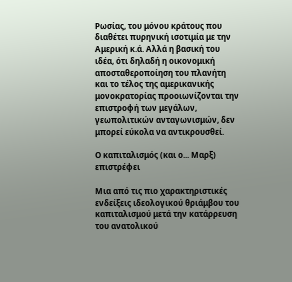Ρωσίας, του μόνου κράτους που διαθέτει πυρηνική ισοτιμία με την Αμερική κ.ά. Αλλά η βασική του ιδέα, ότι δηλαδή η οικονομική αποσταθεροποίηση του πλανήτη και το τέλος της αμερικανικής μονοκρατορίας προοιωνίζονται την επιστροφή των μεγάλων, γεωπολιτικών ανταγωνισμών, δεν μπορεί εύκολα να αντικρουσθεί.

Ο καπιταλισμός (και ο... Μαρξ) επιστρέφει

Μια από τις πιο χαρακτηριστικές ενδείξεις ιδεολογικού θριάμβου του καπιταλισμού μετά την κατάρρευση του ανατολικού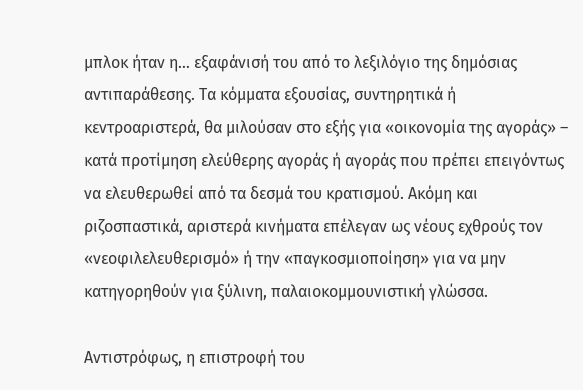μπλοκ ήταν η… εξαφάνισή του από το λεξιλόγιο της δημόσιας αντιπαράθεσης. Τα κόμματα εξουσίας, συντηρητικά ή κεντροαριστερά, θα μιλούσαν στο εξής για «οικονομία της αγοράς» – κατά προτίμηση ελεύθερης αγοράς ή αγοράς που πρέπει επειγόντως να ελευθερωθεί από τα δεσμά του κρατισμού. Ακόμη και ριζοσπαστικά, αριστερά κινήματα επέλεγαν ως νέους εχθρούς τον «νεοφιλελευθερισμό» ή την «παγκοσμιοποίηση» για να μην κατηγορηθούν για ξύλινη, παλαιοκομμουνιστική γλώσσα.

Αντιστρόφως, η επιστροφή του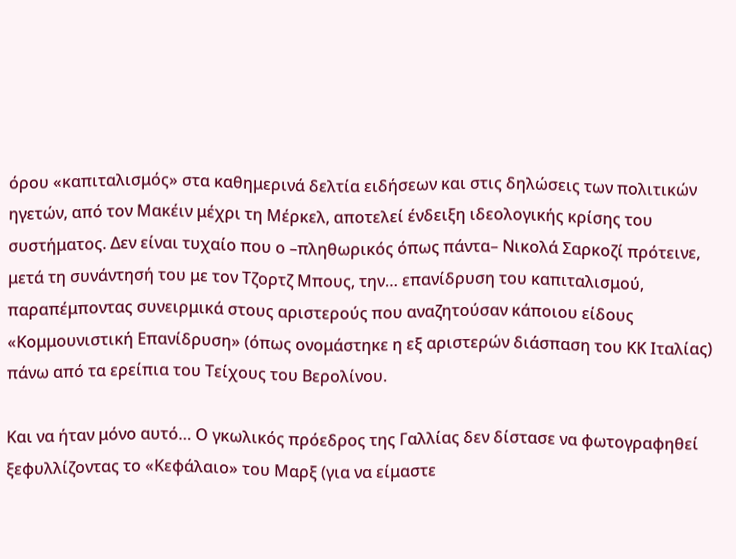όρου «καπιταλισμός» στα καθημερινά δελτία ειδήσεων και στις δηλώσεις των πολιτικών ηγετών, από τον Μακέιν μέχρι τη Μέρκελ, αποτελεί ένδειξη ιδεολογικής κρίσης του συστήματος. Δεν είναι τυχαίο που ο –πληθωρικός όπως πάντα– Νικολά Σαρκοζί πρότεινε, μετά τη συνάντησή του με τον Τζορτζ Μπους, την… επανίδρυση του καπιταλισμού, παραπέμποντας συνειρμικά στους αριστερούς που αναζητούσαν κάποιου είδους «Κομμουνιστική Επανίδρυση» (όπως ονομάστηκε η εξ αριστερών διάσπαση του ΚΚ Ιταλίας) πάνω από τα ερείπια του Τείχους του Βερολίνου.

Και να ήταν μόνο αυτό… Ο γκωλικός πρόεδρος της Γαλλίας δεν δίστασε να φωτογραφηθεί ξεφυλλίζοντας το «Κεφάλαιο» του Μαρξ (για να είμαστε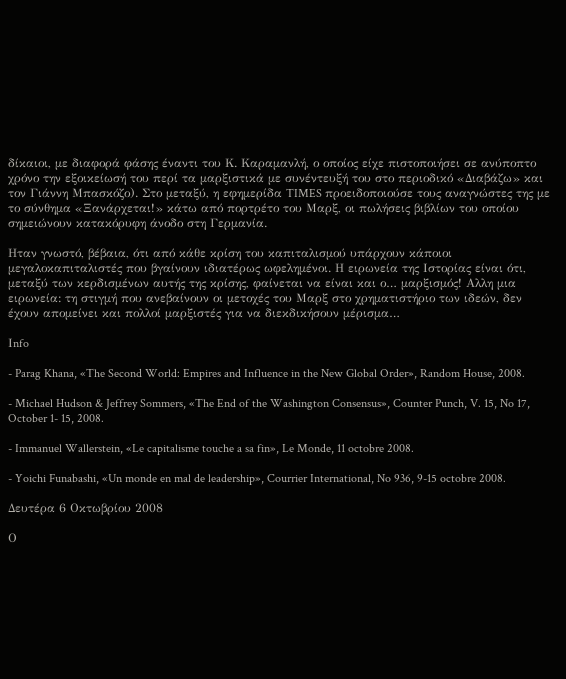δίκαιοι, με διαφορά φάσης έναντι του Κ. Καραμανλή, ο οποίος είχε πιστοποιήσει σε ανύποπτο χρόνο την εξοικείωσή του περί τα μαρξιστικά με συνέντευξή του στο περιοδικό «Διαβάζω» και τον Γιάννη Μπασκόζο). Στο μεταξύ, η εφημερίδα TIMES προειδοποιούσε τους αναγνώστες της με το σύνθημα «Ξανάρχεται!» κάτω από πορτρέτο του Μαρξ, οι πωλήσεις βιβλίων του οποίου σημειώνουν κατακόρυφη άνοδο στη Γερμανία.

Ηταν γνωστό, βέβαια, ότι από κάθε κρίση του καπιταλισμού υπάρχουν κάποιοι μεγαλοκαπιταλιστές που βγαίνουν ιδιατέρως ωφελημένοι. Η ειρωνεία της Ιστορίας είναι ότι, μεταξύ των κερδισμένων αυτής της κρίσης, φαίνεται να είναι και ο… μαρξισμός! Αλλη μια ειρωνεία: τη στιγμή που ανεβαίνουν οι μετοχές του Μαρξ στο χρηματιστήριο των ιδεών, δεν έχουν απομείνει και πολλοί μαρξιστές για να διεκδικήσουν μέρισμα…

Ιnfo

- Parag Khana, «The Second World: Empires and Influence in the New Global Order», Random House, 2008.

- Michael Hudson & Jeffrey Sommers, «The End of the Washington Consensus», Counter Punch, V. 15, No 17, October 1- 15, 2008.

- Immanuel Wallerstein, «Le capitalisme touche a sa fin», Le Monde, 11 octobre 2008.

- Yoichi Funabashi, «Un monde en mal de leadership», Courrier International, No 936, 9-15 octobre 2008.

Δευτέρα 6 Οκτωβρίου 2008

Ο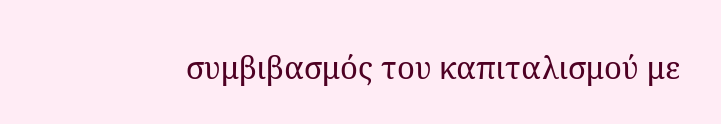συμβιβασμός του καπιταλισμού με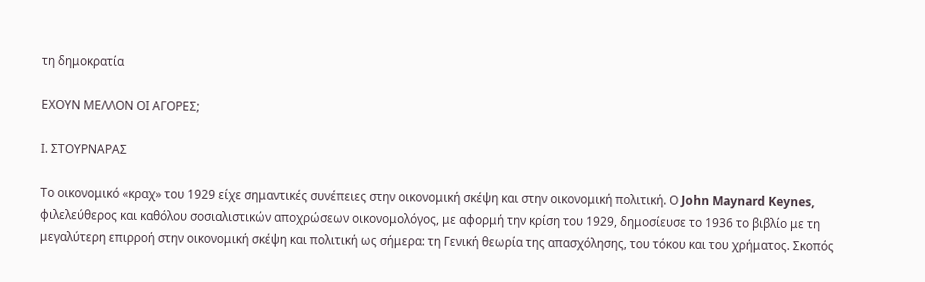τη δημοκρατία

ΕΧΟΥΝ ΜΕΛΛΟΝ ΟΙ ΑΓΟΡΕΣ;

Ι. ΣΤΟΥΡΝΑΡΑΣ

Το οικονομικό «κραχ» του 1929 είχε σημαντικές συνέπειες στην οικονομική σκέψη και στην οικονομική πολιτική. Ο John Maynard Keynes, φιλελεύθερος και καθόλου σοσιαλιστικών αποχρώσεων οικονομολόγος, με αφορμή την κρίση του 1929, δημοσίευσε το 1936 το βιβλίο με τη μεγαλύτερη επιρροή στην οικονομική σκέψη και πολιτική ως σήμερα: τη Γενική θεωρία της απασχόλησης, του τόκου και του χρήματος. Σκοπός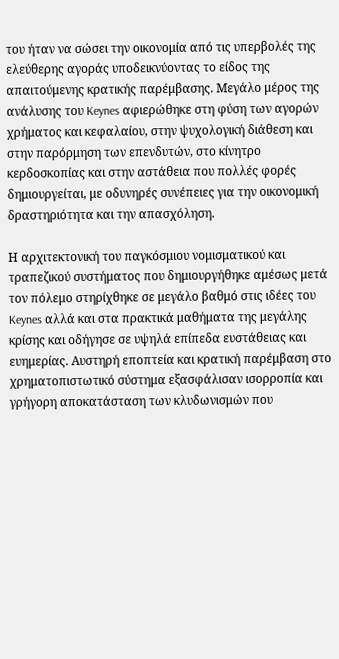του ήταν να σώσει την οικονομία από τις υπερβολές της ελεύθερης αγοράς υποδεικνύοντας το είδος της απαιτούμενης κρατικής παρέμβασης. Μεγάλο μέρος της ανάλυσης του Keynes αφιερώθηκε στη φύση των αγορών χρήματος και κεφαλαίου, στην ψυχολογική διάθεση και στην παρόρμηση των επενδυτών, στο κίνητρο κερδοσκοπίας και στην αστάθεια που πολλές φορές δημιουργείται, με οδυνηρές συνέπειες για την οικονομική δραστηριότητα και την απασχόληση.

Η αρχιτεκτονική του παγκόσμιου νομισματικού και τραπεζικού συστήματος που δημιουργήθηκε αμέσως μετά τον πόλεμο στηρίχθηκε σε μεγάλο βαθμό στις ιδέες του Keynes αλλά και στα πρακτικά μαθήματα της μεγάλης κρίσης και οδήγησε σε υψηλά επίπεδα ευστάθειας και ευημερίας. Αυστηρή εποπτεία και κρατική παρέμβαση στο χρηματοπιστωτικό σύστημα εξασφάλισαν ισορροπία και γρήγορη αποκατάσταση των κλυδωνισμών που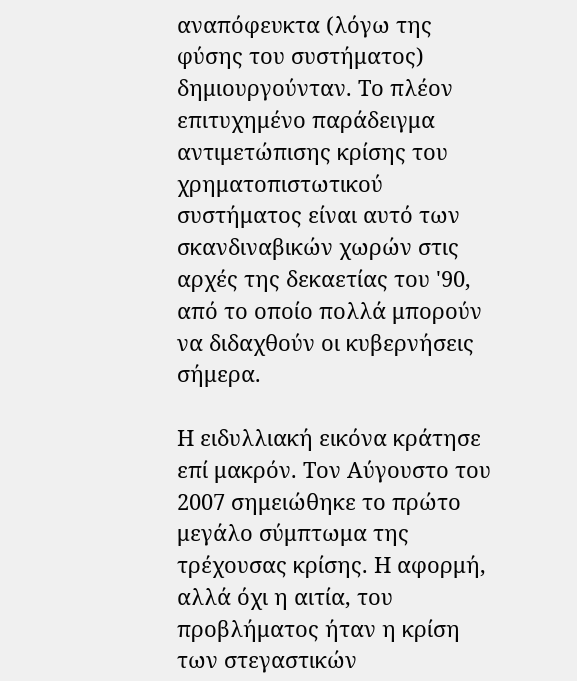αναπόφευκτα (λόγω της φύσης του συστήματος) δημιουργούνταν. Το πλέον επιτυχημένο παράδειγμα αντιμετώπισης κρίσης του χρηματοπιστωτικού συστήματος είναι αυτό των σκανδιναβικών χωρών στις αρχές της δεκαετίας του '90, από το οποίο πολλά μπορούν να διδαχθούν οι κυβερνήσεις σήμερα.

Η ειδυλλιακή εικόνα κράτησε επί μακρόν. Τον Αύγουστο του 2007 σημειώθηκε το πρώτο μεγάλο σύμπτωμα της τρέχουσας κρίσης. Η αφορμή, αλλά όχι η αιτία, του προβλήματος ήταν η κρίση των στεγαστικών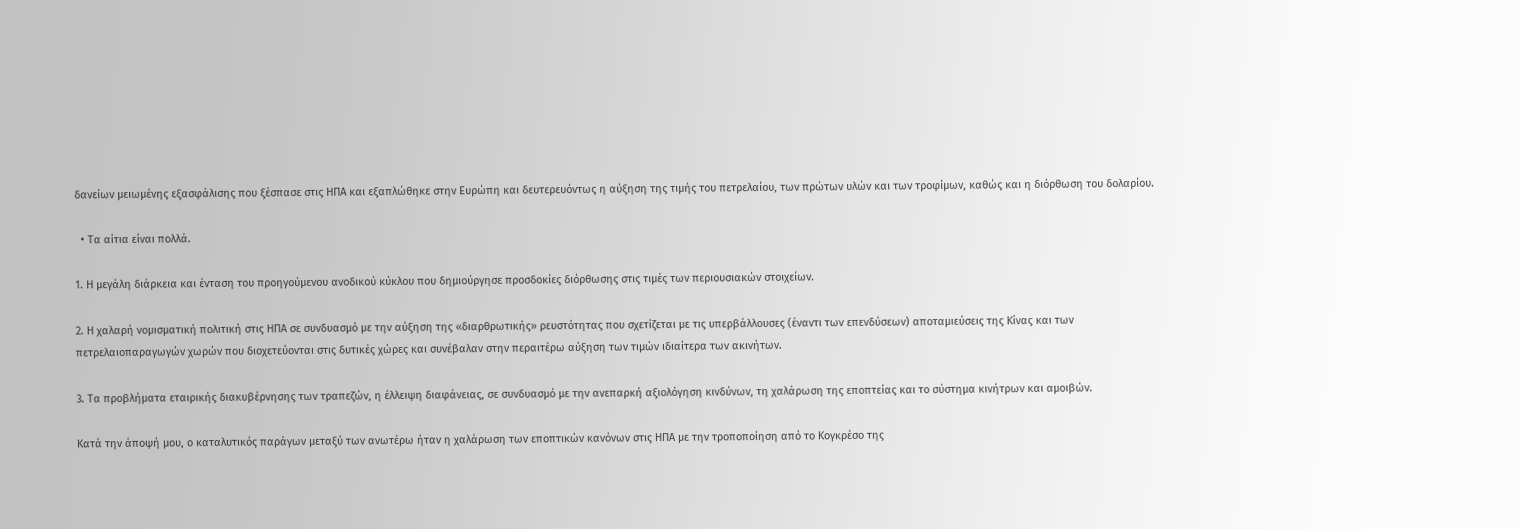δανείων μειωμένης εξασφάλισης που ξέσπασε στις ΗΠΑ και εξαπλώθηκε στην Ευρώπη και δευτερευόντως η αύξηση της τιμής του πετρελαίου, των πρώτων υλών και των τροφίμων, καθώς και η διόρθωση του δολαρίου.

  • Τα αίτια είναι πολλά.

1. Η μεγάλη διάρκεια και ένταση του προηγούμενου ανοδικού κύκλου που δημιούργησε προσδοκίες διόρθωσης στις τιμές των περιουσιακών στοιχείων.

2. Η χαλαρή νομισματική πολιτική στις ΗΠΑ σε συνδυασμό με την αύξηση της «διαρθρωτικής» ρευστότητας που σχετίζεται με τις υπερβάλλουσες (έναντι των επενδύσεων) αποταμιεύσεις της Κίνας και των πετρελαιοπαραγωγών χωρών που διοχετεύονται στις δυτικές χώρες και συνέβαλαν στην περαιτέρω αύξηση των τιμών ιδιαίτερα των ακινήτων.

3. Τα προβλήματα εταιρικής διακυβέρνησης των τραπεζών, η έλλειψη διαφάνειας, σε συνδυασμό με την ανεπαρκή αξιολόγηση κινδύνων, τη χαλάρωση της εποπτείας και το σύστημα κινήτρων και αμοιβών.

Κατά την άποψή μου, ο καταλυτικός παράγων μεταξύ των ανωτέρω ήταν η χαλάρωση των εποπτικών κανόνων στις ΗΠΑ με την τροποποίηση από το Κογκρέσο της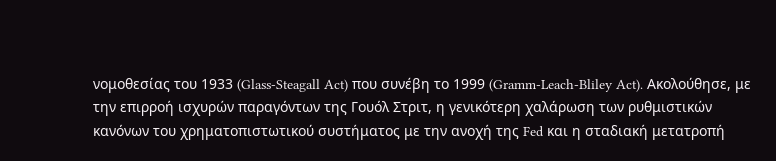νομοθεσίας του 1933 (Glass-Steagall Act) που συνέβη το 1999 (Gramm-Leach-Bliley Act). Ακολούθησε, με την επιρροή ισχυρών παραγόντων της Γουόλ Στριτ, η γενικότερη χαλάρωση των ρυθμιστικών κανόνων του χρηματοπιστωτικού συστήματος με την ανοχή της Fed και η σταδιακή μετατροπή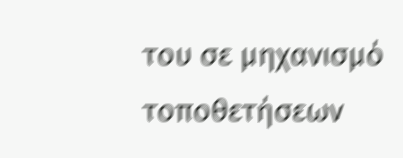του σε μηχανισμό τοποθετήσεων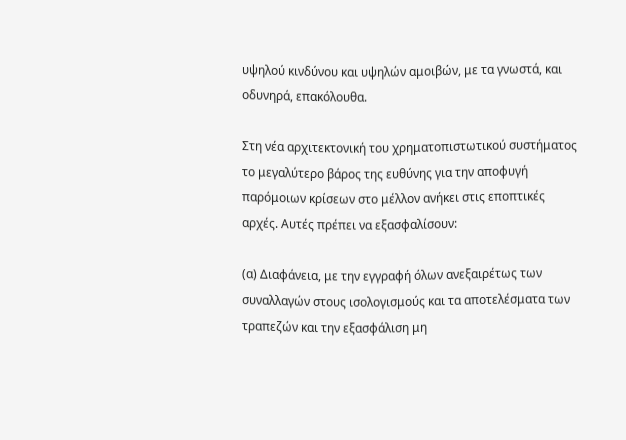υψηλού κινδύνου και υψηλών αμοιβών, με τα γνωστά, και οδυνηρά, επακόλουθα.

Στη νέα αρχιτεκτονική του χρηματοπιστωτικού συστήματος το μεγαλύτερο βάρος της ευθύνης για την αποφυγή παρόμοιων κρίσεων στο μέλλον ανήκει στις εποπτικές αρχές. Αυτές πρέπει να εξασφαλίσουν:

(α) Διαφάνεια, με την εγγραφή όλων ανεξαιρέτως των συναλλαγών στους ισολογισμούς και τα αποτελέσματα των τραπεζών και την εξασφάλιση μη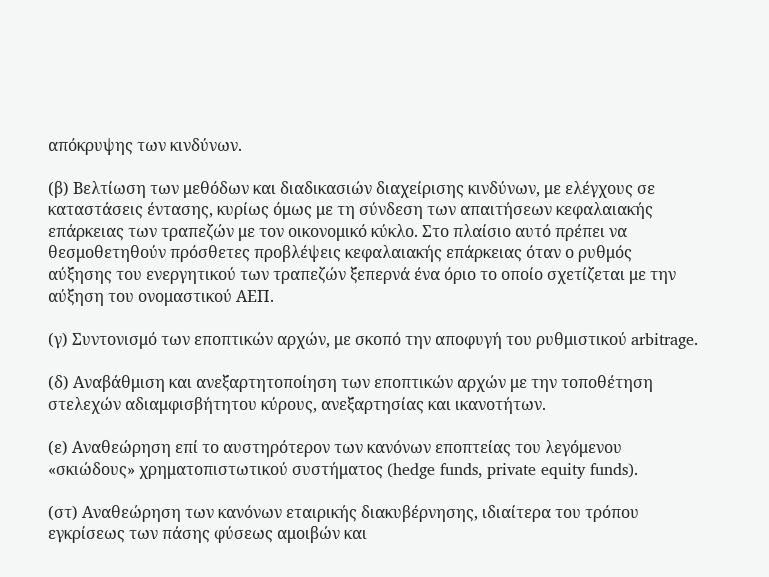απόκρυψης των κινδύνων.

(β) Βελτίωση των μεθόδων και διαδικασιών διαχείρισης κινδύνων, με ελέγχους σε καταστάσεις έντασης, κυρίως όμως με τη σύνδεση των απαιτήσεων κεφαλαιακής επάρκειας των τραπεζών με τον οικονομικό κύκλο. Στο πλαίσιο αυτό πρέπει να θεσμοθετηθούν πρόσθετες προβλέψεις κεφαλαιακής επάρκειας όταν ο ρυθμός αύξησης του ενεργητικού των τραπεζών ξεπερνά ένα όριο το οποίο σχετίζεται με την αύξηση του ονομαστικού ΑΕΠ.

(γ) Συντονισμό των εποπτικών αρχών, με σκοπό την αποφυγή του ρυθμιστικού arbitrage.

(δ) Αναβάθμιση και ανεξαρτητοποίηση των εποπτικών αρχών με την τοποθέτηση στελεχών αδιαμφισβήτητου κύρους, ανεξαρτησίας και ικανοτήτων.

(ε) Αναθεώρηση επί το αυστηρότερον των κανόνων εποπτείας του λεγόμενου «σκιώδους» χρηματοπιστωτικού συστήματος (hedge funds, private equity funds).

(στ) Αναθεώρηση των κανόνων εταιρικής διακυβέρνησης, ιδιαίτερα του τρόπου εγκρίσεως των πάσης φύσεως αμοιβών και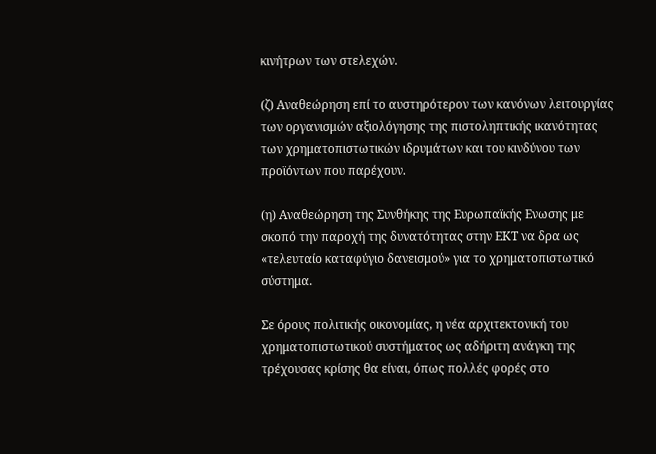κινήτρων των στελεχών.

(ζ) Αναθεώρηση επί το αυστηρότερον των κανόνων λειτουργίας των οργανισμών αξιολόγησης της πιστοληπτικής ικανότητας των χρηματοπιστωτικών ιδρυμάτων και του κινδύνου των προϊόντων που παρέχουν.

(η) Αναθεώρηση της Συνθήκης της Ευρωπαϊκής Ενωσης με σκοπό την παροχή της δυνατότητας στην ΕΚΤ να δρα ως «τελευταίο καταφύγιο δανεισμού» για το χρηματοπιστωτικό σύστημα.

Σε όρους πολιτικής οικονομίας, η νέα αρχιτεκτονική του χρηματοπιστωτικού συστήματος ως αδήριτη ανάγκη της τρέχουσας κρίσης θα είναι, όπως πολλές φορές στο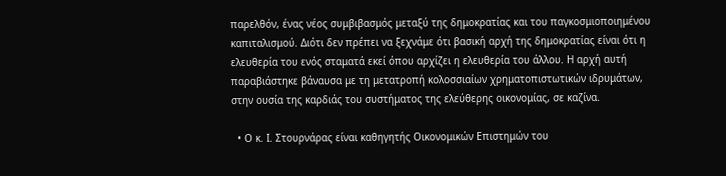παρελθόν, ένας νέος συμβιβασμός μεταξύ της δημοκρατίας και του παγκοσμιοποιημένου καπιταλισμού. Διότι δεν πρέπει να ξεχνάμε ότι βασική αρχή της δημοκρατίας είναι ότι η ελευθερία του ενός σταματά εκεί όπου αρχίζει η ελευθερία του άλλου. Η αρχή αυτή παραβιάστηκε βάναυσα με τη μετατροπή κολοσσιαίων χρηματοπιστωτικών ιδρυμάτων, στην ουσία της καρδιάς του συστήματος της ελεύθερης οικονομίας, σε καζίνα.

  • Ο κ. Ι. Στουρνάρας είναι καθηγητής Οικονομικών Επιστημών του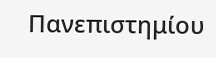Πανεπιστημίου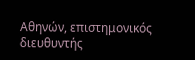Αθηνών, επιστημονικός διευθυντής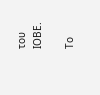του ΙΟΒΕ.

Το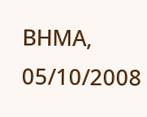ΒΗΜΑ, 05/10/2008